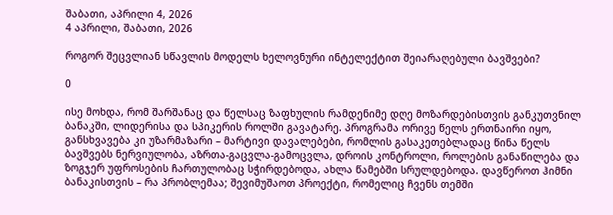შაბათი, აპრილი 4, 2026
4 აპრილი, შაბათი, 2026

როგორ შეცვლიან სწავლის მოდელს ხელოვნური ინტელექტით შეიარაღებული ბავშვები?

0

ისე მოხდა, რომ შარშანაც და წელსაც ზაფხულის რამდენიმე დღე მოზარდებისთვის განკუთვნილ ბანაკში, ლიდერისა და სპიკერის როლში გავატარე. პროგრამა ორივე წელს ერთნაირი იყო, განსხვავება კი უზარმაზარი – მარტივი დავალებები, რომლის გასაკეთებლადაც წინა წელს ბავშვებს ნერვიულობა, აზრთა-გაცვლა-გამოცვლა, დროის კონტროლი, როლების განაწილება და ზოგჯერ უფროსების ჩართულობაც სჭირდებოდა, ახლა წამებში სრულდებოდა. დავწეროთ ჰიმნი ბანაკისთვის – რა პრობლემაა; შევიმუშაოთ პროექტი, რომელიც ჩვენს თემში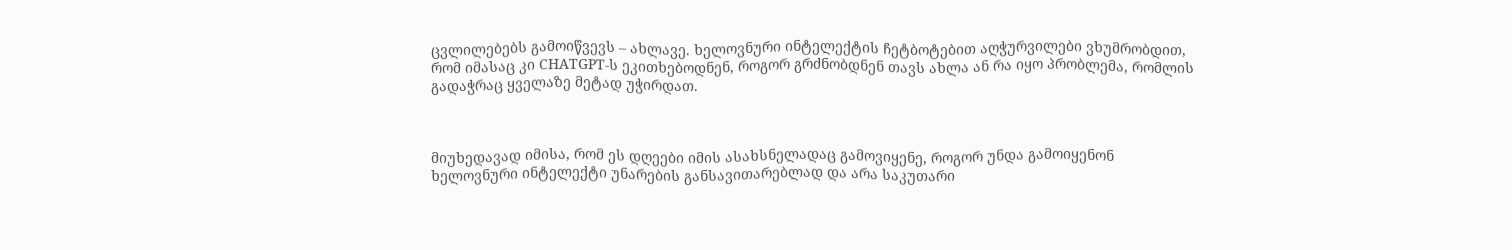ცვლილებებს გამოიწვევს – ახლავე. ხელოვნური ინტელექტის ჩეტბოტებით აღჭურვილები ვხუმრობდით, რომ იმასაც კი CHATGPT-ს ეკითხებოდნენ, როგორ გრძნობდნენ თავს ახლა ან რა იყო პრობლემა, რომლის გადაჭრაც ყველაზე მეტად უჭირდათ.



მიუხედავად იმისა, რომ ეს დღეები იმის ასახსნელადაც გამოვიყენე, როგორ უნდა გამოიყენონ ხელოვნური ინტელექტი უნარების განსავითარებლად და არა საკუთარი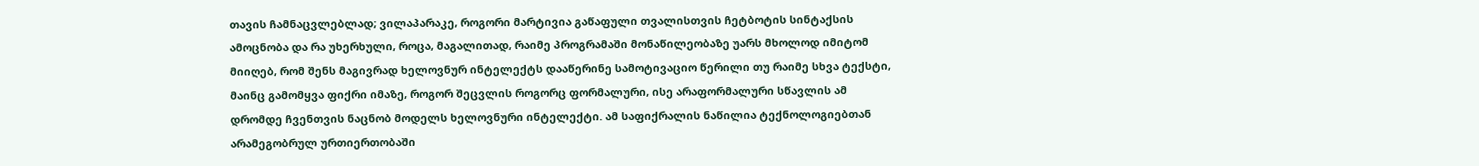თავის ჩამნაცვლებლად; ვილაპარაკე, როგორი მარტივია გაწაფული თვალისთვის ჩეტბოტის სინტაქსის ამოცნობა და რა უხერხული, როცა, მაგალითად, რაიმე პროგრამაში მონაწილეობაზე უარს მხოლოდ იმიტომ მიიღებ, რომ შენს მაგივრად ხელოვნურ ინტელექტს დააწერინე სამოტივაციო წერილი თუ რაიმე სხვა ტექსტი, მაინც გამომყვა ფიქრი იმაზე, როგორ შეცვლის როგორც ფორმალური, ისე არაფორმალური სწავლის ამ დრომდე ჩვენთვის ნაცნობ მოდელს ხელოვნური ინტელექტი. ამ საფიქრალის ნაწილია ტექნოლოგიებთან არამეგობრულ ურთიერთობაში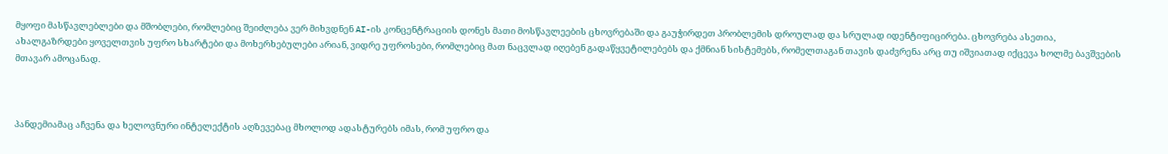მყოფი მასწავლებლები და მშობლები, რომლებიც შეიძლება ვერ მიხვდნენ AI-ის კონცენტრაციის დონეს მათი მოსწავლეების ცხოვრებაში და გაუჭირდეთ პრობლემის დროულად და სრულად იდენტიფიცირება. ცხოვრება ასეთია, ახალგაზრდები ყოველთვის უფრო სხარტები და მოხერხებულები არიან, ვიდრე უფროსები, რომლებიც მათ ნაცვლად იღებენ გადაწყვეტილებებს და ქმნიან სისტემებს, რომელთაგან თავის დაძვრენა არც თუ იშვიათად იქცევა ხოლმე ბავშვების მთავარ ამოცანად.



პანდემიამაც აჩვენა და ხელოვნური ინტელექტის აღზევებაც მხოლოდ ადასტურებს იმას, რომ უფრო და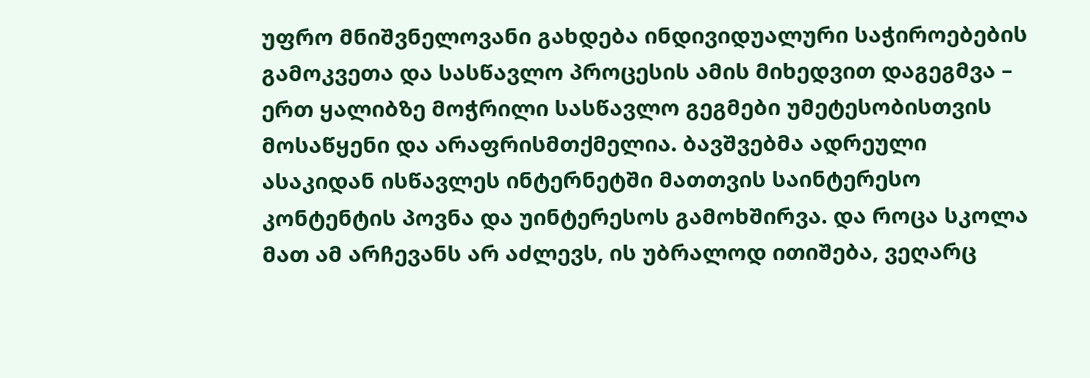უფრო მნიშვნელოვანი გახდება ინდივიდუალური საჭიროებების გამოკვეთა და სასწავლო პროცესის ამის მიხედვით დაგეგმვა – ერთ ყალიბზე მოჭრილი სასწავლო გეგმები უმეტესობისთვის მოსაწყენი და არაფრისმთქმელია. ბავშვებმა ადრეული ასაკიდან ისწავლეს ინტერნეტში მათთვის საინტერესო კონტენტის პოვნა და უინტერესოს გამოხშირვა. და როცა სკოლა მათ ამ არჩევანს არ აძლევს, ის უბრალოდ ითიშება, ვეღარც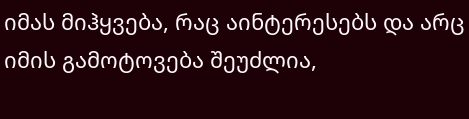იმას მიჰყვება, რაც აინტერესებს და არც იმის გამოტოვება შეუძლია,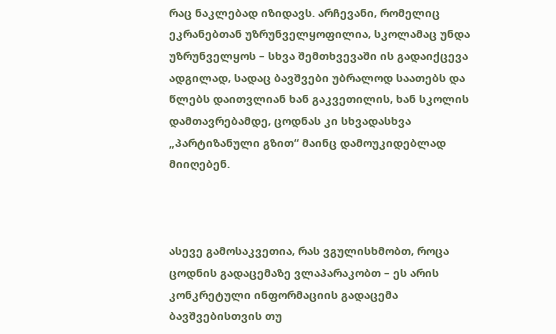რაც ნაკლებად იზიდავს. არჩევანი, რომელიც ეკრანებთან უზრუნველყოფილია, სკოლამაც უნდა უზრუნველყოს – სხვა შემთხვევაში ის გადაიქცევა ადგილად, სადაც ბავშვები უბრალოდ საათებს და წლებს დაითვლიან ხან გაკვეთილის, ხან სკოლის დამთავრებამდე, ცოდნას კი სხვადასხვა „პარტიზანული გზით“ მაინც დამოუკიდებლად მიიღებენ.



ასევე გამოსაკვეთია, რას ვგულისხმობთ, როცა ცოდნის გადაცემაზე ვლაპარაკობთ – ეს არის კონკრეტული ინფორმაციის გადაცემა ბავშვებისთვის თუ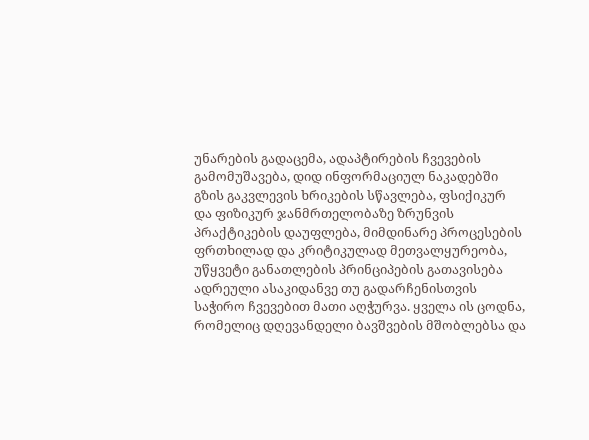უნარების გადაცემა, ადაპტირების ჩვევების გამომუშავება, დიდ ინფორმაციულ ნაკადებში გზის გაკვლევის ხრიკების სწავლება, ფსიქიკურ და ფიზიკურ ჯანმრთელობაზე ზრუნვის პრაქტიკების დაუფლება, მიმდინარე პროცესების ფრთხილად და კრიტიკულად მეთვალყურეობა, უწყვეტი განათლების პრინციპების გათავისება ადრეული ასაკიდანვე თუ გადარჩენისთვის საჭირო ჩვევებით მათი აღჭურვა. ყველა ის ცოდნა, რომელიც დღევანდელი ბავშვების მშობლებსა და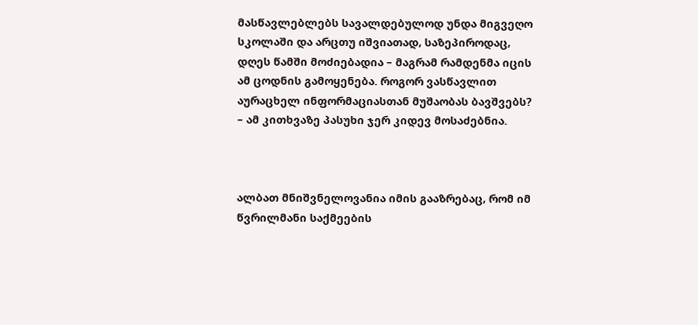მასწავლებლებს სავალდებულოდ უნდა მიგვეღო სკოლაში და არცთუ იშვიათად, საზეპიროდაც, დღეს წამში მოძიებადია – მაგრამ რამდენმა იცის ამ ცოდნის გამოყენება. როგორ ვასწავლით აურაცხელ ინფორმაციასთან მუშაობას ბავშვებს? – ამ კითხვაზე პასუხი ჯერ კიდევ მოსაძებნია.



ალბათ მნიშვნელოვანია იმის გააზრებაც, რომ იმ წვრილმანი საქმეების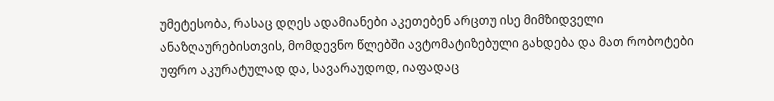უმეტესობა, რასაც დღეს ადამიანები აკეთებენ არცთუ ისე მიმზიდველი ანაზღაურებისთვის, მომდევნო წლებში ავტომატიზებული გახდება და მათ რობოტები უფრო აკურატულად და, სავარაუდოდ, იაფადაც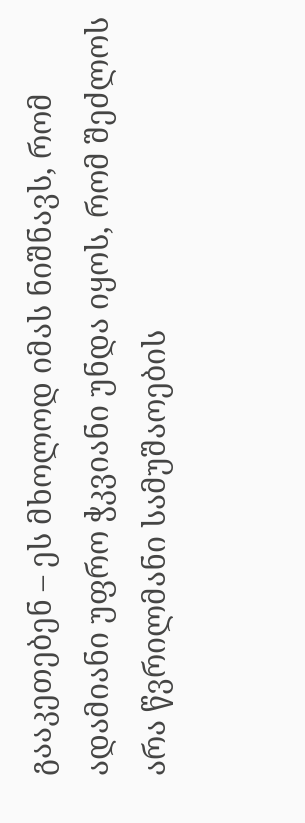გააკეთებენ – ეს მხოლოდ იმას ნიშნავს, რომ ადამიანი უფრო ჭკვიანი უნდა იყოს, რომ შეძლოს არა წვრილმანი სამუშაოების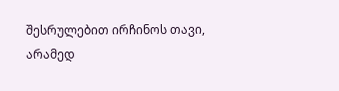შესრულებით ირჩინოს თავი, არამედ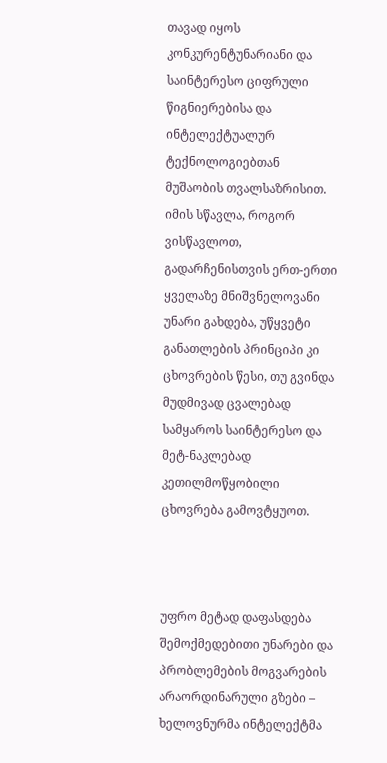თავად იყოს კონკურენტუნარიანი და საინტერესო ციფრული წიგნიერებისა და ინტელექტუალურ ტექნოლოგიებთან მუშაობის თვალსაზრისით. იმის სწავლა, როგორ ვისწავლოთ, გადარჩენისთვის ერთ-ერთი ყველაზე მნიშვნელოვანი უნარი გახდება, უწყვეტი განათლების პრინციპი კი ცხოვრების წესი, თუ გვინდა მუდმივად ცვალებად სამყაროს საინტერესო და მეტ-ნაკლებად კეთილმოწყობილი ცხოვრება გამოვტყუოთ.



უფრო მეტად დაფასდება შემოქმედებითი უნარები და პრობლემების მოგვარების არაორდინარული გზები – ხელოვნურმა ინტელექტმა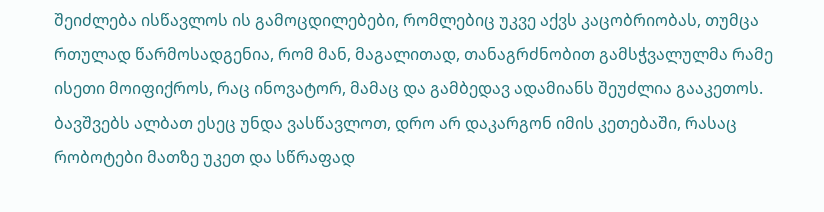შეიძლება ისწავლოს ის გამოცდილებები, რომლებიც უკვე აქვს კაცობრიობას, თუმცა რთულად წარმოსადგენია, რომ მან, მაგალითად, თანაგრძნობით გამსჭვალულმა რამე ისეთი მოიფიქროს, რაც ინოვატორ, მამაც და გამბედავ ადამიანს შეუძლია გააკეთოს. ბავშვებს ალბათ ესეც უნდა ვასწავლოთ, დრო არ დაკარგონ იმის კეთებაში, რასაც რობოტები მათზე უკეთ და სწრაფად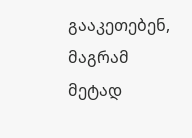გააკეთებენ, მაგრამ მეტად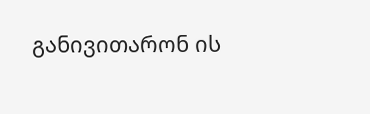განივითარონ ის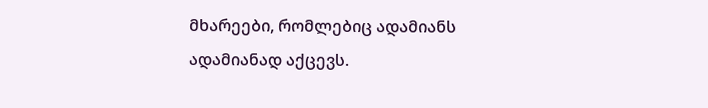მხარეები, რომლებიც ადამიანს ადამიანად აქცევს.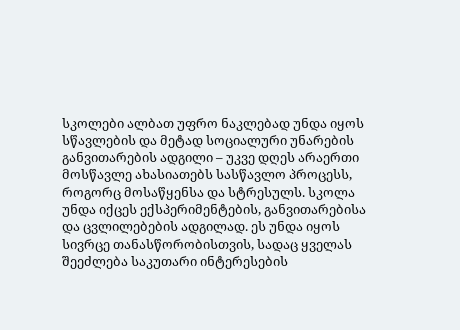სკოლები ალბათ უფრო ნაკლებად უნდა იყოს სწავლების და მეტად სოციალური უნარების განვითარების ადგილი – უკვე დღეს არაერთი მოსწავლე ახასიათებს სასწავლო პროცესს, როგორც მოსაწყენსა და სტრესულს. სკოლა უნდა იქცეს ექსპერიმენტების, განვითარებისა და ცვლილებების ადგილად. ეს უნდა იყოს სივრცე თანასწორობისთვის, სადაც ყველას შეეძლება საკუთარი ინტერესების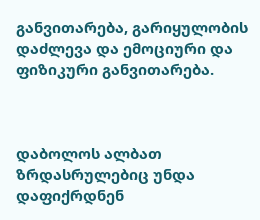განვითარება, გარიყულობის დაძლევა და ემოციური და ფიზიკური განვითარება.



დაბოლოს ალბათ ზრდასრულებიც უნდა დაფიქრდნენ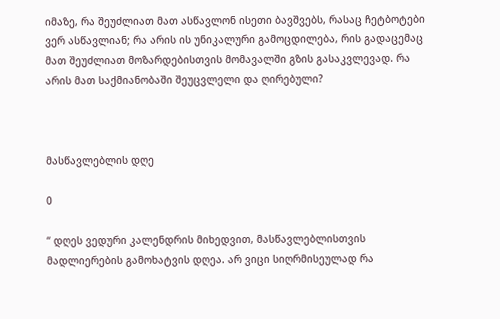იმაზე, რა შეუძლიათ მათ ასწავლონ ისეთი ბავშვებს, რასაც ჩეტბოტები ვერ ასწავლიან; რა არის ის უნიკალური გამოცდილება, რის გადაცემაც მათ შეუძლიათ მოზარდებისთვის მომავალში გზის გასაკვლევად. რა არის მათ საქმიანობაში შეუცვლელი და ღირებული?



მასწავლებლის დღე

0

“ დღეს ვედური კალენდრის მიხედვით, მასწავლებლისთვის მადლიერების გამოხატვის დღეა. არ ვიცი სიღრმისეულად რა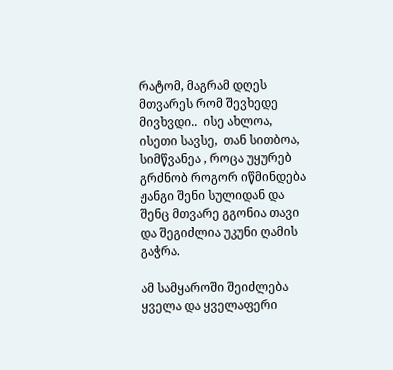რატომ, მაგრამ დღეს მთვარეს რომ შევხედე მივხვდი..  ისე ახლოა, ისეთი სავსე,  თან სითბოა, სიმწვანეა , როცა უყურებ გრძნობ როგორ იწმინდება ჟანგი შენი სულიდან და შენც მთვარე გგონია თავი და შეგიძლია უკუნი ღამის გაჭრა.

ამ სამყაროში შეიძლება ყველა და ყველაფერი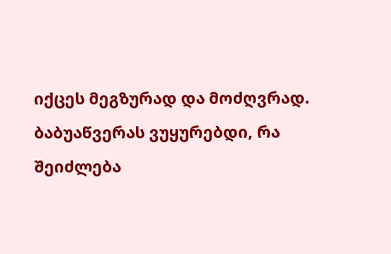იქცეს მეგზურად და მოძღვრად. ბაბუაწვერას ვუყურებდი, რა შეიძლება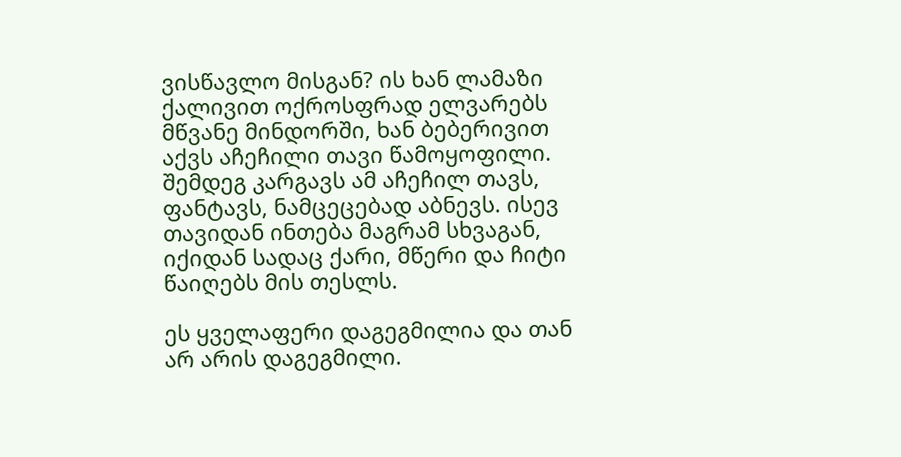ვისწავლო მისგან? ის ხან ლამაზი ქალივით ოქროსფრად ელვარებს მწვანე მინდორში, ხან ბებერივით აქვს აჩეჩილი თავი წამოყოფილი.  შემდეგ კარგავს ამ აჩეჩილ თავს, ფანტავს, ნამცეცებად აბნევს. ისევ თავიდან ინთება მაგრამ სხვაგან,  იქიდან სადაც ქარი, მწერი და ჩიტი წაიღებს მის თესლს.

ეს ყველაფერი დაგეგმილია და თან არ არის დაგეგმილი.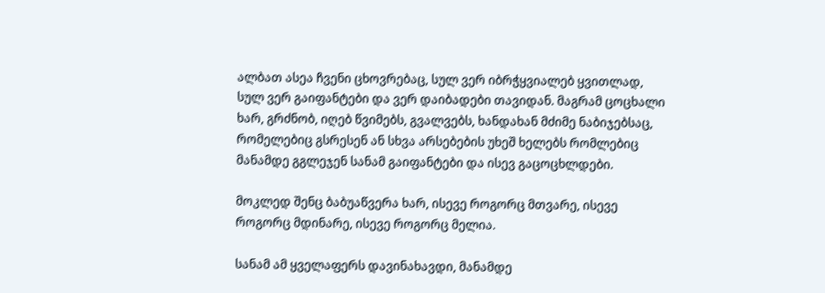ალბათ ასეა ჩვენი ცხოვრებაც, სულ ვერ იბრჭყვიალებ ყვითლად, სულ ვერ გაიფანტები და ვერ დაიბადები თავიდან. მაგრამ ცოცხალი ხარ, გრძნობ, იღებ წვიმებს, გვალვებს, ხანდახან მძიმე ნაბიჯებსაც, რომელებიც გსრესენ ან სხვა არსებების უხეშ ხელებს რომლებიც მანამდე გგლეჯენ სანამ გაიფანტები და ისევ გაცოცხლდები.

მოკლედ შენც ბაბუაწვერა ხარ, ისევე როგორც მთვარე, ისევე როგორც მდინარე, ისევე როგორც მელია.

სანამ ამ ყველაფერს დავინახავდი, მანამდე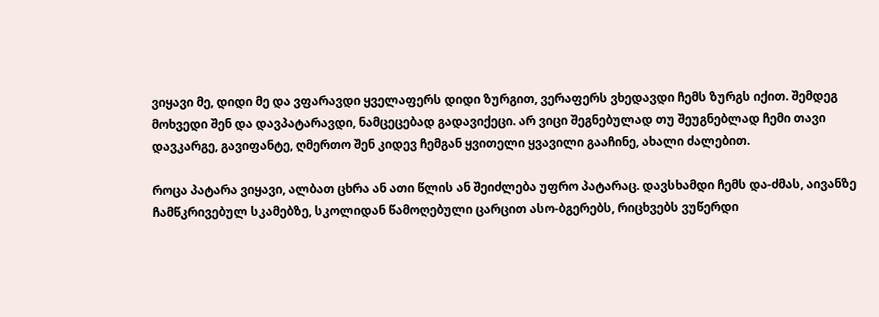ვიყავი მე, დიდი მე და ვფარავდი ყველაფერს დიდი ზურგით, ვერაფერს ვხედავდი ჩემს ზურგს იქით. შემდეგ მოხვედი შენ და დავპატარავდი, ნამცეცებად გადავიქეცი. არ ვიცი შეგნებულად თუ შეუგნებლად ჩემი თავი დავკარგე, გავიფანტე, ღმერთო შენ კიდევ ჩემგან ყვითელი ყვავილი გააჩინე, ახალი ძალებით.

როცა პატარა ვიყავი, ალბათ ცხრა ან ათი წლის ან შეიძლება უფრო პატარაც. დავსხამდი ჩემს და-ძმას, აივანზე ჩამწკრივებულ სკამებზე, სკოლიდან წამოღებული ცარცით ასო-ბგერებს, რიცხვებს ვუწერდი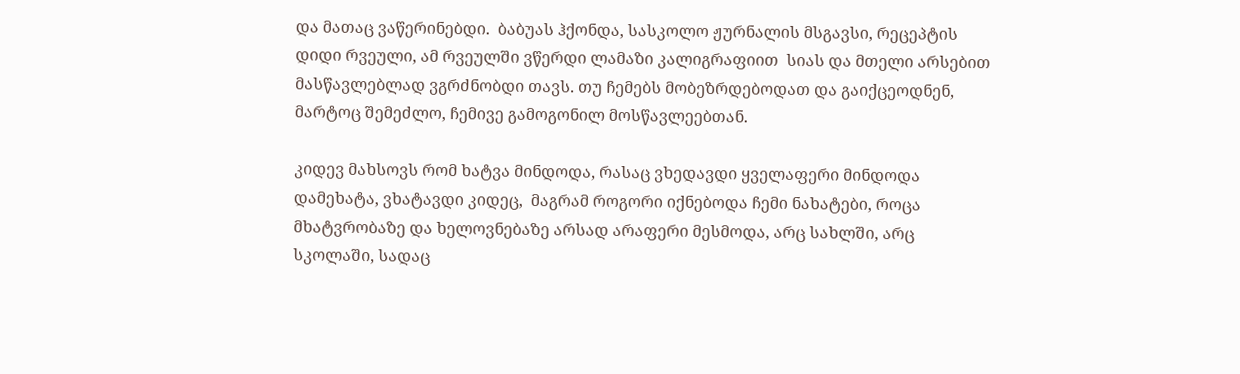და მათაც ვაწერინებდი.  ბაბუას ჰქონდა, სასკოლო ჟურნალის მსგავსი, რეცეპტის დიდი რვეული, ამ რვეულში ვწერდი ლამაზი კალიგრაფიით  სიას და მთელი არსებით მასწავლებლად ვგრძნობდი თავს. თუ ჩემებს მობეზრდებოდათ და გაიქცეოდნენ, მარტოც შემეძლო, ჩემივე გამოგონილ მოსწავლეებთან.

კიდევ მახსოვს რომ ხატვა მინდოდა, რასაც ვხედავდი ყველაფერი მინდოდა დამეხატა, ვხატავდი კიდეც,  მაგრამ როგორი იქნებოდა ჩემი ნახატები, როცა მხატვრობაზე და ხელოვნებაზე არსად არაფერი მესმოდა, არც სახლში, არც სკოლაში, სადაც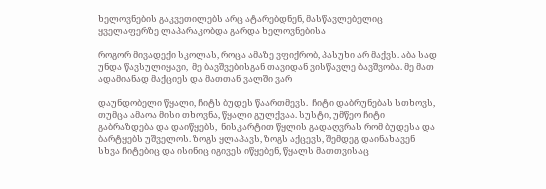ხელოვნების გაკვეთილებს არც ატარებდნენ, მასწავლებელიც ყველაფერზე ლაპარაკობდა გარდა ხელოვნებისა

როგორ მივადექი სკოლას, როცა ამაზე ვფიქრობ, პასუხი არ მაქვს. აბა სად უნდა წავსულიყავი,  მე ბავშვებისგან თავიდან ვისწავლე ბავშვობა. მე მათ ადამიანად მაქციეს და მათთან ვალში ვარ

დაუნდობელი წყალი, ჩიტს ბუდეს წაართმევს.  ჩიტი დაბრუნებას სთხოვს, თუმცა ამაოა მისი თხოვნა, წყალი გულქვაა. სუსტი, უმწეო ჩიტი გაბრაზდება და დაიწყებს,  ნისკარტით წყლის გადაღვრას რომ ბუდესა და ბარტყებს უშველოს. ზოგს ყლაპავს, ზოგს აქცევს, შემდეგ დაინახავენ სხვა ჩიტებიც და ისინიც იგივეს იწყებენ, წყალს მათთვისაც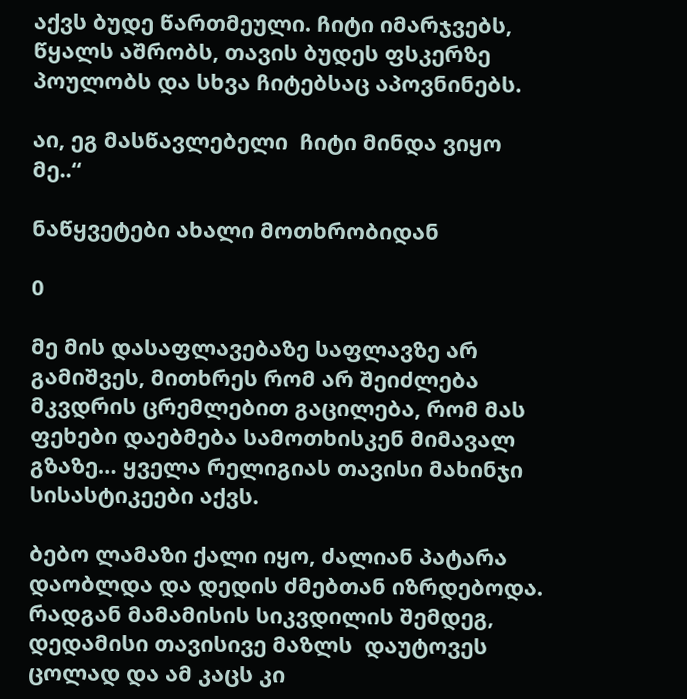აქვს ბუდე წართმეული. ჩიტი იმარჯვებს, წყალს აშრობს, თავის ბუდეს ფსკერზე პოულობს და სხვა ჩიტებსაც აპოვნინებს.

აი, ეგ მასწავლებელი  ჩიტი მინდა ვიყო მე..“

ნაწყვეტები ახალი მოთხრობიდან

0

მე მის დასაფლავებაზე საფლავზე არ გამიშვეს, მითხრეს რომ არ შეიძლება მკვდრის ცრემლებით გაცილება, რომ მას ფეხები დაებმება სამოთხისკენ მიმავალ გზაზე… ყველა რელიგიას თავისი მახინჯი სისასტიკეები აქვს.

ბებო ლამაზი ქალი იყო, ძალიან პატარა დაობლდა და დედის ძმებთან იზრდებოდა. რადგან მამამისის სიკვდილის შემდეგ, დედამისი თავისივე მაზლს  დაუტოვეს ცოლად და ამ კაცს კი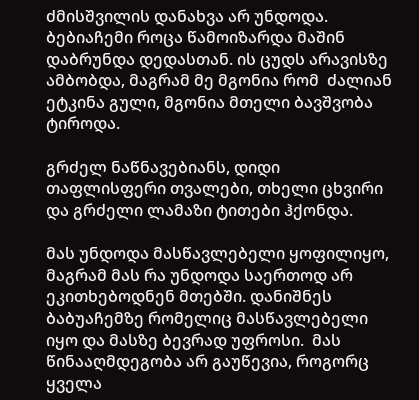ძმისშვილის დანახვა არ უნდოდა. ბებიაჩემი როცა წამოიზარდა მაშინ დაბრუნდა დედასთან. ის ცუდს არავისზე ამბობდა, მაგრამ მე მგონია რომ  ძალიან ეტკინა გული, მგონია მთელი ბავშვობა ტიროდა.

გრძელ ნაწნავებიანს, დიდი თაფლისფერი თვალები, თხელი ცხვირი და გრძელი ლამაზი ტითები ჰქონდა.

მას უნდოდა მასწავლებელი ყოფილიყო, მაგრამ მას რა უნდოდა საერთოდ არ ეკითხებოდნენ მთებში. დანიშნეს ბაბუაჩემზე რომელიც მასწავლებელი იყო და მასზე ბევრად უფროსი.  მას წინააღმდეგობა არ გაუწევია, როგორც ყველა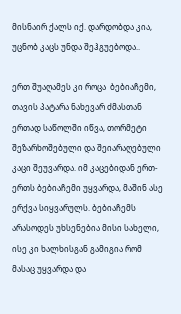მისნაირ ქალს იქ. დარდობდა კია, უცნობ კაცს უნდა შეჰგუებოდა..

ერთ შუაღამეს კი როცა  ბებიაჩემი, თავის პატარა ნახევარ ძმასთან ერთად საწოლში იწვა, თორმეტი შეზარხოშებული და შეიარაღებული კაცი შეუვარდა. იმ კაცებიდან ერთ-ერთს ბებიაჩემი უყვარდა, მაშინ ასე ერქვა სიყვარულს. ბებიაჩემს არასოდეს უხსენებია მისი სახელი, ისე კი ხალხისგან გამიგია რომ მასაც უყვარდა და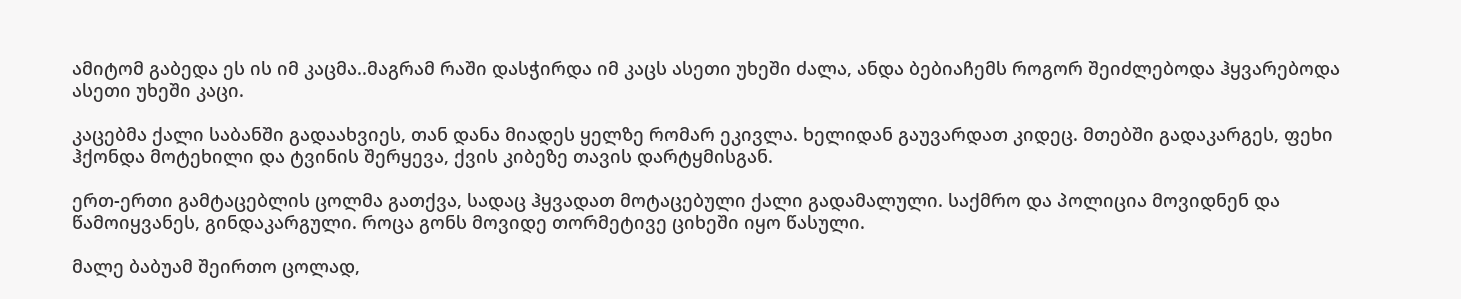ამიტომ გაბედა ეს ის იმ კაცმა..მაგრამ რაში დასჭირდა იმ კაცს ასეთი უხეში ძალა, ანდა ბებიაჩემს როგორ შეიძლებოდა ჰყვარებოდა ასეთი უხეში კაცი.

კაცებმა ქალი საბანში გადაახვიეს, თან დანა მიადეს ყელზე რომარ ეკივლა. ხელიდან გაუვარდათ კიდეც. მთებში გადაკარგეს, ფეხი ჰქონდა მოტეხილი და ტვინის შერყევა, ქვის კიბეზე თავის დარტყმისგან.

ერთ-ერთი გამტაცებლის ცოლმა გათქვა, სადაც ჰყვადათ მოტაცებული ქალი გადამალული. საქმრო და პოლიცია მოვიდნენ და წამოიყვანეს, გინდაკარგული. როცა გონს მოვიდე თორმეტივე ციხეში იყო წასული.

მალე ბაბუამ შეირთო ცოლად,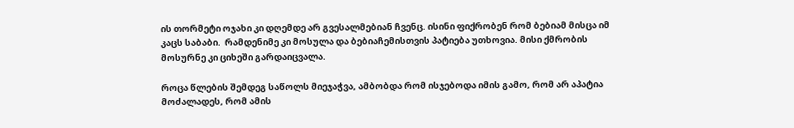ის თორმეტი ოჯახი კი დღემდე არ გვესალმებიან ჩვენც. ისინი ფიქრობენ რომ ბებიამ მისცა იმ კაცს საბაბი.  რამდენიმე კი მოსულა და ბებიაჩემისთვის პატიება უთხოვია. მისი ქმრობის მოსურნე კი ციხეში გარდაიცვალა.

როცა წლების შემდეგ საწოლს მიეჯაჭვა, ამბობდა რომ ისჯებოდა იმის გამო, რომ არ აპატია მოძალადეს, რომ ამის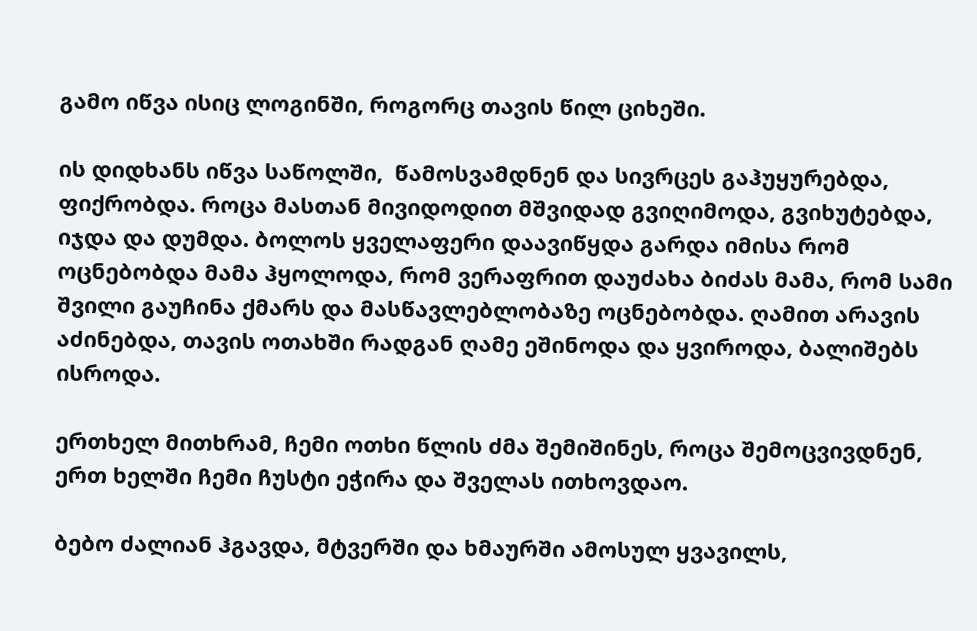გამო იწვა ისიც ლოგინში, როგორც თავის წილ ციხეში.

ის დიდხანს იწვა საწოლში,  წამოსვამდნენ და სივრცეს გაჰუყურებდა, ფიქრობდა. როცა მასთან მივიდოდით მშვიდად გვიღიმოდა, გვიხუტებდა, იჯდა და დუმდა. ბოლოს ყველაფერი დაავიწყდა გარდა იმისა რომ ოცნებობდა მამა ჰყოლოდა, რომ ვერაფრით დაუძახა ბიძას მამა, რომ სამი შვილი გაუჩინა ქმარს და მასწავლებლობაზე ოცნებობდა. ღამით არავის აძინებდა, თავის ოთახში რადგან ღამე ეშინოდა და ყვიროდა, ბალიშებს ისროდა.

ერთხელ მითხრამ, ჩემი ოთხი წლის ძმა შემიშინეს, როცა შემოცვივდნენ, ერთ ხელში ჩემი ჩუსტი ეჭირა და შველას ითხოვდაო.

ბებო ძალიან ჰგავდა, მტვერში და ხმაურში ამოსულ ყვავილს,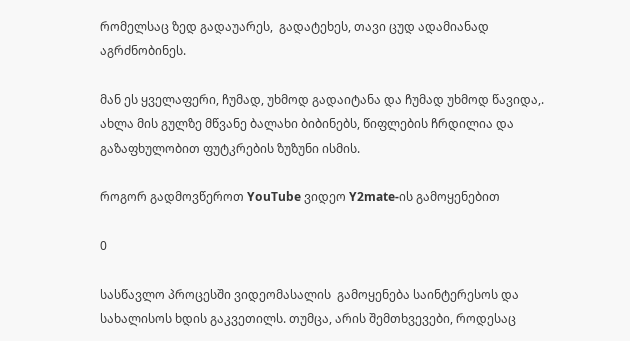რომელსაც ზედ გადაუარეს,  გადატეხეს, თავი ცუდ ადამიანად აგრძნობინეს.

მან ეს ყველაფერი, ჩუმად, უხმოდ გადაიტანა და ჩუმად უხმოდ წავიდა,. ახლა მის გულზე მწვანე ბალახი ბიბინებს, წიფლების ჩრდილია და გაზაფხულობით ფუტკრების ზუზუნი ისმის.

როგორ გადმოვწეროთ YouTube ვიდეო Y2mate-ის გამოყენებით

0

სასწავლო პროცესში ვიდეომასალის  გამოყენება საინტერესოს და სახალისოს ხდის გაკვეთილს. თუმცა, არის შემთხვევები, როდესაც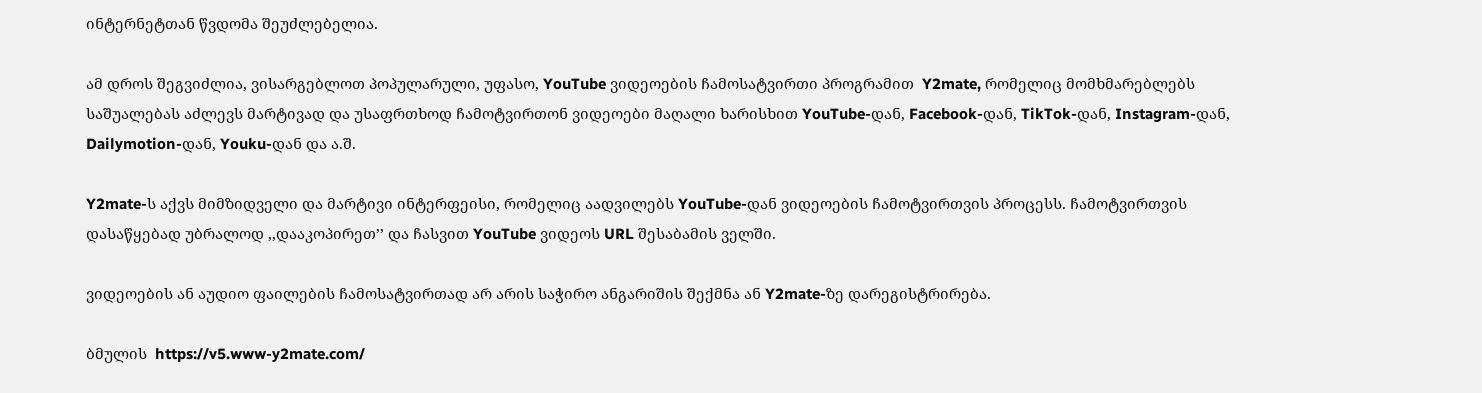ინტერნეტთან წვდომა შეუძლებელია.

ამ დროს შეგვიძლია, ვისარგებლოთ პოპულარული, უფასო, YouTube ვიდეოების ჩამოსატვირთი პროგრამით  Y2mate, რომელიც მომხმარებლებს საშუალებას აძლევს მარტივად და უსაფრთხოდ ჩამოტვირთონ ვიდეოები მაღალი ხარისხით YouTube-დან, Facebook-დან, TikTok-დან, Instagram-დან, Dailymotion-დან, Youku-დან და ა.შ.

Y2mate-ს აქვს მიმზიდველი და მარტივი ინტერფეისი, რომელიც აადვილებს YouTube-დან ვიდეოების ჩამოტვირთვის პროცესს. ჩამოტვირთვის დასაწყებად უბრალოდ ,,დააკოპირეთ’’ და ჩასვით YouTube ვიდეოს URL შესაბამის ველში.

ვიდეოების ან აუდიო ფაილების ჩამოსატვირთად არ არის საჭირო ანგარიშის შექმნა ან Y2mate-ზე დარეგისტრირება.

ბმულის  https://v5.www-y2mate.com/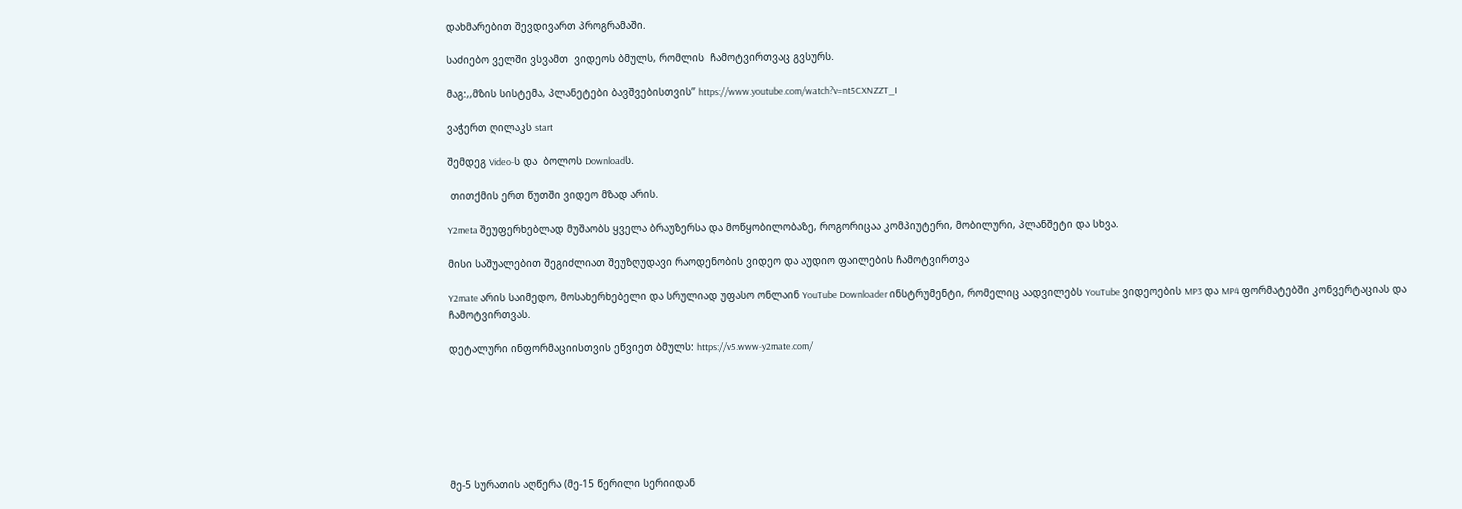დახმარებით შევდივართ პროგრამაში.

საძიებო ველში ვსვამთ  ვიდეოს ბმულს, რომლის  ჩამოტვირთვაც გვსურს.

მაგ:,,მზის სისტემა, პლანეტები ბავშვებისთვის’’ https://www.youtube.com/watch?v=nt5CXNZZT_I

ვაჭერთ ღილაკს start

შემდეგ Video-ს და  ბოლოს Downloadს.

 თითქმის ერთ წუთში ვიდეო მზად არის.

Y2meta შეუფერხებლად მუშაობს ყველა ბრაუზერსა და მოწყობილობაზე, როგორიცაა კომპიუტერი, მობილური, პლანშეტი და სხვა.

მისი საშუალებით შეგიძლიათ შეუზღუდავი რაოდენობის ვიდეო და აუდიო ფაილების ჩამოტვირთვა

Y2mate არის საიმედო, მოსახერხებელი და სრულიად უფასო ონლაინ YouTube Downloader ინსტრუმენტი, რომელიც აადვილებს YouTube ვიდეოების MP3 და MP4 ფორმატებში კონვერტაციას და ჩამოტვირთვას.

დეტალური ინფორმაციისთვის ეწვიეთ ბმულს: https://v5.www-y2mate.com/







მე-5 სურათის აღწერა (მე-15 წერილი სერიიდან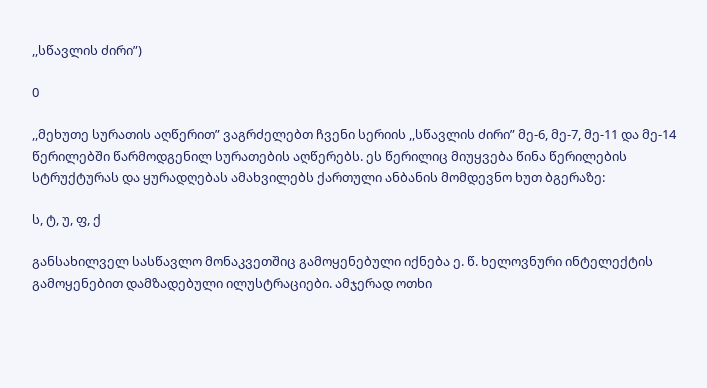,,სწავლის ძირი”)

0

,,მეხუთე სურათის აღწერით” ვაგრძელებთ ჩვენი სერიის ,,სწავლის ძირი” მე-6, მე-7, მე-11 და მე-14 წერილებში წარმოდგენილ სურათების აღწერებს. ეს წერილიც მიუყვება წინა წერილების სტრუქტურას და ყურადღებას ამახვილებს ქართული ანბანის მომდევნო ხუთ ბგერაზე:

ს, ტ, უ, ფ, ქ

განსახილველ სასწავლო მონაკვეთშიც გამოყენებული იქნება ე. წ. ხელოვნური ინტელექტის გამოყენებით დამზადებული ილუსტრაციები. ამჯერად ოთხი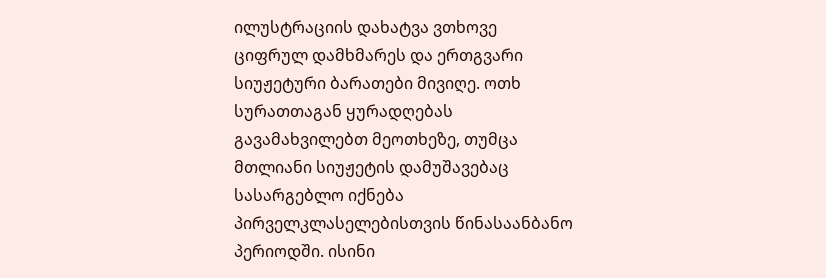ილუსტრაციის დახატვა ვთხოვე ციფრულ დამხმარეს და ერთგვარი სიუჟეტური ბარათები მივიღე. ოთხ სურათთაგან ყურადღებას გავამახვილებთ მეოთხეზე, თუმცა მთლიანი სიუჟეტის დამუშავებაც სასარგებლო იქნება პირველკლასელებისთვის წინასაანბანო პერიოდში. ისინი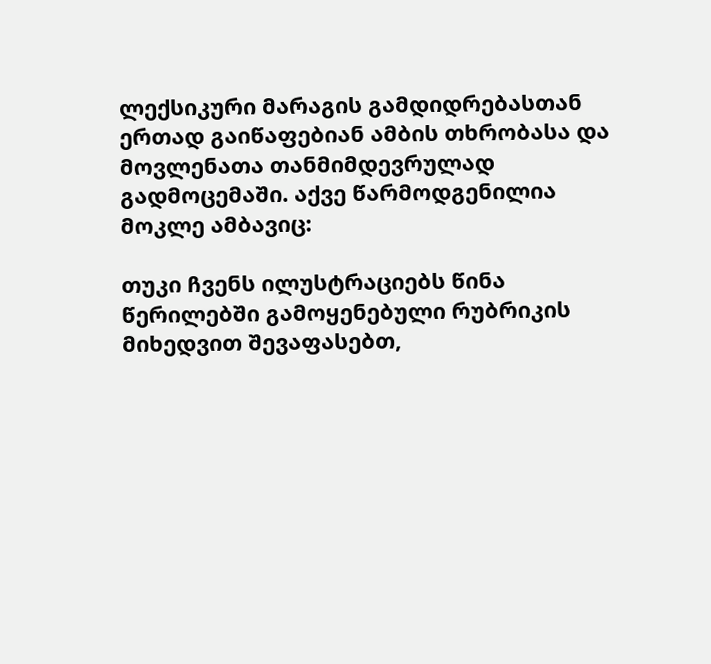ლექსიკური მარაგის გამდიდრებასთან ერთად გაიწაფებიან ამბის თხრობასა და მოვლენათა თანმიმდევრულად გადმოცემაში. აქვე წარმოდგენილია მოკლე ამბავიც:

თუკი ჩვენს ილუსტრაციებს წინა წერილებში გამოყენებული რუბრიკის მიხედვით შევაფასებთ,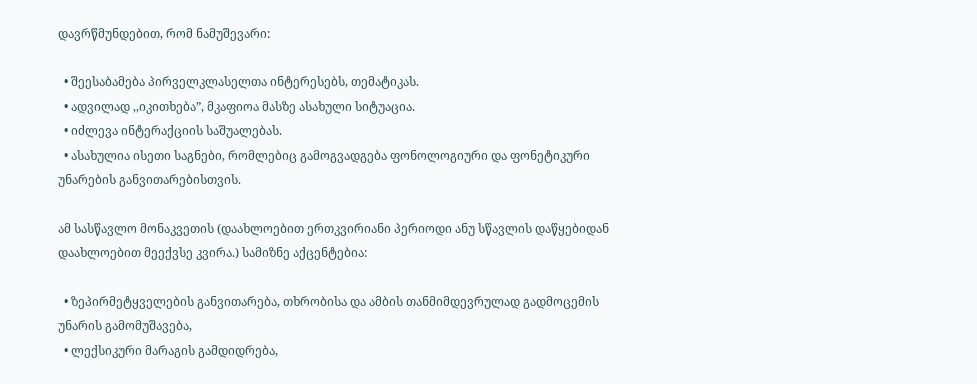დავრწმუნდებით, რომ ნამუშევარი:

  • შეესაბამება პირველკლასელთა ინტერესებს, თემატიკას.
  • ადვილად ,,იკითხება”, მკაფიოა მასზე ასახული სიტუაცია.
  • იძლევა ინტერაქციის საშუალებას.
  • ასახულია ისეთი საგნები, რომლებიც გამოგვადგება ფონოლოგიური და ფონეტიკური უნარების განვითარებისთვის.

ამ სასწავლო მონაკვეთის (დაახლოებით ერთკვირიანი პერიოდი ანუ სწავლის დაწყებიდან დაახლოებით მეექვსე კვირა.) სამიზნე აქცენტებია:

  • ზეპირმეტყველების განვითარება, თხრობისა და ამბის თანმიმდევრულად გადმოცემის უნარის გამომუშავება,
  • ლექსიკური მარაგის გამდიდრება,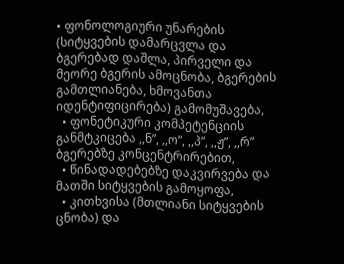• ფონოლოგიური უნარების (სიტყვების დამარცვლა და ბგერებად დაშლა, პირველი და მეორე ბგერის ამოცნობა, ბგერების გამთლიანება, ხმოვანთა იდენტიფიცირება) გამომუშავება,
  • ფონეტიკური კომპეტენციის განმტკიცება ,,ნ”, ,,ო”, ,,პ”, ,,ჟ”, ,,რ” ბგერებზე კონცენტრირებით,
  • წინადადებებზე დაკვირვება და მათში სიტყვების გამოყოფა,
  • კითხვისა (მთლიანი სიტყვების ცნობა) და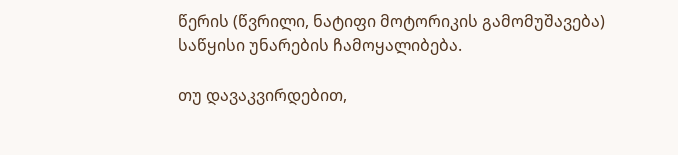წერის (წვრილი, ნატიფი მოტორიკის გამომუშავება) საწყისი უნარების ჩამოყალიბება.

თუ დავაკვირდებით,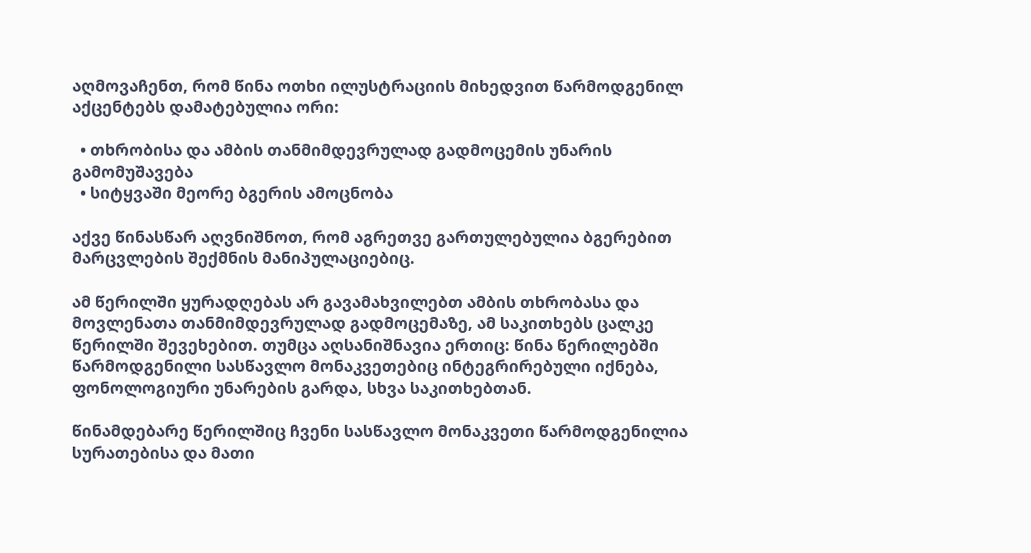აღმოვაჩენთ, რომ წინა ოთხი ილუსტრაციის მიხედვით წარმოდგენილ აქცენტებს დამატებულია ორი:

  • თხრობისა და ამბის თანმიმდევრულად გადმოცემის უნარის გამომუშავება
  • სიტყვაში მეორე ბგერის ამოცნობა

აქვე წინასწარ აღვნიშნოთ, რომ აგრეთვე გართულებულია ბგერებით მარცვლების შექმნის მანიპულაციებიც.

ამ წერილში ყურადღებას არ გავამახვილებთ ამბის თხრობასა და მოვლენათა თანმიმდევრულად გადმოცემაზე, ამ საკითხებს ცალკე წერილში შევეხებით. თუმცა აღსანიშნავია ერთიც: წინა წერილებში წარმოდგენილი სასწავლო მონაკვეთებიც ინტეგრირებული იქნება, ფონოლოგიური უნარების გარდა, სხვა საკითხებთან.

წინამდებარე წერილშიც ჩვენი სასწავლო მონაკვეთი წარმოდგენილია სურათებისა და მათი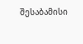შესაბამისი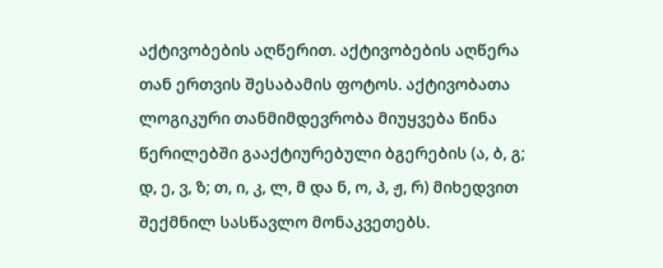აქტივობების აღწერით. აქტივობების აღწერა თან ერთვის შესაბამის ფოტოს. აქტივობათა ლოგიკური თანმიმდევრობა მიუყვება წინა წერილებში გააქტიურებული ბგერების (ა, ბ, გ; დ, ე, ვ, ზ; თ, ი, კ, ლ, მ და ნ, ო, პ, ჟ, რ) მიხედვით შექმნილ სასწავლო მონაკვეთებს.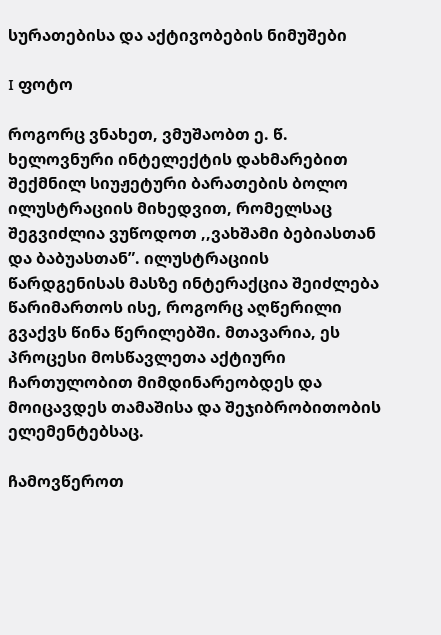სურათებისა და აქტივობების ნიმუშები

I ფოტო

როგორც ვნახეთ, ვმუშაობთ ე. წ. ხელოვნური ინტელექტის დახმარებით შექმნილ სიუჟეტური ბარათების ბოლო ილუსტრაციის მიხედვით, რომელსაც შეგვიძლია ვუწოდოთ ,,ვახშამი ბებიასთან და ბაბუასთან”. ილუსტრაციის წარდგენისას მასზე ინტერაქცია შეიძლება წარიმართოს ისე, როგორც აღწერილი გვაქვს წინა წერილებში. მთავარია, ეს პროცესი მოსწავლეთა აქტიური ჩართულობით მიმდინარეობდეს და მოიცავდეს თამაშისა და შეჯიბრობითობის ელემენტებსაც.

ჩამოვწეროთ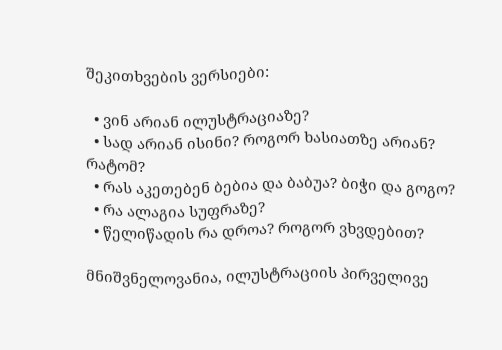შეკითხვების ვერსიები:

  • ვინ არიან ილუსტრაციაზე?
  • სად არიან ისინი? როგორ ხასიათზე არიან? რატომ?
  • რას აკეთებენ ბებია და ბაბუა? ბიჭი და გოგო?
  • რა ალაგია სუფრაზე?
  • წელიწადის რა დროა? როგორ ვხვდებით?

მნიშვნელოვანია, ილუსტრაციის პირველივე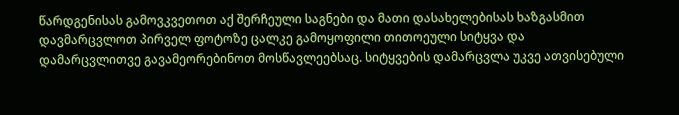წარდგენისას გამოვკვეთოთ აქ შერჩეული საგნები და მათი დასახელებისას ხაზგასმით დავმარცვლოთ პირველ ფოტოზე ცალკე გამოყოფილი თითოეული სიტყვა და დამარცვლითვე გავამეორებინოთ მოსწავლეებსაც. სიტყვების დამარცვლა უკვე ათვისებული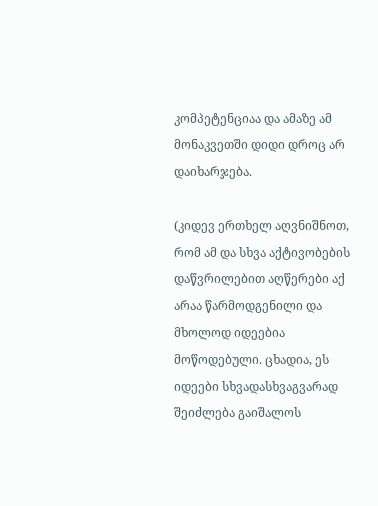კომპეტენციაა და ამაზე ამ მონაკვეთში დიდი დროც არ დაიხარჯება.

(კიდევ ერთხელ აღვნიშნოთ, რომ ამ და სხვა აქტივობების დაწვრილებით აღწერები აქ არაა წარმოდგენილი და მხოლოდ იდეებია მოწოდებული. ცხადია, ეს იდეები სხვადასხვაგვარად შეიძლება გაიშალოს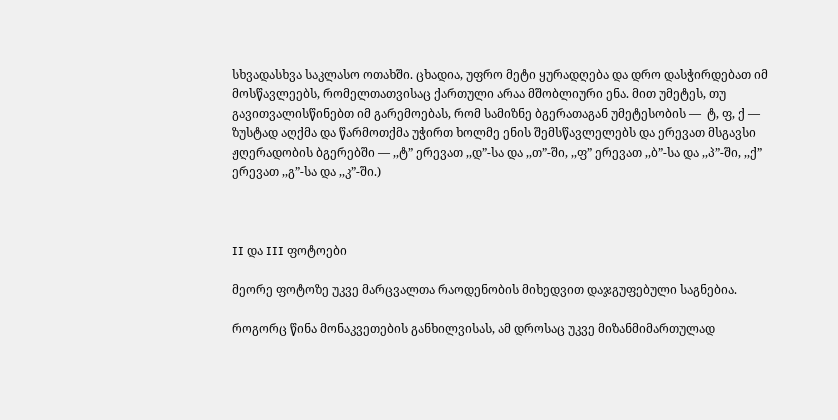სხვადასხვა საკლასო ოთახში. ცხადია, უფრო მეტი ყურადღება და დრო დასჭირდებათ იმ მოსწავლეებს, რომელთათვისაც ქართული არაა მშობლიური ენა. მით უმეტეს, თუ გავითვალისწინებთ იმ გარემოებას, რომ სამიზნე ბგერათაგან უმეტესობის —  ტ, ფ, ქ — ზუსტად აღქმა და წარმოთქმა უჭირთ ხოლმე ენის შემსწავლელებს და ერევათ მსგავსი ჟღერადობის ბგერებში — ,,ტ” ერევათ ,,დ”-სა და ,,თ”-ში, ,,ფ” ერევათ ,,ბ”-სა და ,,პ”-ში, ,,ქ” ერევათ ,,გ”-სა და ,,კ”-ში.)



II და III ფოტოები

მეორე ფოტოზე უკვე მარცვალთა რაოდენობის მიხედვით დაჯგუფებული საგნებია.

როგორც წინა მონაკვეთების განხილვისას, ამ დროსაც უკვე მიზანმიმართულად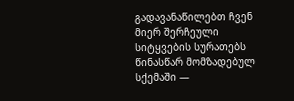გადავანაწილებთ ჩვენ მიერ შერჩეული სიტყვების სურათებს წინასწარ მომზადებულ სქემაში —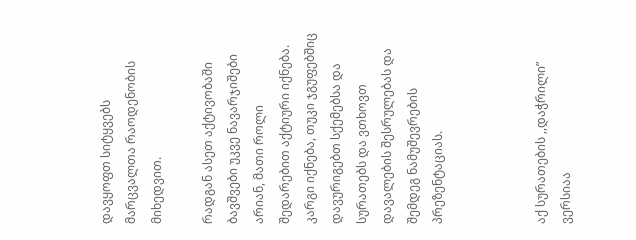დავყოფთ სიტყვებს მარცვალთა რაოდენობის მიხედვით.

რადგან ასეთ აქტივობაში ბავშვები უკვე ნავარჯიშები არიან, მათი როლი შედარებით აქტიური იქნება. კარგი იქნება, თუკი ჯგუფებშიც დავურიგებთ სქემებსა და სურათებს და ვთხოვთ დავალების შესრულებას და შემდეგ ნამუშევრების პრეზენტაციას.



აქ სურათების ,,დაჭრილი” ვერსიაა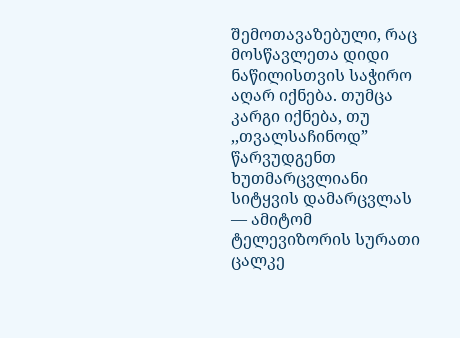შემოთავაზებული, რაც მოსწავლეთა დიდი ნაწილისთვის საჭირო აღარ იქნება. თუმცა კარგი იქნება, თუ ,,თვალსაჩინოდ” წარვუდგენთ ხუთმარცვლიანი სიტყვის დამარცვლას — ამიტომ ტელევიზორის სურათი ცალკე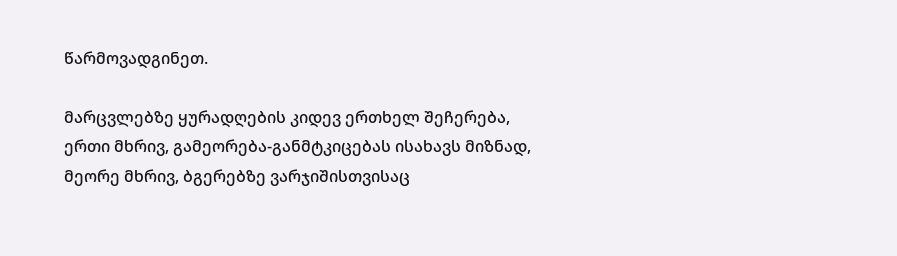წარმოვადგინეთ.

მარცვლებზე ყურადღების კიდევ ერთხელ შეჩერება, ერთი მხრივ, გამეორება-განმტკიცებას ისახავს მიზნად, მეორე მხრივ, ბგერებზე ვარჯიშისთვისაც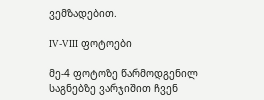ვემზადებით.

IV-VIII ფოტოები

მე-4 ფოტოზე წარმოდგენილ საგნებზე ვარჯიშით ჩვენ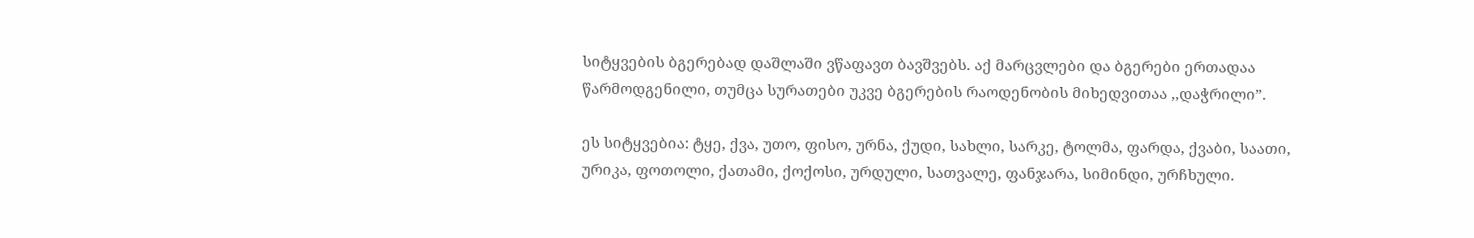სიტყვების ბგერებად დაშლაში ვწაფავთ ბავშვებს. აქ მარცვლები და ბგერები ერთადაა წარმოდგენილი, თუმცა სურათები უკვე ბგერების რაოდენობის მიხედვითაა ,,დაჭრილი”.

ეს სიტყვებია: ტყე, ქვა, უთო, ფისო, ურნა, ქუდი, სახლი, სარკე, ტოლმა, ფარდა, ქვაბი, საათი, ურიკა, ფოთოლი, ქათამი, ქოქოსი, ურდული, სათვალე, ფანჯარა, სიმინდი, ურჩხული.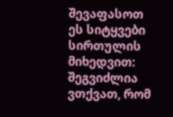შევაფასოთ ეს სიტყვები სირთულის მიხედვით: შეგვიძლია ვთქვათ, რომ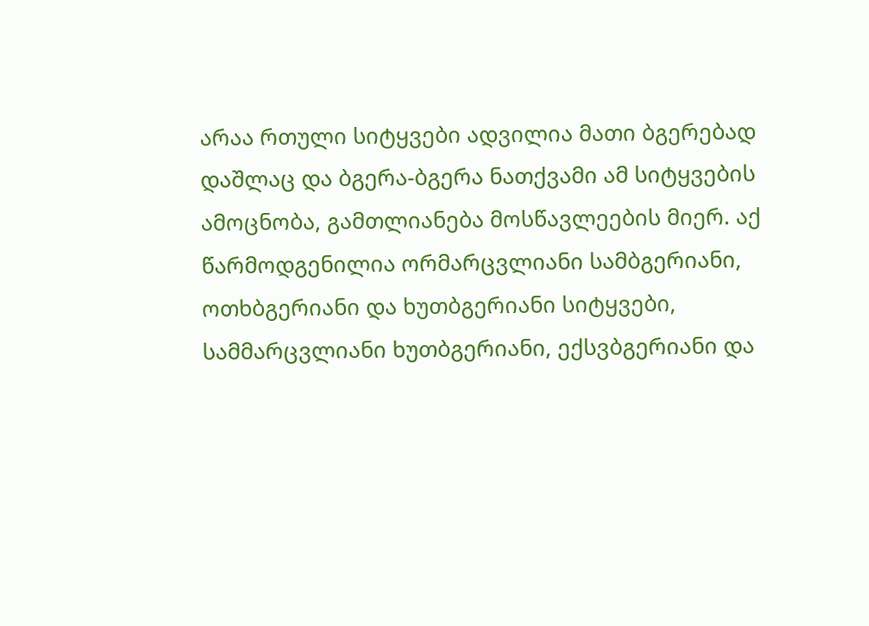არაა რთული სიტყვები ადვილია მათი ბგერებად დაშლაც და ბგერა-ბგერა ნათქვამი ამ სიტყვების ამოცნობა, გამთლიანება მოსწავლეების მიერ. აქ წარმოდგენილია ორმარცვლიანი სამბგერიანი, ოთხბგერიანი და ხუთბგერიანი სიტყვები, სამმარცვლიანი ხუთბგერიანი, ექსვბგერიანი და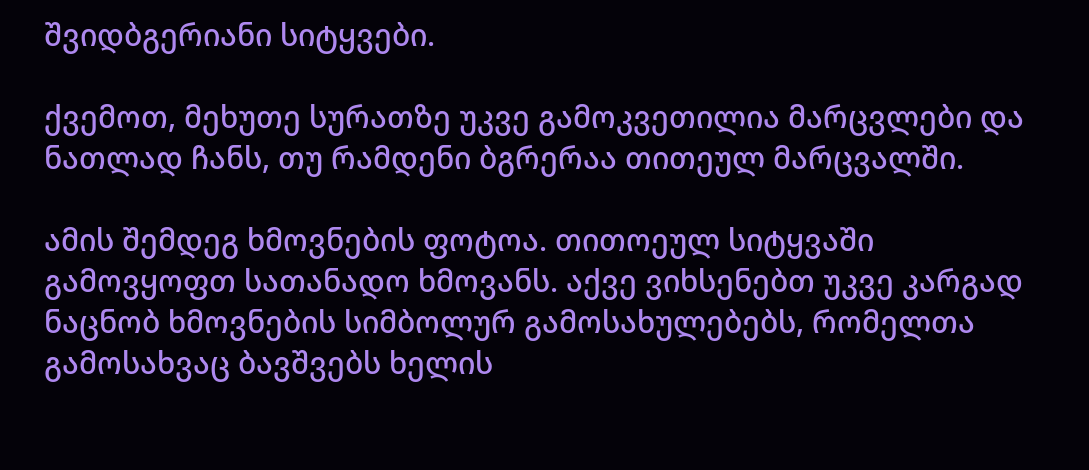შვიდბგერიანი სიტყვები.

ქვემოთ, მეხუთე სურათზე უკვე გამოკვეთილია მარცვლები და ნათლად ჩანს, თუ რამდენი ბგრერაა თითეულ მარცვალში.

ამის შემდეგ ხმოვნების ფოტოა. თითოეულ სიტყვაში გამოვყოფთ სათანადო ხმოვანს. აქვე ვიხსენებთ უკვე კარგად ნაცნობ ხმოვნების სიმბოლურ გამოსახულებებს, რომელთა გამოსახვაც ბავშვებს ხელის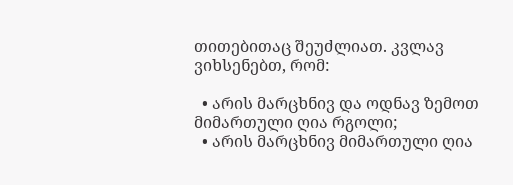თითებითაც შეუძლიათ. კვლავ ვიხსენებთ, რომ:

  • არის მარცხნივ და ოდნავ ზემოთ მიმართული ღია რგოლი;
  • არის მარცხნივ მიმართული ღია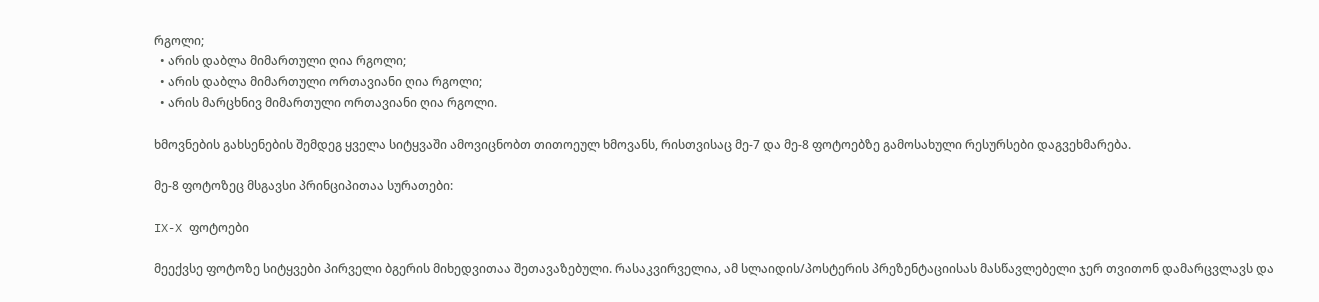რგოლი;
  • არის დაბლა მიმართული ღია რგოლი;
  • არის დაბლა მიმართული ორთავიანი ღია რგოლი;
  • არის მარცხნივ მიმართული ორთავიანი ღია რგოლი.

ხმოვნების გახსენების შემდეგ ყველა სიტყვაში ამოვიცნობთ თითოეულ ხმოვანს, რისთვისაც მე-7 და მე-8 ფოტოებზე გამოსახული რესურსები დაგვეხმარება.

მე-8 ფოტოზეც მსგავსი პრინციპითაა სურათები:

IX-X ფოტოები

მეექვსე ფოტოზე სიტყვები პირველი ბგერის მიხედვითაა შეთავაზებული. რასაკვირველია, ამ სლაიდის/პოსტერის პრეზენტაციისას მასწავლებელი ჯერ თვითონ დამარცვლავს და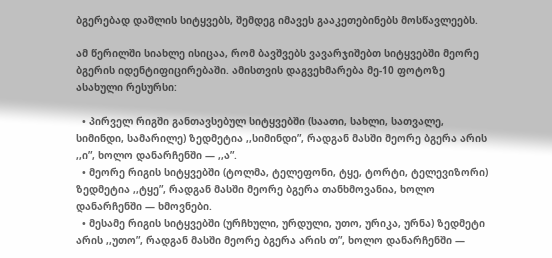ბგერებად დაშლის სიტყვებს, შემდეგ იმავეს გააკეთებინებს მოსწავლეებს.

ამ წერილში სიახლე ისიცაა, რომ ბავშვებს ვავარჯიშებთ სიტყვებში მეორე ბგერის იდენტიფიცირებაში. ამისთვის დაგვეხმარება მე-10 ფოტოზე ასახული რესურსი:

  • პირველ რიგში განთავსებულ სიტყვებში (საათი, სახლი, სათვალე, სიმინდი, სამარილე) ზედმეტია ,,სიმინდი”, რადგან მასში მეორე ბგერა არის ,,ი”, ხოლო დანარჩენში — ,,ა”.
  • მეორე რიგის სიტყვებში (ტოლმა, ტელეფონი, ტყე, ტორტი, ტელევიზორი) ზედმეტია ,,ტყე”, რადგან მასში მეორე ბგერა თანხმოვანია, ხოლო დანარჩენში — ხმოვნები.
  • მესამე რიგის სიტყვებში (ურჩხული, ურდული, უთო, ურიკა, ურნა) ზედმეტი არის ,,უთო”, რადგან მასში მეორე ბგერა არის თ”, ხოლო დანარჩენში —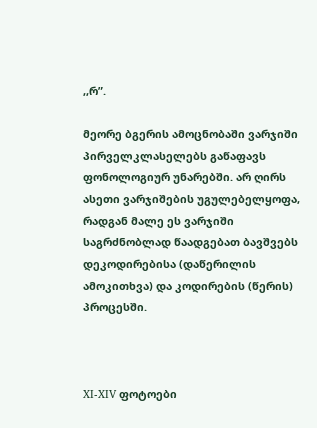,,რ”.

მეორე ბგერის ამოცნობაში ვარჯიში პირველკლასელებს გაწაფავს ფონოლოგიურ უნარებში. არ ღირს ასეთი ვარჯიშების უგულებელყოფა, რადგან მალე ეს ვარჯიში საგრძნობლად წაადგებათ ბავშვებს დეკოდირებისა (დაწერილის ამოკითხვა) და კოდირების (წერის) პროცესში.



XI-XIV ფოტოები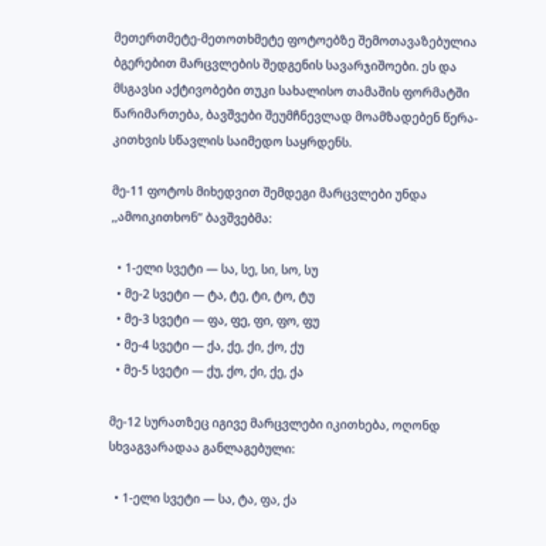მეთერთმეტე-მეთოთხმეტე ფოტოებზე შემოთავაზებულია ბგერებით მარცვლების შედგენის სავარჯიშოები. ეს და მსგავსი აქტივობები თუკი სახალისო თამაშის ფორმატში წარიმართება, ბავშვები შეუმჩნევლად მოამზადებენ წერა-კითხვის სწავლის საიმედო საყრდენს.

მე-11 ფოტოს მიხედვით შემდეგი მარცვლები უნდა ,,ამოიკითხონ” ბავშვებმა:

  • 1-ელი სვეტი — სა, სე, სი, სო, სუ
  • მე-2 სვეტი — ტა, ტე, ტი, ტო, ტუ
  • მე-3 სვეტი — ფა, ფე, ფი, ფო, ფუ
  • მე-4 სვეტი — ქა, ქე, ქი, ქო, ქუ
  • მე-5 სვეტი — ქუ, ქო, ქი, ქე, ქა

მე-12 სურათზეც იგივე მარცვლები იკითხება, ოღონდ სხვაგვარადაა განლაგებული:

  • 1-ელი სვეტი — სა, ტა, ფა, ქა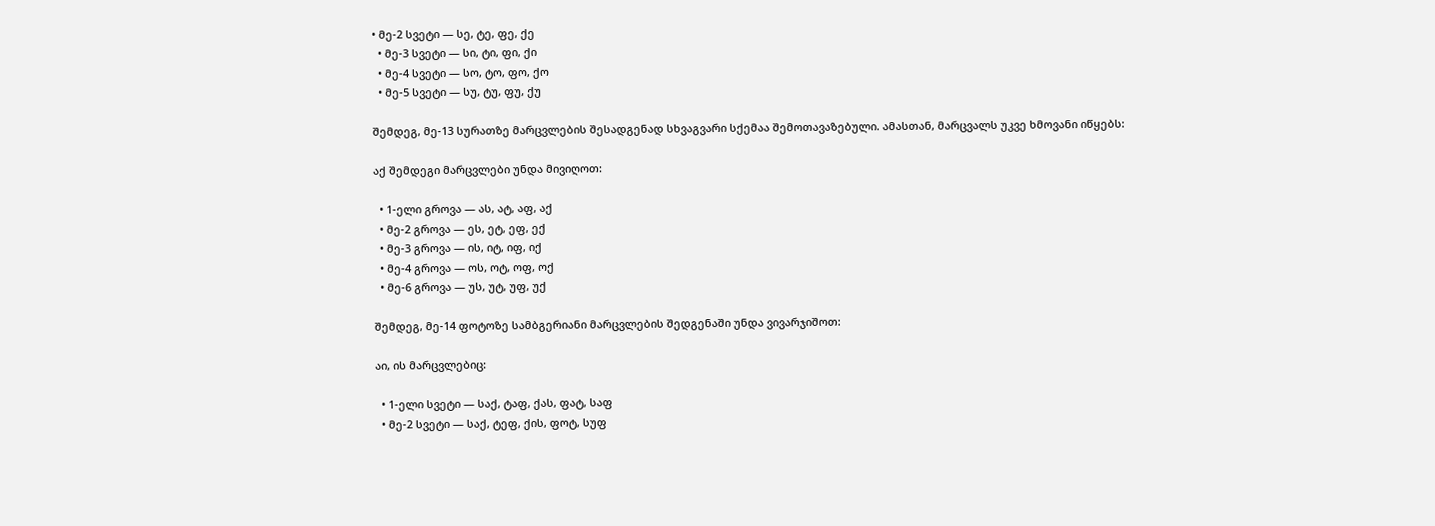• მე-2 სვეტი — სე, ტე, ფე, ქე
  • მე-3 სვეტი — სი, ტი, ფი, ქი
  • მე-4 სვეტი — სო, ტო, ფო, ქო
  • მე-5 სვეტი — სუ, ტუ, ფუ, ქუ

შემდეგ, მე-13 სურათზე მარცვლების შესადგენად სხვაგვარი სქემაა შემოთავაზებული. ამასთან, მარცვალს უკვე ხმოვანი იწყებს:

აქ შემდეგი მარცვლები უნდა მივიღოთ:

  • 1-ელი გროვა — ას, ატ, აფ, აქ
  • მე-2 გროვა — ეს, ეტ, ეფ, ექ
  • მე-3 გროვა — ის, იტ, იფ, იქ
  • მე-4 გროვა — ოს, ოტ, ოფ, ოქ
  • მე-6 გროვა — უს, უტ, უფ, უქ

შემდეგ, მე-14 ფოტოზე სამბგერიანი მარცვლების შედგენაში უნდა ვივარჯიშოთ:

აი, ის მარცვლებიც:

  • 1-ელი სვეტი — საქ, ტაფ, ქას, ფატ, საფ
  • მე-2 სვეტი — საქ, ტეფ, ქის, ფოტ, სუფ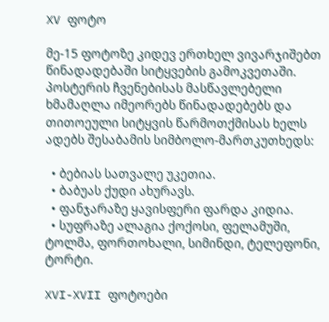XV ფოტო

მე-15 ფოტოზე კიდევ ერთხელ ვივარჯიშებთ წინადადებაში სიტყვების გამოკვეთაში. პოსტერის ჩვენებისას მასწავლებელი ხმამაღლა იმეორებს წინადადებებს და თითოეული სიტყვის წარმოთქმისას ხელს ადებს შესაბამის სიმბოლო-მართკუთხედს:

  • ბებიას სათვალე უკეთია.
  • ბაბუას ქუდი ახურავს.
  • ფანჯარაზე ყავისფერი ფარდა კიდია.
  • სუფრაზე ალაგია ქოქოსი, ფელამუში, ტოლმა, ფორთოხალი, სიმინდი, ტელეფონი, ტორტი.

XVI-XVII ფოტოები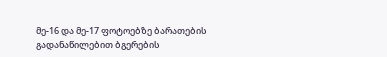მე-16 და მე-17 ფოტოებზე ბარათების გადანაწილებით ბგერების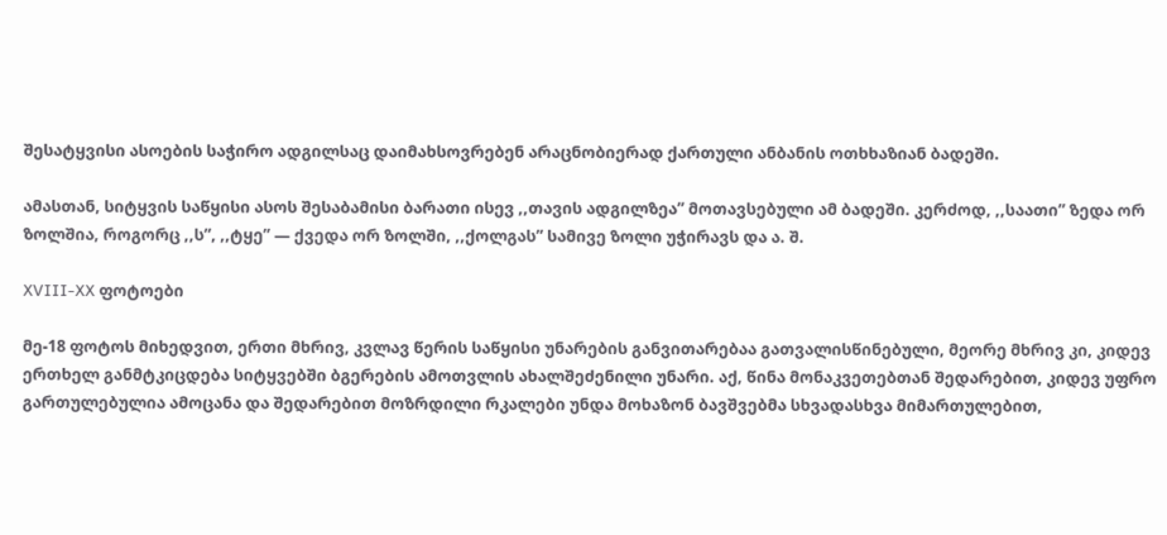შესატყვისი ასოების საჭირო ადგილსაც დაიმახსოვრებენ არაცნობიერად ქართული ანბანის ოთხხაზიან ბადეში.

ამასთან, სიტყვის საწყისი ასოს შესაბამისი ბარათი ისევ ,,თავის ადგილზეა” მოთავსებული ამ ბადეში. კერძოდ, ,,საათი” ზედა ორ ზოლშია, როგორც ,,ს”, ,,ტყე” — ქვედა ორ ზოლში, ,,ქოლგას” სამივე ზოლი უჭირავს და ა. შ.

XVIII-XX ფოტოები

მე-18 ფოტოს მიხედვით, ერთი მხრივ, კვლავ წერის საწყისი უნარების განვითარებაა გათვალისწინებული, მეორე მხრივ კი, კიდევ ერთხელ განმტკიცდება სიტყვებში ბგერების ამოთვლის ახალშეძენილი უნარი. აქ, წინა მონაკვეთებთან შედარებით, კიდევ უფრო გართულებულია ამოცანა და შედარებით მოზრდილი რკალები უნდა მოხაზონ ბავშვებმა სხვადასხვა მიმართულებით,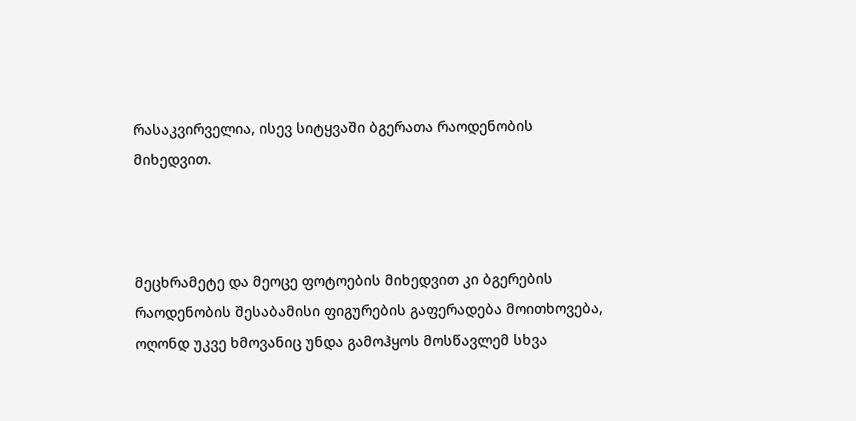რასაკვირველია, ისევ სიტყვაში ბგერათა რაოდენობის მიხედვით.



მეცხრამეტე და მეოცე ფოტოების მიხედვით კი ბგერების რაოდენობის შესაბამისი ფიგურების გაფერადება მოითხოვება, ოღონდ უკვე ხმოვანიც უნდა გამოჰყოს მოსწავლემ სხვა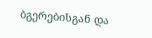ბგერებისგან და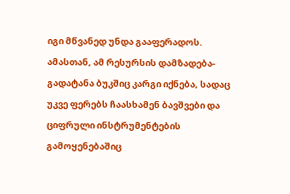იგი მწვანედ უნდა გააფერადოს. ამასთან, ამ რესურსის დამზადება-გადატანა ბუკშიც კარგი იქნება, სადაც უკვე ფერებს ჩაასხამენ ბავშვები და ციფრული ინსტრუმენტების გამოყენებაშიც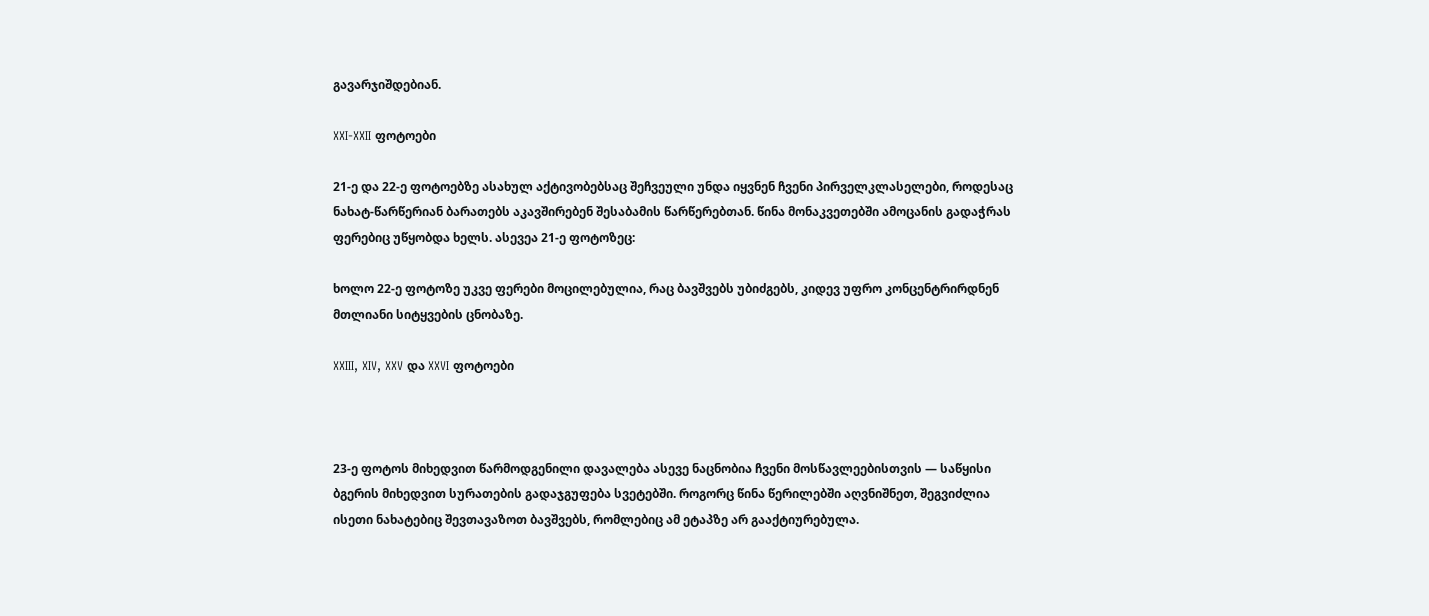გავარჯიშდებიან.

XXI-XXII ფოტოები

21-ე და 22-ე ფოტოებზე ასახულ აქტივობებსაც შეჩვეული უნდა იყვნენ ჩვენი პირველკლასელები, როდესაც ნახატ-წარწერიან ბარათებს აკავშირებენ შესაბამის წარწერებთან. წინა მონაკვეთებში ამოცანის გადაჭრას ფერებიც უწყობდა ხელს. ასევეა 21-ე ფოტოზეც:

ხოლო 22-ე ფოტოზე უკვე ფერები მოცილებულია, რაც ბავშვებს უბიძგებს, კიდევ უფრო კონცენტრირდნენ მთლიანი სიტყვების ცნობაზე.

XXIII, XIV, XXV და XXVI ფოტოები



23-ე ფოტოს მიხედვით წარმოდგენილი დავალება ასევე ნაცნობია ჩვენი მოსწავლეებისთვის — საწყისი ბგერის მიხედვით სურათების გადაჯგუფება სვეტებში. როგორც წინა წერილებში აღვნიშნეთ, შეგვიძლია ისეთი ნახატებიც შევთავაზოთ ბავშვებს, რომლებიც ამ ეტაპზე არ გააქტიურებულა.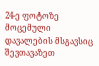24-ე ფოტოზე მოცემული დავალების მსგავსიც შევთავაზეთ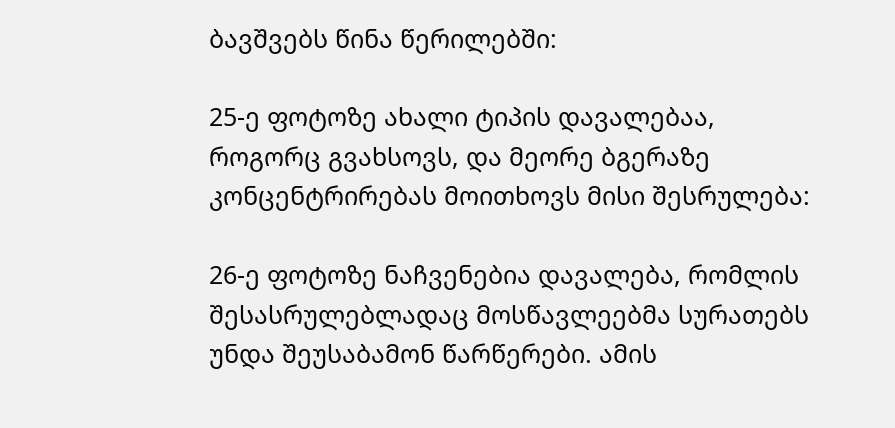ბავშვებს წინა წერილებში:

25-ე ფოტოზე ახალი ტიპის დავალებაა, როგორც გვახსოვს, და მეორე ბგერაზე კონცენტრირებას მოითხოვს მისი შესრულება:

26-ე ფოტოზე ნაჩვენებია დავალება, რომლის შესასრულებლადაც მოსწავლეებმა სურათებს უნდა შეუსაბამონ წარწერები. ამის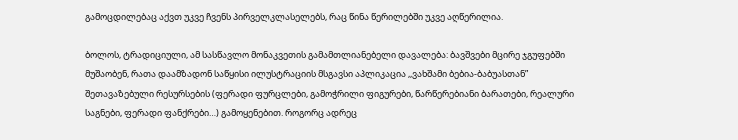გამოცდილებაც აქვთ უკვე ჩვენს პირველკლასელებს, რაც წინა წერილებში უკვე აღწერილია.

ბოლოს, ტრადიციული, ამ სასწავლო მონაკვეთის გამამთლიანებელი დავალება: ბავშვები მცირე ჯგუფებში მუშაობენ, რათა დაამზადონ საწყისი ილუსტრაციის მსგავსი აპლიკაცია ,,ვახშამი ბებია-ბაბუასთან” შეთავაზებული რესურსების (ფერადი ფურცლები, გამოჭრილი ფიგურები, წარწერებიანი ბარათები, რეალური საგნები, ფერადი ფანქრები…) გამოყენებით. როგორც ადრეც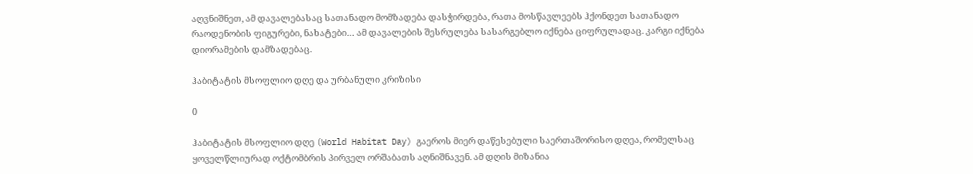აღვნიშნეთ, ამ დავალებასაც სათანადო მომზადება დასჭირდება, რათა მოსწავლეებს ჰქონდეთ სათანადო რაოდენობის ფიგურები, ნახატები… ამ დავალების შესრულება სასარგებლო იქნება ციფრულადაც. კარგი იქნება დიორამების დამზადებაც.

ჰაბიტატის მსოფლიო დღე და ურბანული კრიზისი

0

ჰაბიტატის მსოფლიო დღე (World Habitat Day) გაეროს მიერ დაწესებული საერთაშორისო დღეა, რომელსაც ყოველწლიურად ოქტომბრის პირველ ორშაბათს აღნიშნავენ. ამ დღის მიზანია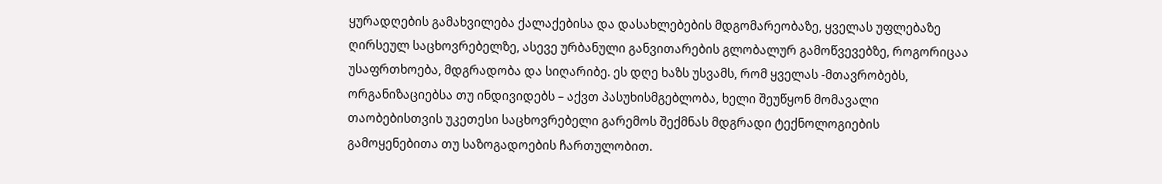ყურადღების გამახვილება ქალაქებისა და დასახლებების მდგომარეობაზე, ყველას უფლებაზე ღირსეულ საცხოვრებელზე, ასევე ურბანული განვითარების გლობალურ გამოწვევებზე, როგორიცაა უსაფრთხოება, მდგრადობა და სიღარიბე. ეს დღე ხაზს უსვამს, რომ ყველას -მთავრობებს, ორგანიზაციებსა თუ ინდივიდებს – აქვთ პასუხისმგებლობა, ხელი შეუწყონ მომავალი თაობებისთვის უკეთესი საცხოვრებელი გარემოს შექმნას მდგრადი ტექნოლოგიების გამოყენებითა თუ საზოგადოების ჩართულობით.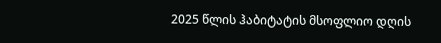2025 წლის ჰაბიტატის მსოფლიო დღის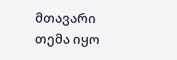მთავარი თემა იყო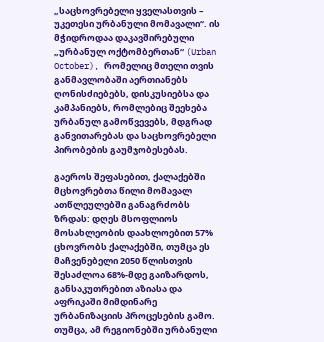„საცხოვრებელი ყველასთვის – უკეთესი ურბანული მომავალი“. ის მჭიდროდაა დაკავშირებული „ურბანულ ოქტომბერთან“ (Urban October), რომელიც მთელი თვის განმავლობაში აერთიანებს ღონისძიებებს, დისკუსიებსა და კამპანიებს, რომლებიც შეეხება ურბანულ გამოწვევებს, მდგრად განვითარებას და საცხოვრებელი პირობების გაუმჯობესებას.

გაეროს შეფასებით, ქალაქებში მცხოვრებთა წილი მომავალ ათწლეულებში განაგრძობს ზრდას: დღეს მსოფლიოს მოსახლეობის დაახლოებით 57% ცხოვრობს ქალაქებში, თუმცა ეს მაჩვენებელი 2050 წლისთვის შესაძლოა 68%-მდე გაიზარდოს, განსაკუთრებით აზიასა და აფრიკაში მიმდინარე ურბანიზაციის პროცესების გამო. თუმცა, ამ რეგიონებში ურბანული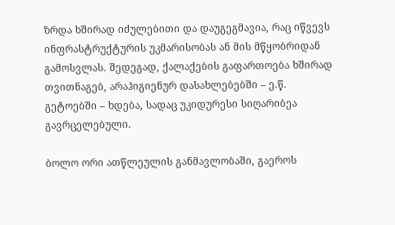ზრდა ხშირად იძულებითი და დაუგეგმავია, რაც იწვევს ინფრასტრუქტურის უკმარისობას ან მის მწყობრიდან გამოსვლას. შედეგად, ქალაქების გაფართოება ხშირად თვითნაგებ, არაჰიგიენურ დასახლებებში – ე.წ. გეტოებში – ხდება, სადაც უკიდურესი სიღარიბეა გავრცელებული.

ბოლო ორი ათწლეულის განმავლობაში, გაეროს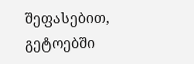შეფასებით, გეტოებში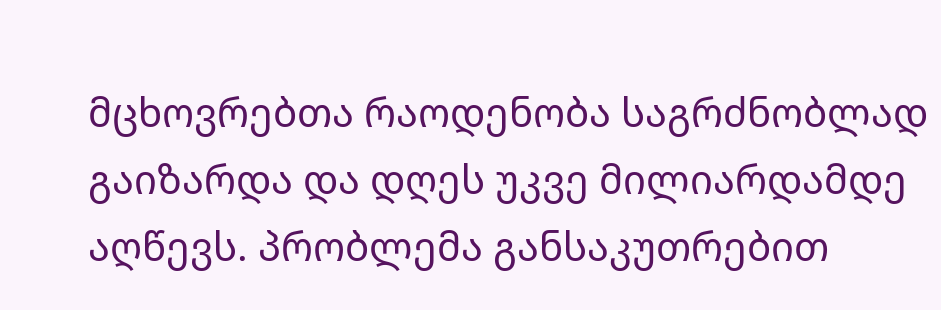მცხოვრებთა რაოდენობა საგრძნობლად გაიზარდა და დღეს უკვე მილიარდამდე აღწევს. პრობლემა განსაკუთრებით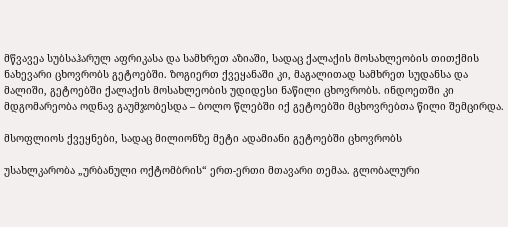მწვავეა სუბსაჰარულ აფრიკასა და სამხრეთ აზიაში, სადაც ქალაქის მოსახლეობის თითქმის ნახევარი ცხოვრობს გეტოებში. ზოგიერთ ქვეყანაში კი, მაგალითად სამხრეთ სუდანსა და მალიში, გეტოებში ქალაქის მოსახლეობის უდიდესი ნაწილი ცხოვრობს. ინდოეთში კი მდგომარეობა ოდნავ გაუმჯობესდა – ბოლო წლებში იქ გეტოებში მცხოვრებთა წილი შემცირდა.

მსოფლიოს ქვეყნები, სადაც მილიონზე მეტი ადამიანი გეტოებში ცხოვრობს

უსახლკარობა „ურბანული ოქტომბრის“ ერთ-ერთი მთავარი თემაა. გლობალური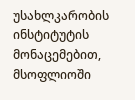უსახლკარობის ინსტიტუტის მონაცემებით, მსოფლიოში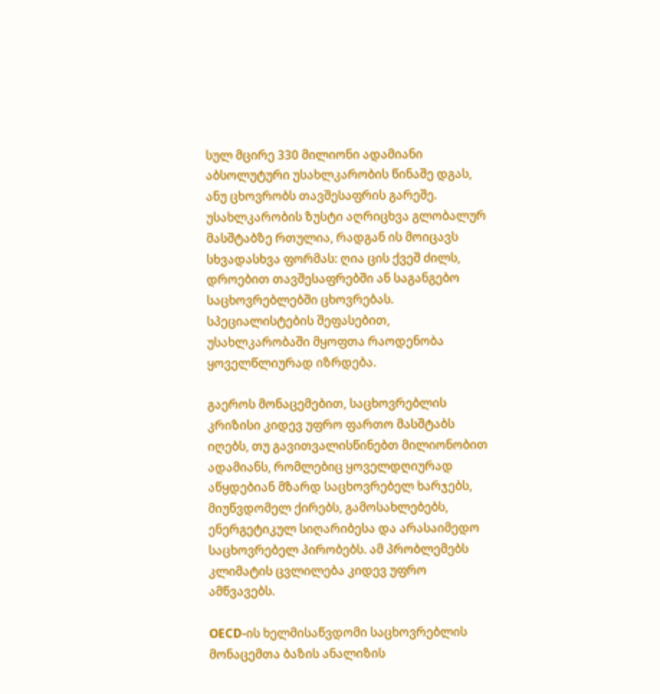სულ მცირე 330 მილიონი ადამიანი აბსოლუტური უსახლკარობის წინაშე დგას, ანუ ცხოვრობს თავშესაფრის გარეშე. უსახლკარობის ზუსტი აღრიცხვა გლობალურ მასშტაბზე რთულია, რადგან ის მოიცავს სხვადასხვა ფორმას: ღია ცის ქვეშ ძილს, დროებით თავშესაფრებში ან საგანგებო საცხოვრებლებში ცხოვრებას. სპეციალისტების შეფასებით, უსახლკარობაში მყოფთა რაოდენობა ყოველწლიურად იზრდება.

გაეროს მონაცემებით, საცხოვრებლის კრიზისი კიდევ უფრო ფართო მასშტაბს იღებს, თუ გავითვალისწინებთ მილიონობით ადამიანს, რომლებიც ყოველდღიურად აწყდებიან მზარდ საცხოვრებელ ხარჯებს, მიუწვდომელ ქირებს, გამოსახლებებს, ენერგეტიკულ სიღარიბესა და არასაიმედო საცხოვრებელ პირობებს. ამ პრობლემებს კლიმატის ცვლილება კიდევ უფრო ამწვავებს.

OECD-ის ხელმისაწვდომი საცხოვრებლის მონაცემთა ბაზის ანალიზის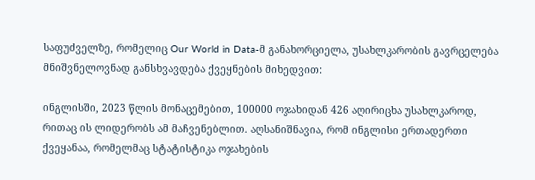საფუძველზე, რომელიც Our World in Data-მ განახორციელა, უსახლკარობის გავრცელება მნიშვნელოვნად განსხვავდება ქვეყნების მიხედვით:

ინგლისში, 2023 წლის მონაცემებით, 100000 ოჯახიდან 426 აღირიცხა უსახლკაროდ, რითაც ის ლიდერობს ამ მაჩვენებლით. აღსანიშნავია, რომ ინგლისი ერთადერთი ქვეყანაა, რომელმაც სტატისტიკა ოჯახების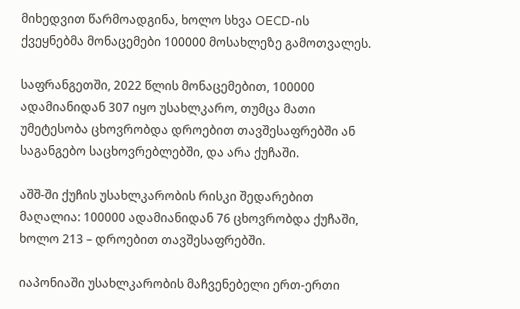მიხედვით წარმოადგინა, ხოლო სხვა OECD-ის ქვეყნებმა მონაცემები 100000 მოსახლეზე გამოთვალეს.

საფრანგეთში, 2022 წლის მონაცემებით, 100000 ადამიანიდან 307 იყო უსახლკარო, თუმცა მათი უმეტესობა ცხოვრობდა დროებით თავშესაფრებში ან საგანგებო საცხოვრებლებში, და არა ქუჩაში.

აშშ-ში ქუჩის უსახლკარობის რისკი შედარებით მაღალია: 100000 ადამიანიდან 76 ცხოვრობდა ქუჩაში, ხოლო 213 – დროებით თავშესაფრებში.

იაპონიაში უსახლკარობის მაჩვენებელი ერთ-ერთი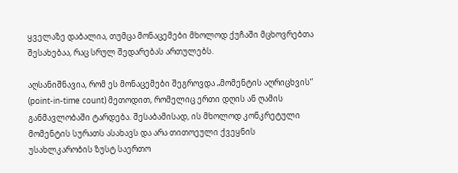ყველაზე დაბალია, თუმცა მონაცემები მხოლოდ ქუჩაში მცხოვრებთა შესახებაა, რაც სრულ შედარებას ართულებს.

აღსანიშნავია, რომ ეს მონაცემები შეგროვდა „მომენტის აღრიცხვის“ (point-in-time count) მეთოდით, რომელიც ერთი დღის ან ღამის განმავლობაში ტარდება. შესაბამისად, ის მხოლოდ კონკრეტული მომენტის სურათს ასახავს და არა თითოეული ქვეყნის უსახლკარობის ზუსტ საერთო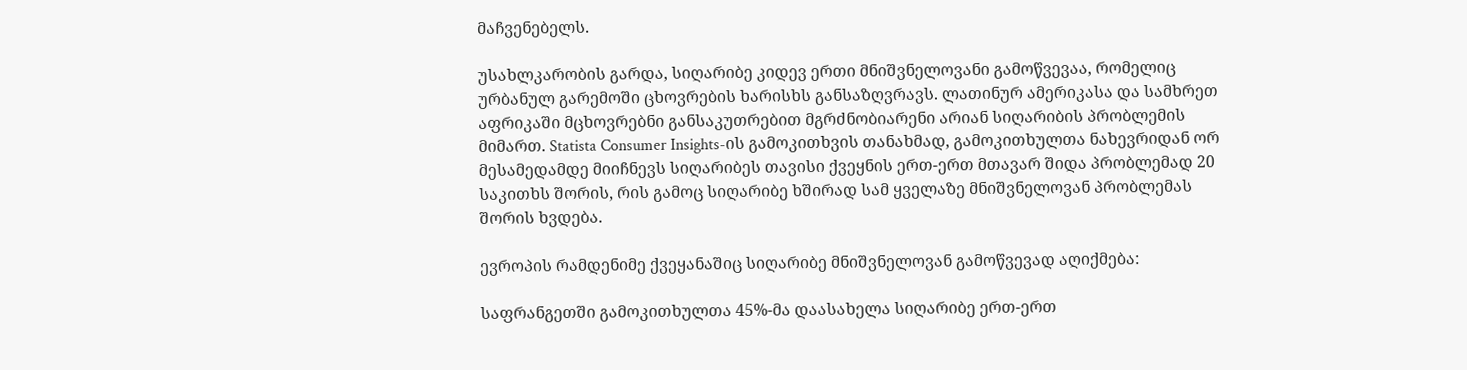მაჩვენებელს.

უსახლკარობის გარდა, სიღარიბე კიდევ ერთი მნიშვნელოვანი გამოწვევაა, რომელიც ურბანულ გარემოში ცხოვრების ხარისხს განსაზღვრავს. ლათინურ ამერიკასა და სამხრეთ აფრიკაში მცხოვრებნი განსაკუთრებით მგრძნობიარენი არიან სიღარიბის პრობლემის მიმართ. Statista Consumer Insights-ის გამოკითხვის თანახმად, გამოკითხულთა ნახევრიდან ორ მესამედამდე მიიჩნევს სიღარიბეს თავისი ქვეყნის ერთ-ერთ მთავარ შიდა პრობლემად 20 საკითხს შორის, რის გამოც სიღარიბე ხშირად სამ ყველაზე მნიშვნელოვან პრობლემას შორის ხვდება.

ევროპის რამდენიმე ქვეყანაშიც სიღარიბე მნიშვნელოვან გამოწვევად აღიქმება:

საფრანგეთში გამოკითხულთა 45%-მა დაასახელა სიღარიბე ერთ-ერთ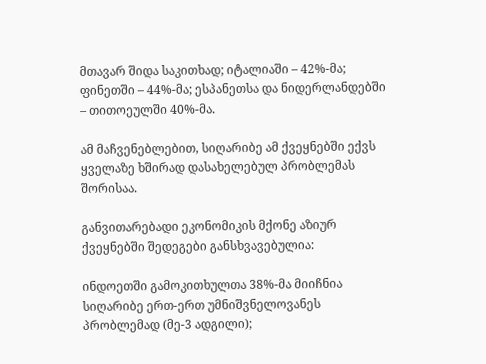მთავარ შიდა საკითხად; იტალიაში – 42%-მა; ფინეთში – 44%-მა; ესპანეთსა და ნიდერლანდებში – თითოეულში 40%-მა.

ამ მაჩვენებლებით, სიღარიბე ამ ქვეყნებში ექვს ყველაზე ხშირად დასახელებულ პრობლემას შორისაა.

განვითარებადი ეკონომიკის მქონე აზიურ ქვეყნებში შედეგები განსხვავებულია:

ინდოეთში გამოკითხულთა 38%-მა მიიჩნია სიღარიბე ერთ-ერთ უმნიშვნელოვანეს პრობლემად (მე-3 ადგილი);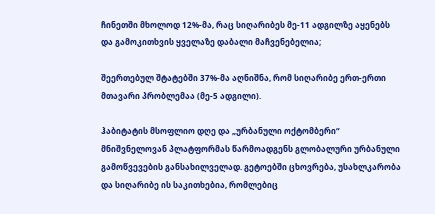ჩინეთში მხოლოდ 12%-მა, რაც სიღარიბეს მე-11 ადგილზე აყენებს და გამოკითხვის ყველაზე დაბალი მაჩვენებელია;

შეერთებულ შტატებში 37%-მა აღნიშნა, რომ სიღარიბე ერთ-ერთი მთავარი პრობლემაა (მე-5 ადგილი).

ჰაბიტატის მსოფლიო დღე და „ურბანული ოქტომბერი“ მნიშვნელოვან პლატფორმას წარმოადგენს გლობალური ურბანული გამოწვევების განსახილველად. გეტოებში ცხოვრება, უსახლკარობა და სიღარიბე ის საკითხებია, რომლებიც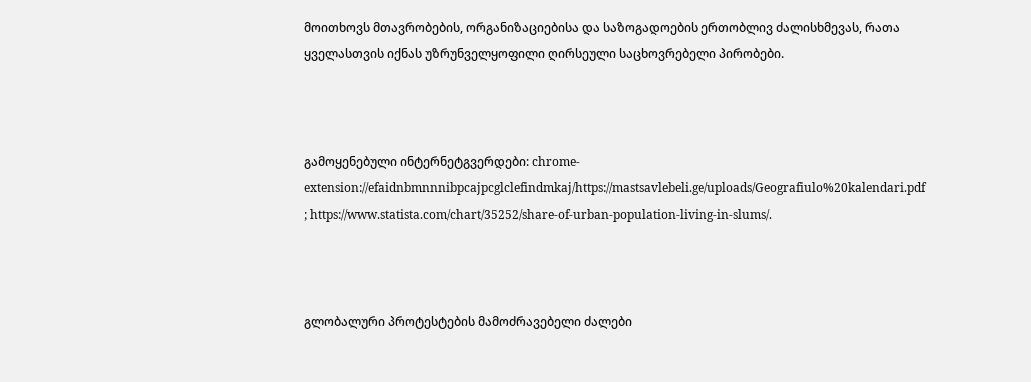მოითხოვს მთავრობების, ორგანიზაციებისა და საზოგადოების ერთობლივ ძალისხმევას, რათა ყველასთვის იქნას უზრუნველყოფილი ღირსეული საცხოვრებელი პირობები.



გამოყენებული ინტერნეტგვერდები: chrome-extension://efaidnbmnnnibpcajpcglclefindmkaj/https://mastsavlebeli.ge/uploads/Geografiulo%20kalendari.pdf  ; https://www.statista.com/chart/35252/share-of-urban-population-living-in-slums/.



გლობალური პროტესტების მამოძრავებელი ძალები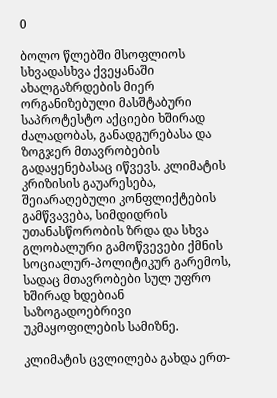0

ბოლო წლებში მსოფლიოს სხვადასხვა ქვეყანაში ახალგაზრდების მიერ ორგანიზებული მასშტაბური საპროტესტო აქციები ხშირად ძალადობას, განადგურებასა და ზოგჯერ მთავრობების გადაყენებასაც იწვევს. კლიმატის კრიზისის გაუარესება, შეიარაღებული კონფლიქტების გამწვავება, სიმდიდრის უთანასწორობის ზრდა და სხვა გლობალური გამოწვევები ქმნის სოციალურ-პოლიტიკურ გარემოს, სადაც მთავრობები სულ უფრო ხშირად ხდებიან საზოგადოებრივი უკმაყოფილების სამიზნე.

კლიმატის ცვლილება გახდა ერთ-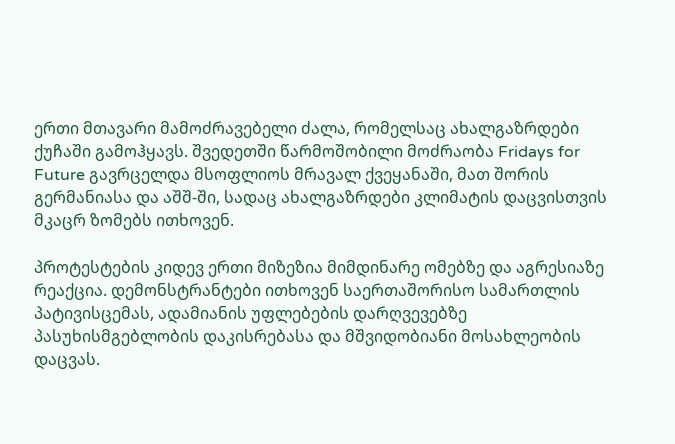ერთი მთავარი მამოძრავებელი ძალა, რომელსაც ახალგაზრდები ქუჩაში გამოჰყავს. შვედეთში წარმოშობილი მოძრაობა Fridays for Future გავრცელდა მსოფლიოს მრავალ ქვეყანაში, მათ შორის გერმანიასა და აშშ-ში, სადაც ახალგაზრდები კლიმატის დაცვისთვის მკაცრ ზომებს ითხოვენ.

პროტესტების კიდევ ერთი მიზეზია მიმდინარე ომებზე და აგრესიაზე რეაქცია. დემონსტრანტები ითხოვენ საერთაშორისო სამართლის პატივისცემას, ადამიანის უფლებების დარღვევებზე პასუხისმგებლობის დაკისრებასა და მშვიდობიანი მოსახლეობის დაცვას.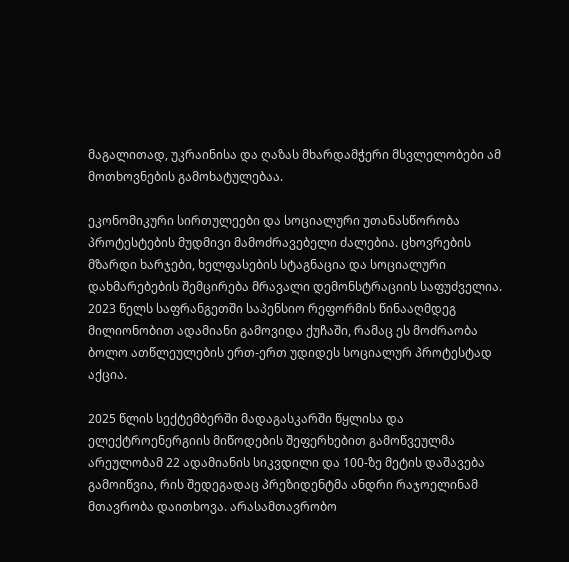მაგალითად, უკრაინისა და ღაზას მხარდამჭერი მსვლელობები ამ მოთხოვნების გამოხატულებაა.

ეკონომიკური სირთულეები და სოციალური უთანასწორობა პროტესტების მუდმივი მამოძრავებელი ძალებია. ცხოვრების მზარდი ხარჯები, ხელფასების სტაგნაცია და სოციალური დახმარებების შემცირება მრავალი დემონსტრაციის საფუძველია. 2023 წელს საფრანგეთში საპენსიო რეფორმის წინააღმდეგ მილიონობით ადამიანი გამოვიდა ქუჩაში, რამაც ეს მოძრაობა ბოლო ათწლეულების ერთ-ერთ უდიდეს სოციალურ პროტესტად აქცია.

2025 წლის სექტემბერში მადაგასკარში წყლისა და ელექტროენერგიის მიწოდების შეფერხებით გამოწვეულმა არეულობამ 22 ადამიანის სიკვდილი და 100-ზე მეტის დაშავება გამოიწვია, რის შედეგადაც პრეზიდენტმა ანდრი რაჯოელინამ მთავრობა დაითხოვა. არასამთავრობო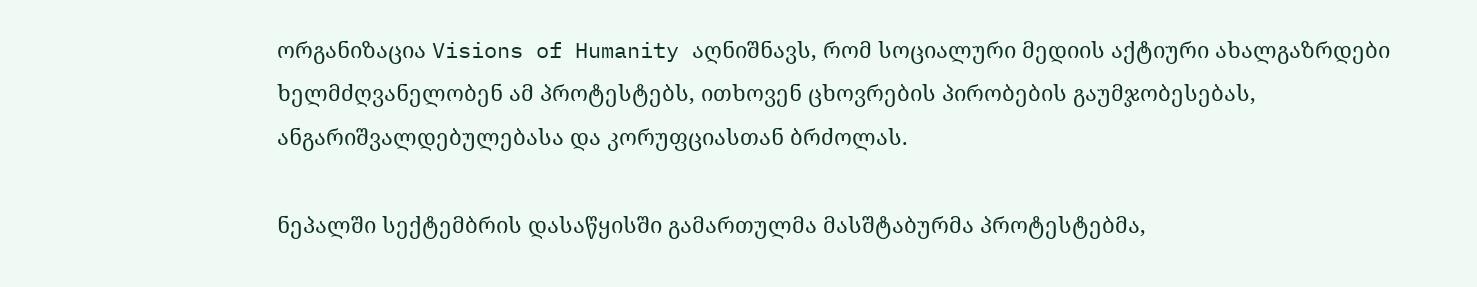ორგანიზაცია Visions of Humanity აღნიშნავს, რომ სოციალური მედიის აქტიური ახალგაზრდები ხელმძღვანელობენ ამ პროტესტებს, ითხოვენ ცხოვრების პირობების გაუმჯობესებას, ანგარიშვალდებულებასა და კორუფციასთან ბრძოლას.

ნეპალში სექტემბრის დასაწყისში გამართულმა მასშტაბურმა პროტესტებმა,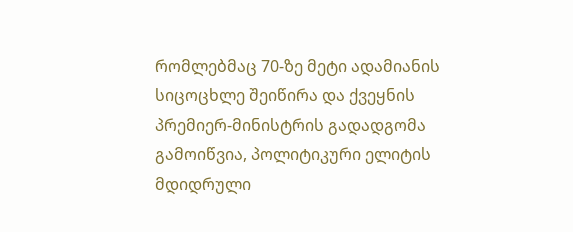რომლებმაც 70-ზე მეტი ადამიანის სიცოცხლე შეიწირა და ქვეყნის პრემიერ-მინისტრის გადადგომა გამოიწვია, პოლიტიკური ელიტის მდიდრული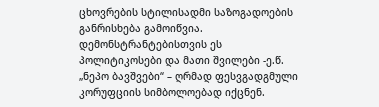ცხოვრების სტილისადმი საზოგადოების განრისხება გამოიწვია. დემონსტრანტებისთვის ეს პოლიტიკოსები და მათი შვილები -ე.წ. „ნეპო ბავშვები“ – ღრმად ფესვგადგმული კორუფციის სიმბოლოებად იქცნენ.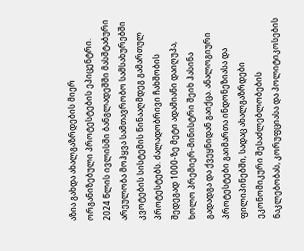აზია გახდა ახალგაზრდების მიერ ორგანიზებული პროტესტების ეპიცენტრი. 2024 წლის ივლისში ბანგლადეშში მასშტაბური არეულობა მოჰყვა სამთავრობო სამსახურებში კვოტების სისტემის წინააღმდეგ გამართულ პროტესტებს. ძალადობრივი ჩახშობის შედეგად 1000-ზე მეტი ადამიანი დაიღუპა, ხოლო პრემიერ-მინისტრი შეიხ ჰასინა გადადგა და ქვეყნიდან გაიქცა. ანალოგიური პროტესტები გაიმართა ინდონეზიასა და ფილიპინებში, სადაც ახალგაზრდები ეკონომიკური შესაძლებლობების ნაკლებობას, კორუფციასა და პოლიტიკოსების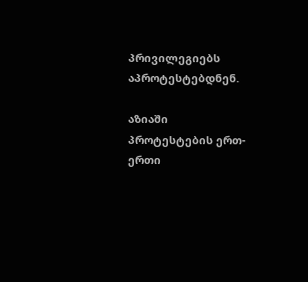პრივილეგიებს აპროტესტებდნენ.

აზიაში პროტესტების ერთ-ერთი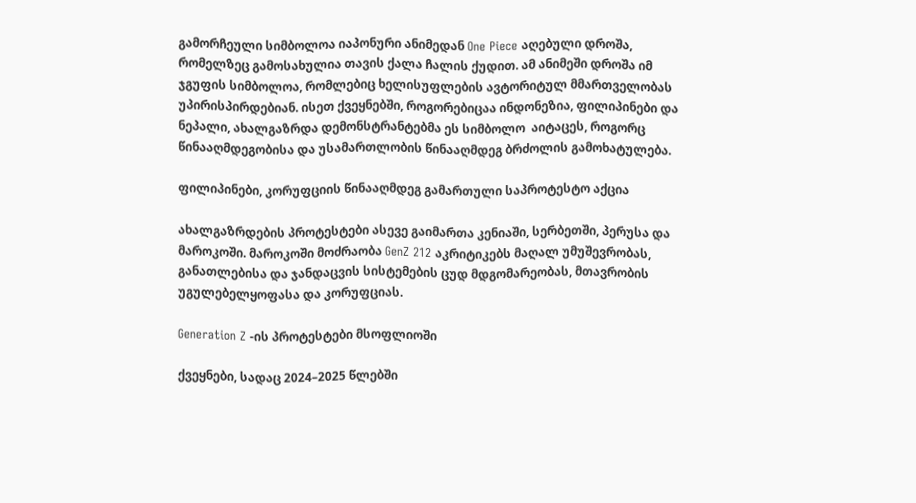გამორჩეული სიმბოლოა იაპონური ანიმედან One Piece აღებული დროშა, რომელზეც გამოსახულია თავის ქალა ჩალის ქუდით. ამ ანიმეში დროშა იმ ჯგუფის სიმბოლოა, რომლებიც ხელისუფლების ავტორიტულ მმართველობას უპირისპირდებიან. ისეთ ქვეყნებში, როგორებიცაა ინდონეზია, ფილიპინები და ნეპალი, ახალგაზრდა დემონსტრანტებმა ეს სიმბოლო  აიტაცეს, როგორც წინააღმდეგობისა და უსამართლობის წინააღმდეგ ბრძოლის გამოხატულება.

ფილიპინები, კორუფციის წინააღმდეგ გამართული საპროტესტო აქცია

ახალგაზრდების პროტესტები ასევე გაიმართა კენიაში, სერბეთში, პერუსა და მაროკოში. მაროკოში მოძრაობა GenZ 212 აკრიტიკებს მაღალ უმუშევრობას, განათლებისა და ჯანდაცვის სისტემების ცუდ მდგომარეობას, მთავრობის უგულებელყოფასა და კორუფციას.

Generation Z -ის პროტესტები მსოფლიოში

ქვეყნები, სადაც 2024–2025 წლებში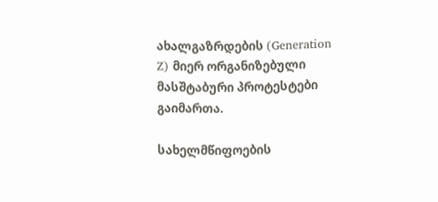ახალგაზრდების (Generation Z) მიერ ორგანიზებული მასშტაბური პროტესტები გაიმართა.

სახელმწიფოების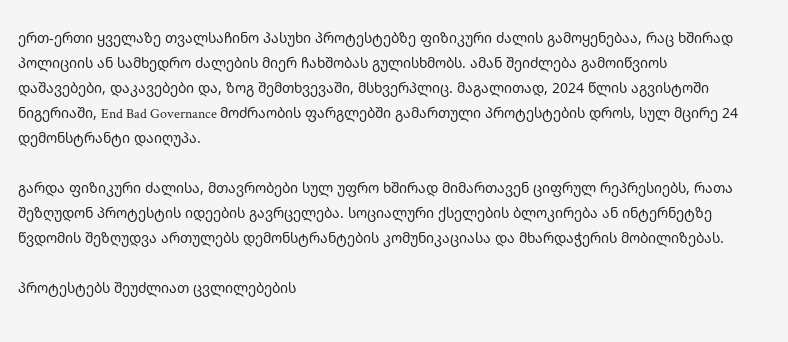ერთ-ერთი ყველაზე თვალსაჩინო პასუხი პროტესტებზე ფიზიკური ძალის გამოყენებაა, რაც ხშირად პოლიციის ან სამხედრო ძალების მიერ ჩახშობას გულისხმობს. ამან შეიძლება გამოიწვიოს დაშავებები, დაკავებები და, ზოგ შემთხვევაში, მსხვერპლიც. მაგალითად, 2024 წლის აგვისტოში ნიგერიაში, End Bad Governance მოძრაობის ფარგლებში გამართული პროტესტების დროს, სულ მცირე 24 დემონსტრანტი დაიღუპა.

გარდა ფიზიკური ძალისა, მთავრობები სულ უფრო ხშირად მიმართავენ ციფრულ რეპრესიებს, რათა შეზღუდონ პროტესტის იდეების გავრცელება. სოციალური ქსელების ბლოკირება ან ინტერნეტზე წვდომის შეზღუდვა ართულებს დემონსტრანტების კომუნიკაციასა და მხარდაჭერის მობილიზებას.

პროტესტებს შეუძლიათ ცვლილებების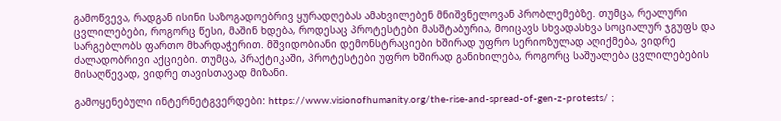გამოწვევა, რადგან ისინი საზოგადოებრივ ყურადღებას ამახვილებენ მნიშვნელოვან პრობლემებზე. თუმცა, რეალური ცვლილებები, როგორც წესი, მაშინ ხდება, როდესაც პროტესტები მასშტაბურია, მოიცავს სხვადასხვა სოციალურ ჯგუფს და სარგებლობს ფართო მხარდაჭერით. მშვიდობიანი დემონსტრაციები ხშირად უფრო სერიოზულად აღიქმება, ვიდრე ძალადობრივი აქციები. თუმცა, პრაქტიკაში, პროტესტები უფრო ხშირად განიხილება, როგორც საშუალება ცვლილებების მისაღწევად, ვიდრე თავისთავად მიზანი.

გამოყენებული ინტერნეტგვერდები: https://www.visionofhumanity.org/the-rise-and-spread-of-gen-z-protests/ ;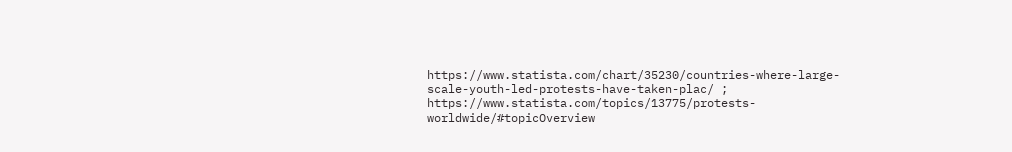https://www.statista.com/chart/35230/countries-where-large-scale-youth-led-protests-have-taken-plac/ ; https://www.statista.com/topics/13775/protests-worldwide/#topicOverview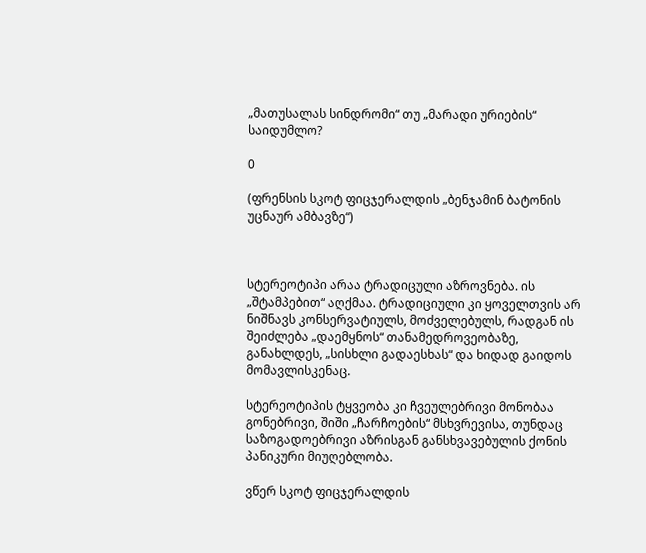„მათუსალას სინდრომი“ თუ „მარადი ურიების“ საიდუმლო?

0

(ფრენსის სკოტ ფიცჯერალდის „ბენჯამინ ბატონის უცნაურ ამბავზე“)



სტერეოტიპი არაა ტრადიცული აზროვნება. ის „შტამპებით“ აღქმაა. ტრადიციული კი ყოველთვის არ ნიშნავს კონსერვატიულს, მოძველებულს, რადგან ის შეიძლება „დაემყნოს“ თანამედროვეობაზე, განახლდეს, „სისხლი გადაესხას“ და ხიდად გაიდოს მომავლისკენაც.

სტერეოტიპის ტყვეობა კი ჩვეულებრივი მონობაა გონებრივი, შიში „ჩარჩოების“ მსხვრევისა, თუნდაც საზოგადოებრივი აზრისგან განსხვავებულის ქონის პანიკური მიუღებლობა.

ვწერ სკოტ ფიცჯერალდის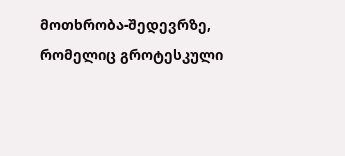მოთხრობა-შედევრზე, რომელიც გროტესკული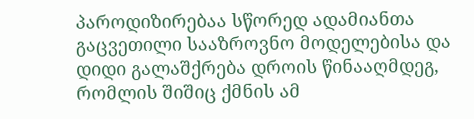პაროდიზირებაა სწორედ ადამიანთა გაცვეთილი სააზროვნო მოდელებისა და დიდი გალაშქრება დროის წინააღმდეგ, რომლის შიშიც ქმნის ამ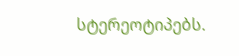სტერეოტიპებს.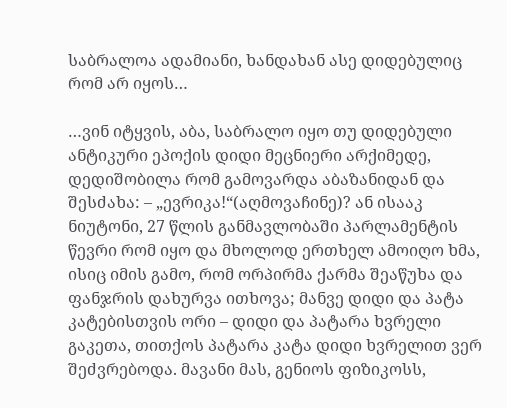საბრალოა ადამიანი, ხანდახან ასე დიდებულიც რომ არ იყოს…

…ვინ იტყვის, აბა, საბრალო იყო თუ დიდებული ანტიკური ეპოქის დიდი მეცნიერი არქიმედე, დედიშობილა რომ გამოვარდა აბაზანიდან და შესძახა: – „ევრიკა!“(აღმოვაჩინე)? ან ისააკ ნიუტონი, 27 წლის განმავლობაში პარლამენტის წევრი რომ იყო და მხოლოდ ერთხელ ამოიღო ხმა, ისიც იმის გამო, რომ ორპირმა ქარმა შეაწუხა და ფანჯრის დახურვა ითხოვა; მანვე დიდი და პატა კატებისთვის ორი – დიდი და პატარა ხვრელი გაკეთა, თითქოს პატარა კატა დიდი ხვრელით ვერ შეძვრებოდა. მავანი მას, გენიოს ფიზიკოსს,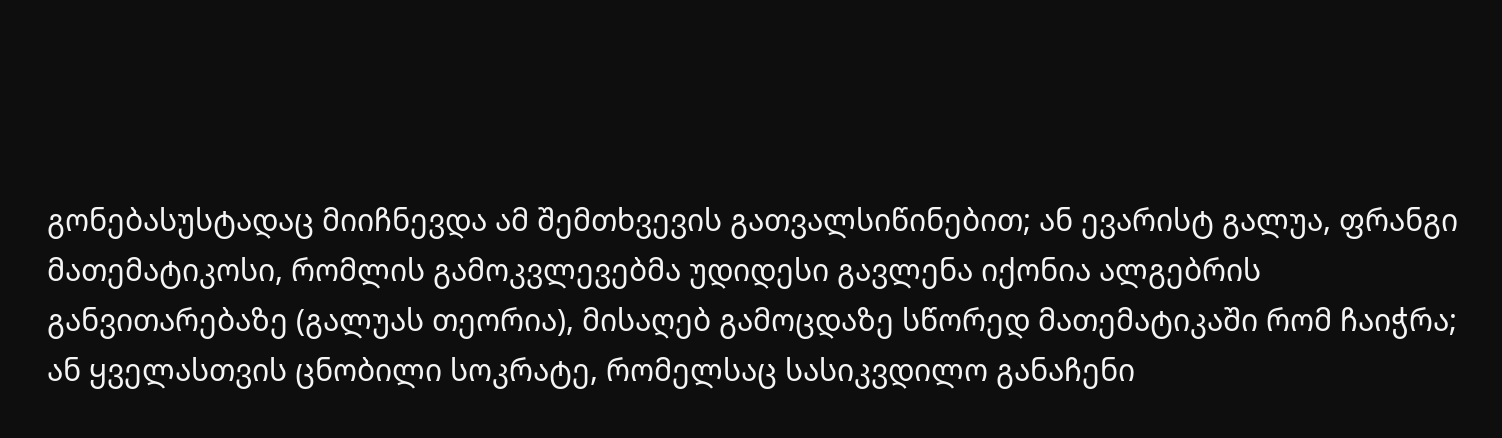გონებასუსტადაც მიიჩნევდა ამ შემთხვევის გათვალსიწინებით; ან ევარისტ გალუა, ფრანგი მათემატიკოსი, რომლის გამოკვლევებმა უდიდესი გავლენა იქონია ალგებრის განვითარებაზე (გალუას თეორია), მისაღებ გამოცდაზე სწორედ მათემატიკაში რომ ჩაიჭრა; ან ყველასთვის ცნობილი სოკრატე, რომელსაც სასიკვდილო განაჩენი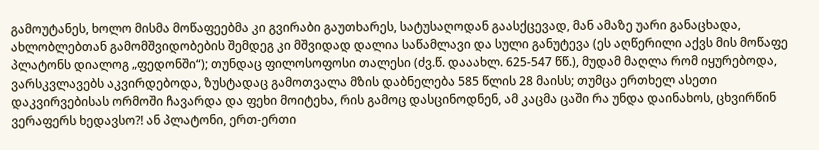გამოუტანეს, ხოლო მისმა მოწაფეებმა კი გვირაბი გაუთხარეს, სატუსაღოდან გაასქცევად, მან ამაზე უარი განაცხადა, ახლობლებთან გამომშვიდობების შემდეგ კი მშვიდად დალია საწამლავი და სული განუტევა (ეს აღწერილი აქვს მის მოწაფე პლატონს დიალოგ „ფედონში“); თუნდაც ფილოსოფოსი თალესი (ძვ.წ. დააახლ. 625-547 წწ.), მუდამ მაღლა რომ იყურებოდა, ვარსკვლავებს აკვირდებოდა, ზუსტადაც გამოთვალა მზის დაბნელება 585 წლის 28 მაისს; თუმცა ერთხელ ასეთი დაკვირვებისას ორმოში ჩავარდა და ფეხი მოიტეხა, რის გამოც დასცინოდნენ, ამ კაცმა ცაში რა უნდა დაინახოს, ცხვირწინ ვერაფერს ხედავსო?! ან პლატონი, ერთ-ერთი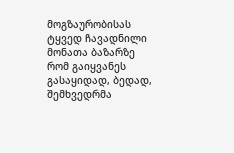მოგზაურობისას ტყვედ ჩავადნილი მონათა ბაზარზე რომ გაიყვანეს გასაყიდად, ბედად, შემხვედრმა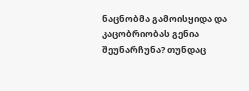ნაცნობმა გამოისყიდა და კაცობრიობას გენია შეუნარჩუნა? თუნდაც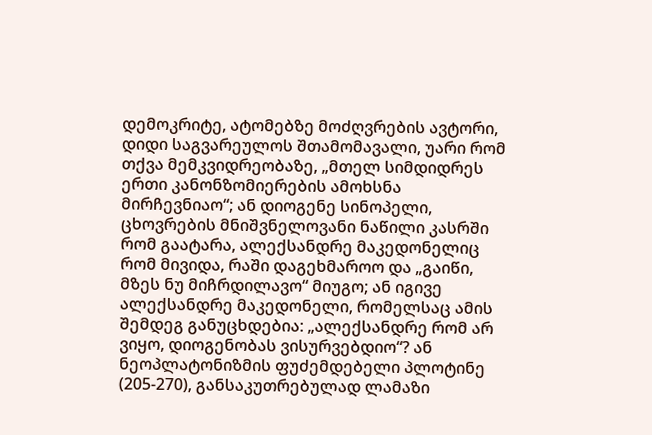დემოკრიტე, ატომებზე მოძღვრების ავტორი, დიდი საგვარეულოს შთამომავალი, უარი რომ თქვა მემკვიდრეობაზე, „მთელ სიმდიდრეს ერთი კანონზომიერების ამოხსნა მირჩევნიაო“; ან დიოგენე სინოპელი, ცხოვრების მნიშვნელოვანი ნაწილი კასრში რომ გაატარა, ალექსანდრე მაკედონელიც რომ მივიდა, რაში დაგეხმაროო და „გაიწი, მზეს ნუ მიჩრდილავო“ მიუგო; ან იგივე ალექსანდრე მაკედონელი, რომელსაც ამის შემდეგ განუცხდებია: „ალექსანდრე რომ არ ვიყო, დიოგენობას ვისურვებდიო“? ან ნეოპლატონიზმის ფუძემდებელი პლოტინე (205-270), განსაკუთრებულად ლამაზი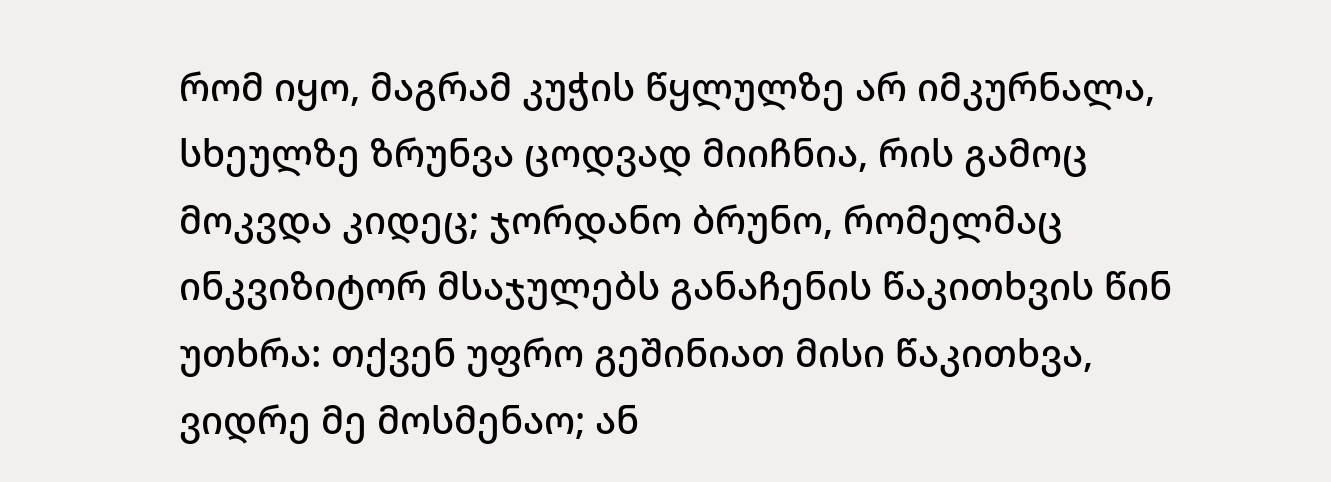რომ იყო, მაგრამ კუჭის წყლულზე არ იმკურნალა, სხეულზე ზრუნვა ცოდვად მიიჩნია, რის გამოც მოკვდა კიდეც; ჯორდანო ბრუნო, რომელმაც ინკვიზიტორ მსაჯულებს განაჩენის წაკითხვის წინ უთხრა: თქვენ უფრო გეშინიათ მისი წაკითხვა, ვიდრე მე მოსმენაო; ან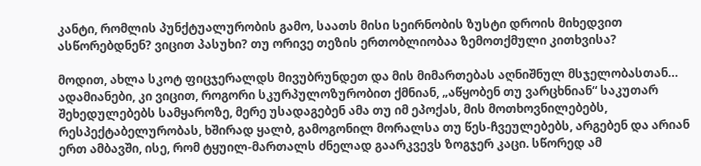კანტი, რომლის პუნქტუალურობის გამო, საათს მისი სეირნობის ზუსტი დროის მიხედვით ასწორებდნენ? ვიცით პასუხი? თუ ორივე თეზის ერთობლიობაა ზემოთქმული კითხვისა?

მოდით, ახლა სკოტ ფიცჯერალდს მივუბრუნდეთ და მის მიმართებას აღნიშნულ მსჯელობასთან… ადამიანები, კი ვიცით, როგორი სკურპულოზურობით ქმნიან, „აწყობენ თუ ვარცხნიან“ საკუთარ შეხედულებებს სამყაროზე, მერე უსადაგებენ ამა თუ იმ ეპოქას, მის მოთხოვნილებებს, რესპექტაბელურობას, ხშირად ყალბ, გამოგონილ მორალსა თუ წეს-ჩვეულებებს, არგებენ და არიან ერთ ამბავში, ისე, რომ ტყუილ-მართალს ძნელად გაარკვევს ზოგჯერ კაცი. სწორედ ამ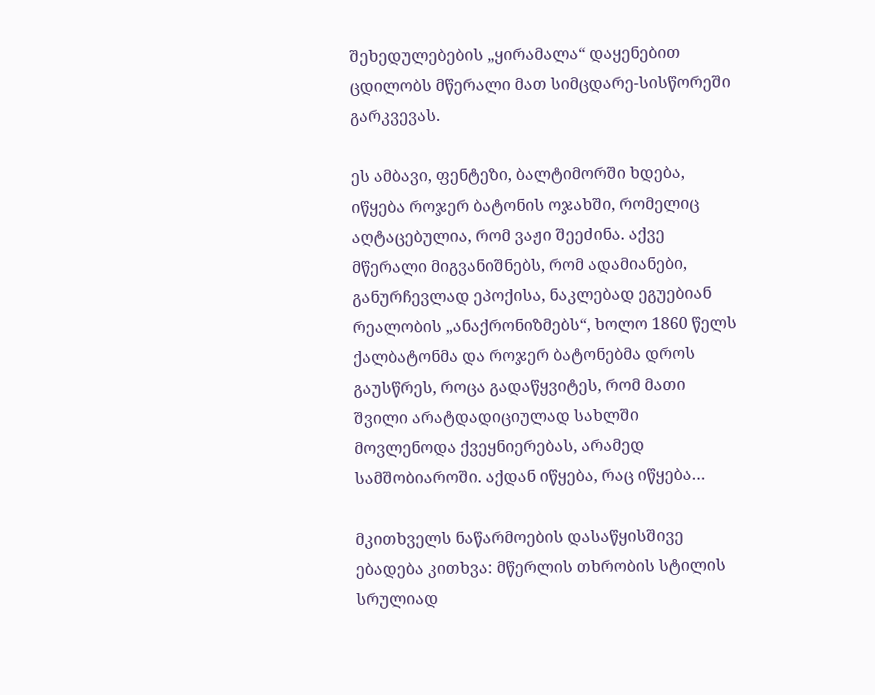შეხედულებების „ყირამალა“ დაყენებით ცდილობს მწერალი მათ სიმცდარე-სისწორეში გარკვევას.

ეს ამბავი, ფენტეზი, ბალტიმორში ხდება, იწყება როჯერ ბატონის ოჯახში, რომელიც აღტაცებულია, რომ ვაჟი შეეძინა. აქვე მწერალი მიგვანიშნებს, რომ ადამიანები, განურჩევლად ეპოქისა, ნაკლებად ეგუებიან რეალობის „ანაქრონიზმებს“, ხოლო 1860 წელს ქალბატონმა და როჯერ ბატონებმა დროს გაუსწრეს, როცა გადაწყვიტეს, რომ მათი შვილი არატდადიციულად სახლში მოვლენოდა ქვეყნიერებას, არამედ სამშობიაროში. აქდან იწყება, რაც იწყება…

მკითხველს ნაწარმოების დასაწყისშივე ებადება კითხვა: მწერლის თხრობის სტილის სრულიად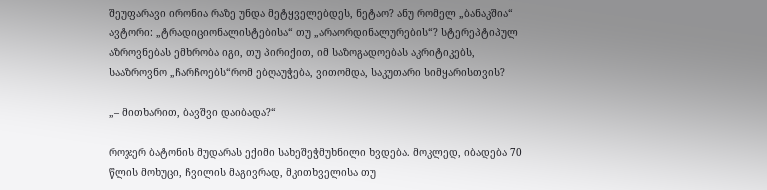შეუფარავი ირონია რაზე უნდა მეტყველებდეს, ნეტაო? ანუ რომელ „ბანაკშია“ ავტორი: „ტრადიციონალისტებისა“ თუ „არაორდინალურების“? სტერეპტიპულ აზროვნებას ემხრობა იგი, თუ პირიქით, იმ საზოგადოებას აკრიტიკებს, სააზროვნო „ჩარჩოებს“რომ ებღაუჭება, ვითომდა, საკუთარი სიმყარისთვის?

„– მითხარით, ბავშვი დაიბადა?“

როჯერ ბატონის მუდარას ექიმი სახეშეჭმუხნილი ხვდება. მოკლედ, იბადება 70 წლის მოხუცი, ჩვილის მაგივრად, მკითხველისა თუ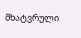მხატვრული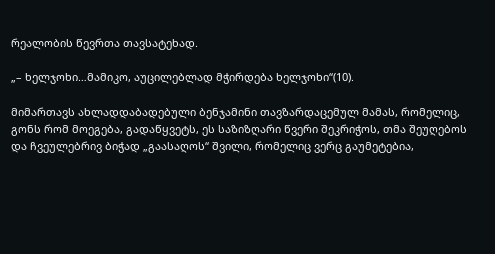რეალობის წევრთა თავსატეხად.

„– ხელჯოხი…მამიკო, აუცილებლად მჭირდება ხელჯოხი“(10).

მიმართავს ახლადდაბადებული ბენჯამინი თავზარდაცემულ მამას, რომელიც, გონს რომ მოეგება, გადაწყვეტს, ეს საზიზღარი წვერი შეკრიჭოს, თმა შეუღებოს და ჩვეულებრივ ბიჭად „გაასაღოს“ შვილი, რომელიც ვერც გაუმეტებია,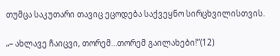თუმცა საკუთარი თავიც ეცოდება საქვეყნო სირცხვილისთვის.

„– ახლავე ჩაიცვი, თორემ…თორემ გაილახები!“(12)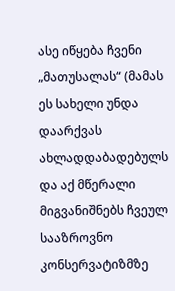ასე იწყება ჩვენი „მათუსალას“ (მამას ეს სახელი უნდა დაარქვას ახლადდაბადებულს და აქ მწერალი მიგვანიშნებს ჩვეულ სააზროვნო კონსერვატიზმზე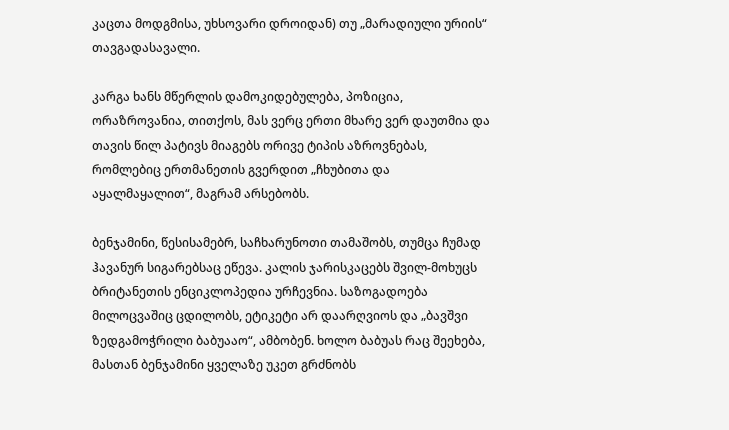კაცთა მოდგმისა, უხსოვარი დროიდან) თუ „მარადიული ურიის“ თავგადასავალი.

კარგა ხანს მწერლის დამოკიდებულება, პოზიცია, ორაზროვანია, თითქოს, მას ვერც ერთი მხარე ვერ დაუთმია და თავის წილ პატივს მიაგებს ორივე ტიპის აზროვნებას, რომლებიც ერთმანეთის გვერდით „ჩხუბითა და აყალმაყალით“, მაგრამ არსებობს.

ბენჯამინი, წესისამებრ, საჩხარუნოთი თამაშობს, თუმცა ჩუმად ჰავანურ სიგარებსაც ეწევა. კალის ჯარისკაცებს შვილ-მოხუცს ბრიტანეთის ენციკლოპედია ურჩევნია. საზოგადოება მილოცვაშიც ცდილობს, ეტიკეტი არ დაარღვიოს და „ბავშვი ზედგამოჭრილი ბაბუააო“, ამბობენ. ხოლო ბაბუას რაც შეეხება, მასთან ბენჯამინი ყველაზე უკეთ გრძნობს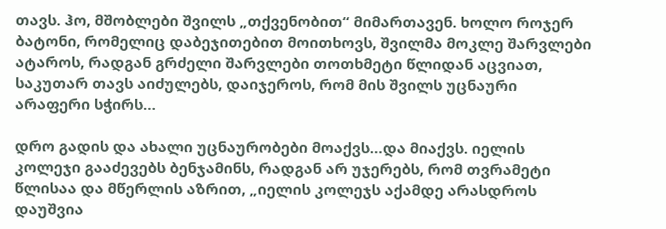თავს. ჰო, მშობლები შვილს „თქვენობით“ მიმართავენ. ხოლო როჯერ ბატონი, რომელიც დაბეჯითებით მოითხოვს, შვილმა მოკლე შარვლები ატაროს, რადგან გრძელი შარვლები თოთხმეტი წლიდან აცვიათ, საკუთარ თავს აიძულებს, დაიჯეროს, რომ მის შვილს უცნაური არაფერი სჭირს…

დრო გადის და ახალი უცნაურობები მოაქვს…და მიაქვს. იელის კოლეჯი გააძევებს ბენჯამინს, რადგან არ უჯერებს, რომ თვრამეტი წლისაა და მწერლის აზრით, „იელის კოლეჯს აქამდე არასდროს დაუშვია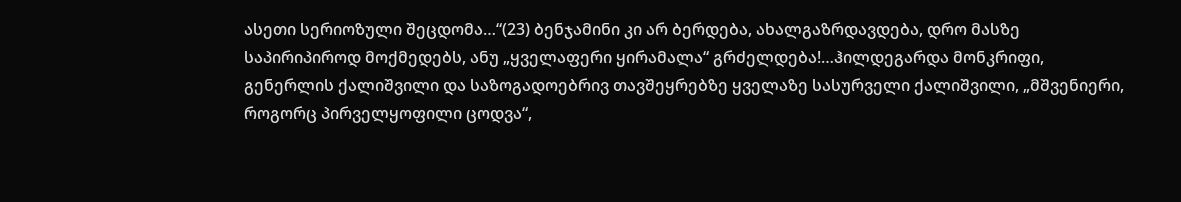ასეთი სერიოზული შეცდომა…“(23) ბენჯამინი კი არ ბერდება, ახალგაზრდავდება, დრო მასზე საპირიპიროდ მოქმედებს, ანუ „ყველაფერი ყირამალა“ გრძელდება!…ჰილდეგარდა მონკრიფი, გენერლის ქალიშვილი და საზოგადოებრივ თავშეყრებზე ყველაზე სასურველი ქალიშვილი, „მშვენიერი, როგორც პირველყოფილი ცოდვა“,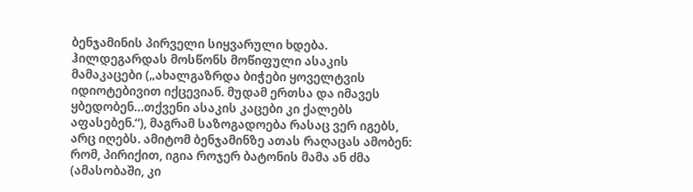ბენჯამინის პირველი სიყვარული ხდება. ჰილდეგარდას მოსწონს მოწიფული ასაკის მამაკაცები („ახალგაზრდა ბიჭები ყოველტვის იდიოტებივით იქცევიან. მუდამ ერთსა და იმავეს ყბედობენ…თქვენი ასაკის კაცები კი ქალებს აფასებენ.“), მაგრამ საზოგადოება რასაც ვერ იგებს, არც იღებს. ამიტომ ბენჯამინზე ათას რაღაცას ამობენ: რომ, პირიქით, იგია როჯერ ბატონის მამა ან ძმა (ამასობაში, კი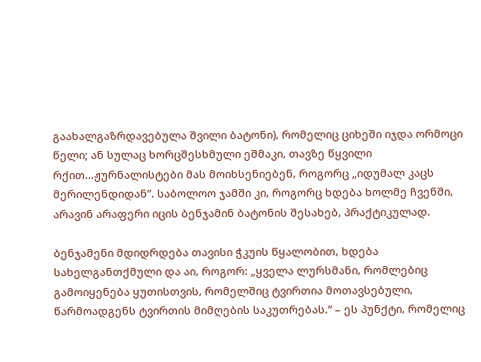გაახალგაზრდავებულა შვილი ბატონი), რომელიც ციხეში იჯდა ორმოცი წელი; ან სულაც ხორცშესხმული ეშმაკი, თავზე წყვილი რქით…ჟურნალისტები მას მოიხსენიებენ, როგორც „იდუმალ კაცს მერილენდიდან“. საბოლოო ჯამში კი, როგორც ხდება ხოლმე ჩვენში, არავინ არაფერი იცის ბენჯამინ ბატონის შესახებ, პრაქტიკულად.

ბენჯამენი მდიდრდება თავისი ჭკუის წყალობით, ხდება სახელგანთქმული და აი, როგორ: „ყველა ლურსმანი, რომლებიც გამოიყენება ყუთისთვის, რომელშიც ტვირთია მოთავსებული, წარმოადგენს ტვირთის მიმღების საკუთრებას.“ – ეს პუნქტი, რომელიც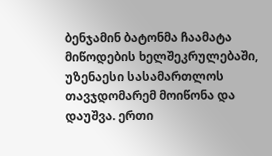ბენჯამინ ბატონმა ჩაამატა მიწოდების ხელშეკრულებაში, უზენაესი სასამართლოს თავჯდომარემ მოიწონა და დაუშვა. ერთი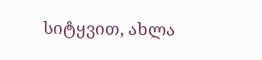სიტყვით, ახლა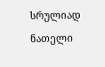სრულიად ნათელი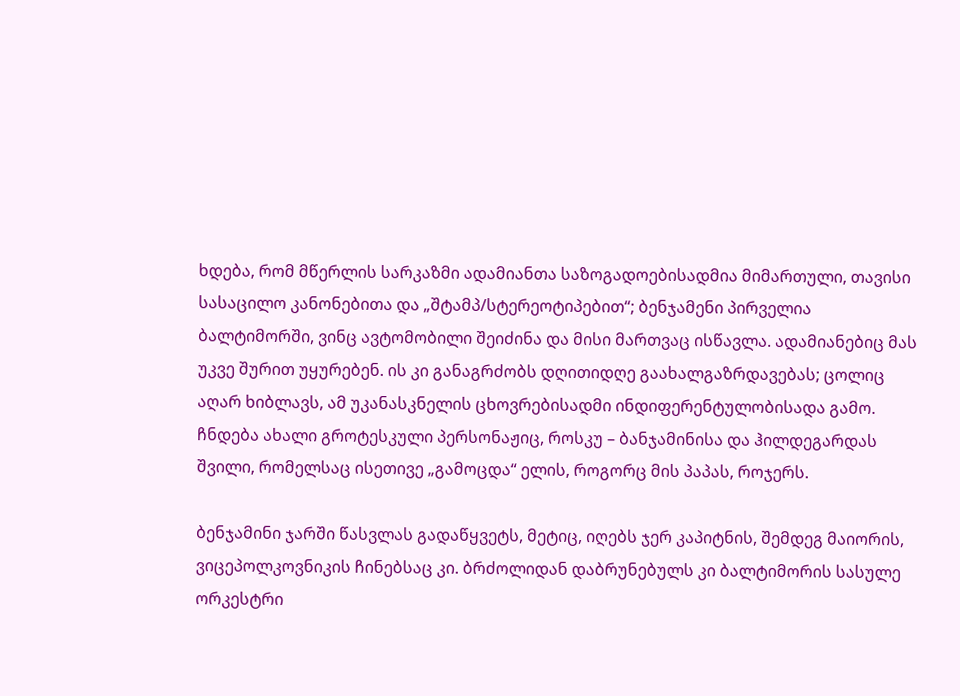ხდება, რომ მწერლის სარკაზმი ადამიანთა საზოგადოებისადმია მიმართული, თავისი სასაცილო კანონებითა და „შტამპ/სტერეოტიპებით“; ბენჯამენი პირველია ბალტიმორში, ვინც ავტომობილი შეიძინა და მისი მართვაც ისწავლა. ადამიანებიც მას უკვე შურით უყურებენ. ის კი განაგრძობს დღითიდღე გაახალგაზრდავებას; ცოლიც აღარ ხიბლავს, ამ უკანასკნელის ცხოვრებისადმი ინდიფერენტულობისადა გამო. ჩნდება ახალი გროტესკული პერსონაჟიც, როსკუ – ბანჯამინისა და ჰილდეგარდას შვილი, რომელსაც ისეთივე „გამოცდა“ ელის, როგორც მის პაპას, როჯერს.

ბენჯამინი ჯარში წასვლას გადაწყვეტს, მეტიც, იღებს ჯერ კაპიტნის, შემდეგ მაიორის, ვიცეპოლკოვნიკის ჩინებსაც კი. ბრძოლიდან დაბრუნებულს კი ბალტიმორის სასულე ორკესტრი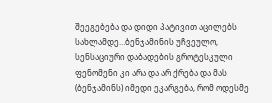შეეგებება და დიდი პატივით აცილებს სახლამდე…ბენჯამინის უჩვეულო, სენსაციური დაბადების გროტესკული ფენომენი კი არა და არ ქრება და მას (ბენჯამინს) იმედი ეკარგება, რომ ოდესმე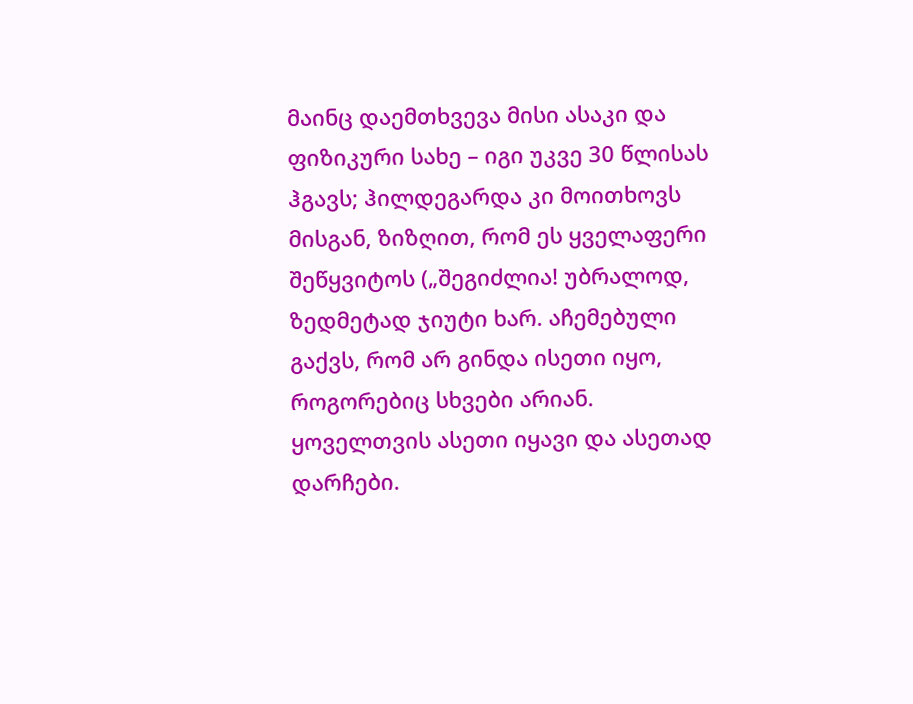მაინც დაემთხვევა მისი ასაკი და ფიზიკური სახე – იგი უკვე 30 წლისას ჰგავს; ჰილდეგარდა კი მოითხოვს მისგან, ზიზღით, რომ ეს ყველაფერი შეწყვიტოს („შეგიძლია! უბრალოდ, ზედმეტად ჯიუტი ხარ. აჩემებული გაქვს, რომ არ გინდა ისეთი იყო, როგორებიც სხვები არიან. ყოველთვის ასეთი იყავი და ასეთად დარჩები.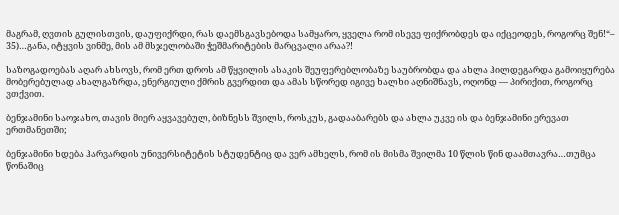მაგრამ, ღვთის გულისთვის, დაუფიქრდი, რას დაემსგავსებოდა სამყარო, ყველა რომ ისევე ფიქრობდეს და იქცეოდეს, როგორც შენ!“– 35)…განა, იტყვის ვინმე, მის ამ მსჯელობაში ჭეშმარიტების მარცვალი არაა?!

საზოგადოებას აღარ ახსოვს, რომ ერთ დროს ამ წყვილის ასაკის შეუფერებლობაზე საუბრობდა და ახლა ჰილდეგარდა გამოიყურება მობერებულად ახალგაზრდა, ენერგიული ქმრის გვერდით და ამას სწორედ იგივე ხალხი აღნიშნავს, ოღონდ — პირიქით, როგორც ვთქვით.

ბენჯამინი საოჯახო, თავის მიერ აყვავებულ, ბიზნესს შვილს, როსკუს, გადააბარებს და ახლა უკვე ის და ბენჯამინი ერევათ ერთმანეთში;

ბენჯამინი ხდება ჰარვარდის უნივერსიტეტის სტუდენტიც და ვერ ამხელს, რომ ის მისმა შვილმა 10 წლის წინ დაამთავრა…თუმცა წონაშიც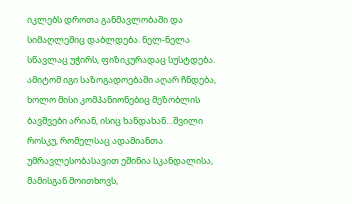იკლებს დროთა განმავლობაში და სიმაღლეშიც დაბლდება. ნელ-ნელა სწავლაც უჭირს, ფიზიკურადაც სუსტდება. ამიტომ იგი საზოგადოებაში აღარ ჩნდება, ხოლო მისი კომპანიონებიც მეზობლის ბავშვები არიან, ისიც ხანდახან…შვილი როსკუ, რომელსაც ადამიანთა უმრავლესობასავით ეშინია სკანდალისა, მამისგან მოითხოვს,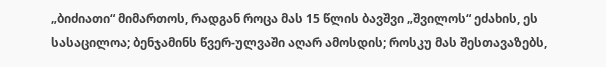„ბიძიათი“ მიმართოს, რადგან როცა მას 15 წლის ბავშვი „შვილოს“ ეძახის, ეს სასაცილოა; ბენჯამინს წვერ-ულვაში აღარ ამოსდის; როსკუ მას შესთავაზებს,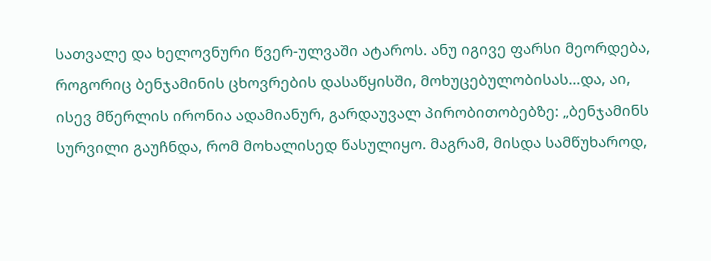სათვალე და ხელოვნური წვერ-ულვაში ატაროს. ანუ იგივე ფარსი მეორდება, როგორიც ბენჯამინის ცხოვრების დასაწყისში, მოხუცებულობისას…და, აი, ისევ მწერლის ირონია ადამიანურ, გარდაუვალ პირობითობებზე: „ბენჯამინს სურვილი გაუჩნდა, რომ მოხალისედ წასულიყო. მაგრამ, მისდა სამწუხაროდ,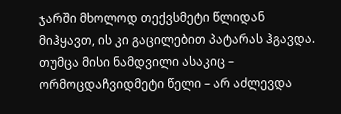ჯარში მხოლოდ თექვსმეტი წლიდან მიჰყავთ, ის კი გაცილებით პატარას ჰგავდა. თუმცა მისი ნამდვილი ასაკიც – ორმოცდაჩვიდმეტი წელი – არ აძლევდა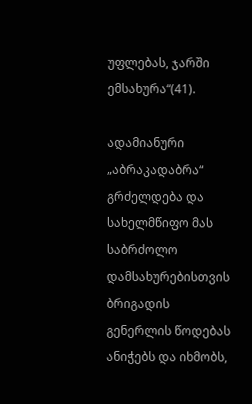უფლებას, ჯარში ემსახურა“(41).

ადამიანური „აბრაკადაბრა“ გრძელდება და სახელმწიფო მას საბრძოლო დამსახურებისთვის ბრიგადის გენერლის წოდებას ანიჭებს და იხმობს,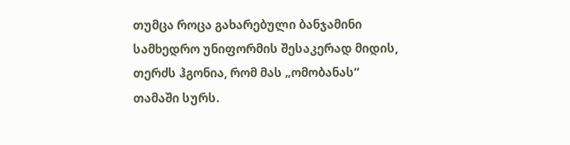თუმცა როცა გახარებული ბანჯამინი სამხედრო უნიფორმის შესაკერად მიდის, თერძს ჰგონია, რომ მას „ომობანას“ თამაში სურს.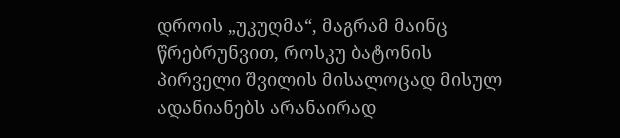დროის „უკუღმა“, მაგრამ მაინც წრებრუნვით, როსკუ ბატონის პირველი შვილის მისალოცად მისულ ადანიანებს არანაირად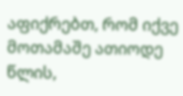აფიქრებთ, რომ იქვე მოთამაშე ათიოდე წლის,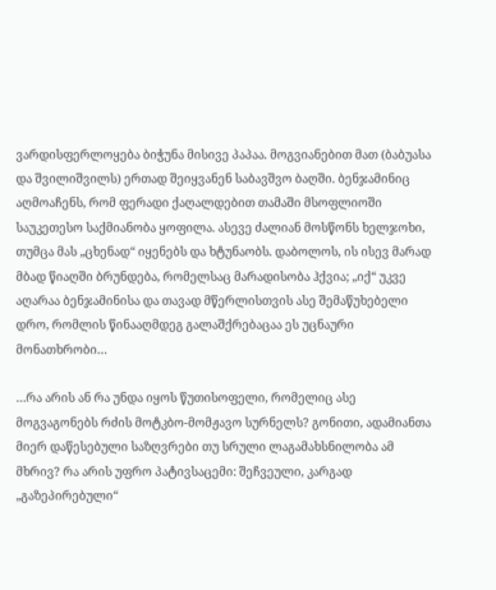ვარდისფერლოყება ბიჭუნა მისივე პაპაა. მოგვიანებით მათ (ბაბუასა და შვილიშვილს) ერთად შეიყვანენ საბავშვო ბაღში. ბენჯამინიც აღმოაჩენს, რომ ფერადი ქაღალდებით თამაში მსოფლიოში საუკეთესო საქმიანობა ყოფილა. ასევე ძალიან მოსწონს ხელჯოხი, თუმცა მას „ცხენად“ იყენებს და ხტუნაობს. დაბოლოს, ის ისევ მარად მბად წიაღში ბრუნდება, რომელსაც მარადისობა ჰქვია; „იქ“ უკვე აღარაა ბენჯამინისა და თავად მწერლისთვის ასე შემაწუხებელი დრო, რომლის წინააღმდეგ გალაშქრებაცაა ეს უცნაური მონათხრობი…

…რა არის ან რა უნდა იყოს წუთისოფელი, რომელიც ასე მოგვაგონებს რძის მოტკბო-მომჟავო სურნელს? გონითი, ადამიანთა მიერ დაწესებული საზღვრები თუ სრული ლაგამახსნილობა ამ მხრივ? რა არის უფრო პატივსაცემი: შეჩვეული, კარგად „გაზეპირებული“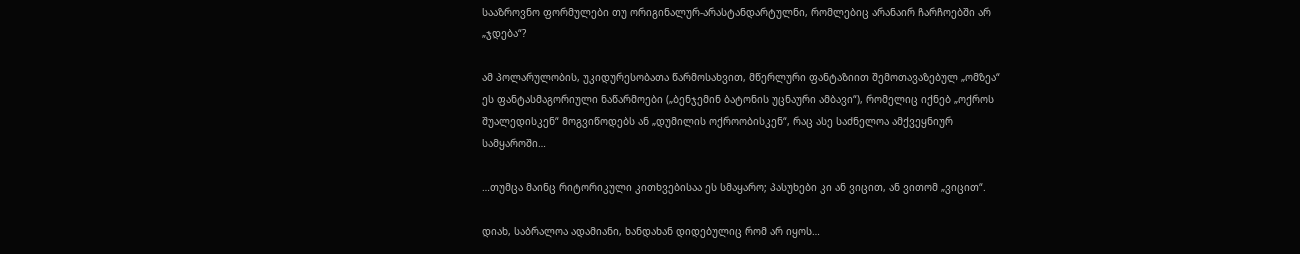სააზროვნო ფორმულები თუ ორიგინალურ-არასტანდარტულნი, რომლებიც არანაირ ჩარჩოებში არ „ჯდება“?

ამ პოლარულობის, უკიდურესობათა წარმოსახვით, მწერლური ფანტაზიით შემოთავაზებულ „ომზეა“ ეს ფანტასმაგორიული ნაწარმოები („ბენჯემინ ბატონის უცნაური ამბავი“), რომელიც იქნებ „ოქროს შუალედისკენ“ მოგვიწოდებს ან „დუმილის ოქროობისკენ“, რაც ასე საძნელოა ამქვეყნიურ სამყაროში…

…თუმცა მაინც რიტორიკული კითხვებისაა ეს სმაყარო; პასუხები კი ან ვიცით, ან ვითომ „ვიცით“.

დიახ, საბრალოა ადამიანი, ხანდახან დიდებულიც რომ არ იყოს…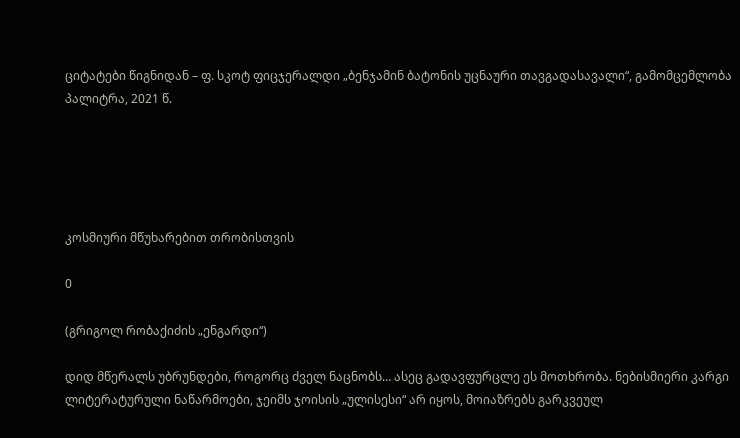ციტატები წიგნიდან – ფ. სკოტ ფიცჯერალდი „ბენჯამინ ბატონის უცნაური თავგადასავალი“, გამომცემლობა პალიტრა, 2021 წ.





კოსმიური მწუხარებით თრობისთვის

0

(გრიგოლ რობაქიძის „ენგარდი“)

დიდ მწერალს უბრუნდები, როგორც ძველ ნაცნობს… ასეც გადავფურცლე ეს მოთხრობა. ნებისმიერი კარგი ლიტერატურული ნაწარმოები, ჯეიმს ჯოისის „ულისესი“ არ იყოს, მოიაზრებს გარკვეულ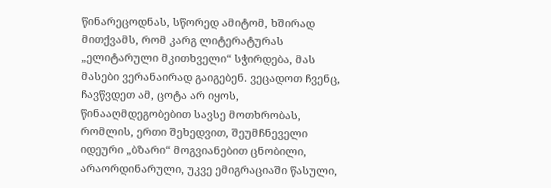წინარეცოდნას, სწორედ ამიტომ, ხშირად მითქვამს, რომ კარგ ლიტერატურას „ელიტარული მკითხველი“ სჭირდება, მას მასები ვერანაირად გაიგებენ. ვეცადოთ ჩვენც, ჩავწვდეთ ამ, ცოტა არ იყოს, წინააღმდეგობებით სავსე მოთხრობას, რომლის, ერთი შეხედვით, შეუმჩნეველი იდეური „ბზარი“ მოგვიანებით ცნობილი, არაორდინარული, უკვე ემიგრაციაში წასული,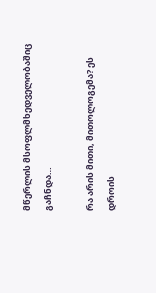მწერლის მსოფლმხედველობაშიც გაჩნდა…

რა არის მითი, მითოლოგემა? ეს დროის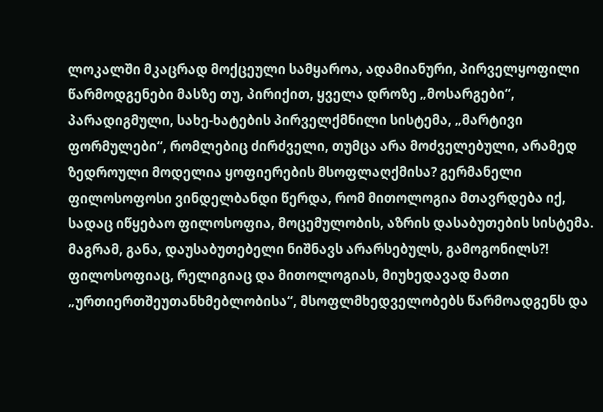ლოკალში მკაცრად მოქცეული სამყაროა, ადამიანური, პირველყოფილი წარმოდგენები მასზე თუ, პირიქით, ყველა დროზე „მოსარგები“, პარადიგმული, სახე-ხატების პირველქმნილი სისტემა, „მარტივი ფორმულები“, რომლებიც ძირძველი, თუმცა არა მოძველებული, არამედ ზედროული მოდელია ყოფიერების მსოფლაღქმისა? გერმანელი ფილოსოფოსი ვინდელბანდი წერდა, რომ მითოლოგია მთავრდება იქ, სადაც იწყებაო ფილოსოფია, მოცემულობის, აზრის დასაბუთების სისტემა. მაგრამ, განა, დაუსაბუთებელი ნიშნავს არარსებულს, გამოგონილს?! ფილოსოფიაც, რელიგიაც და მითოლოგიას, მიუხედავად მათი „ურთიერთშეუთანხმებლობისა“, მსოფლმხედველობებს წარმოადგენს და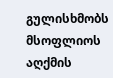გულისხმობს მსოფლიოს აღქმის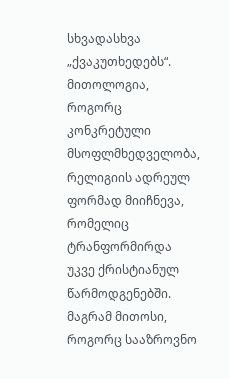სხვადასხვა „ქვაკუთხედებს“. მითოლოგია, როგორც კონკრეტული მსოფლმხედველობა, რელიგიის ადრეულ ფორმად მიიჩნევა, რომელიც ტრანფორმირდა უკვე ქრისტიანულ წარმოდგენებში. მაგრამ მითოსი, როგორც სააზროვნო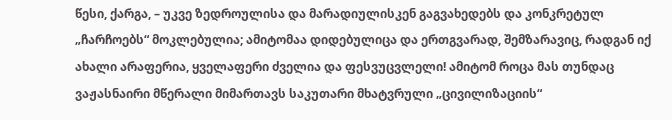წესი, ქარგა, – უკვე ზედროულისა და მარადიულისკენ გაგვახედებს და კონკრეტულ „ჩარჩოებს“ მოკლებულია; ამიტომაა დიდებულიცა და ერთგვარად, შემზარავიც, რადგან იქ ახალი არაფერია, ყველაფერი ძველია და ფესვუცვლელი! ამიტომ როცა მას თუნდაც ვაჟასნაირი მწერალი მიმართავს საკუთარი მხატვრული „ცივილიზაციის“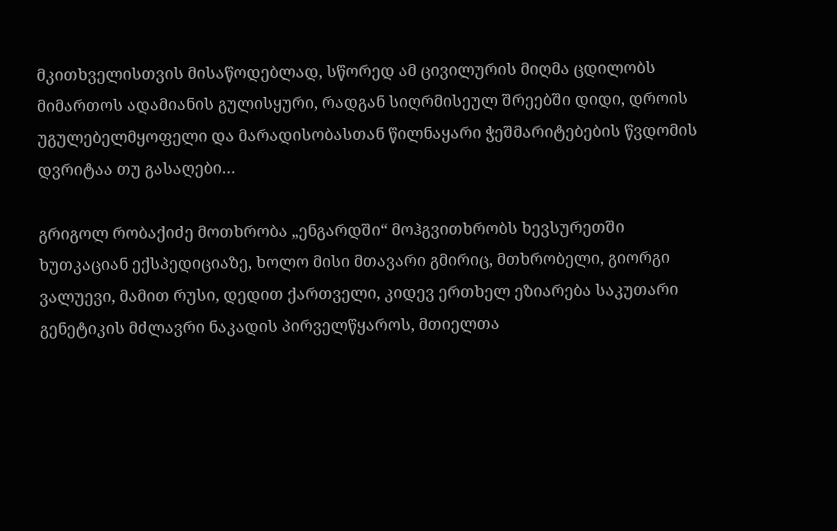მკითხველისთვის მისაწოდებლად, სწორედ ამ ცივილურის მიღმა ცდილობს მიმართოს ადამიანის გულისყური, რადგან სიღრმისეულ შრეებში დიდი, დროის უგულებელმყოფელი და მარადისობასთან წილნაყარი ჭეშმარიტებების წვდომის დვრიტაა თუ გასაღები…

გრიგოლ რობაქიძე მოთხრობა „ენგარდში“ მოჰგვითხრობს ხევსურეთში ხუთკაციან ექსპედიციაზე, ხოლო მისი მთავარი გმირიც, მთხრობელი, გიორგი ვალუევი, მამით რუსი, დედით ქართველი, კიდევ ერთხელ ეზიარება საკუთარი გენეტიკის მძლავრი ნაკადის პირველწყაროს, მთიელთა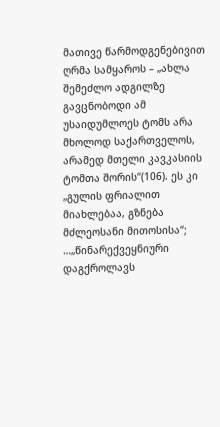მათივე წარმოდგენებივით ღრმა სამყაროს – „ახლა შემეძლო ადგილზე გავცნობოდი ამ უსაიდუმლოეს ტომს არა მხოლოდ საქართველოს, არამედ მთელი კავკასიის ტომთა შორის“(106). ეს კი „გულის ფრიალით მიახლებაა, გზნება მძლეოსანი მითოსისა“; …„წინარექვეყნიური დაგქროლავს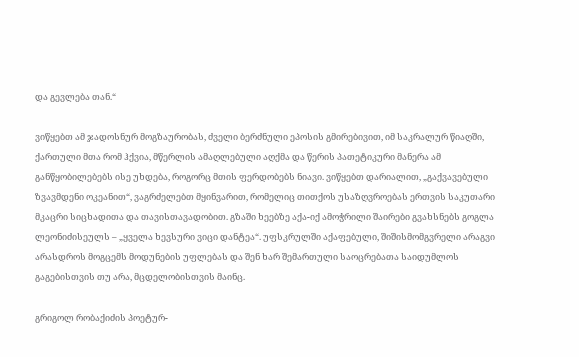და გევლება თან.“

ვიწყებთ ამ ჯადოსნურ მოგზაურობას, ძველი ბერძნული ეპოსის გმირებივით, იმ საკრალურ წიაღში, ქართული მთა რომ ჰქვია, მწერლის ამაღლებული აღქმა და წერის პათეტიკური მანერა ამ განწყობილებებს ისე უხდება, როგორც მთის ფერდობებს ნიავი. ვიწყებთ დარიალით, „გაქვავებული ზვავმდენი ოკეანით“, ვაგრძელებთ მყინვარით, რომელიც თითქოს უსაზღვროებას ერთვის საკუთარი მკაცრი სიცხადითა და თავისთავადობით. გზაში ხეებზე აქა-იქ ამოჭრილი შაირები გვახსნებს გოგლა ლეონიძისეულს – „ყველა ხევსური ვიცი დანტეა“. უფსკრულში აქაფებული, შიშისმომგვრელი არაგვი არასდროს მოგცემს მოდუნების უფლებას და შენ ხარ შემართული საოცრებათა საიდუმლოს გაგებისთვის თუ არა, მცდელობისთვის მაინც.

გრიგოლ რობაქიძის პოეტურ-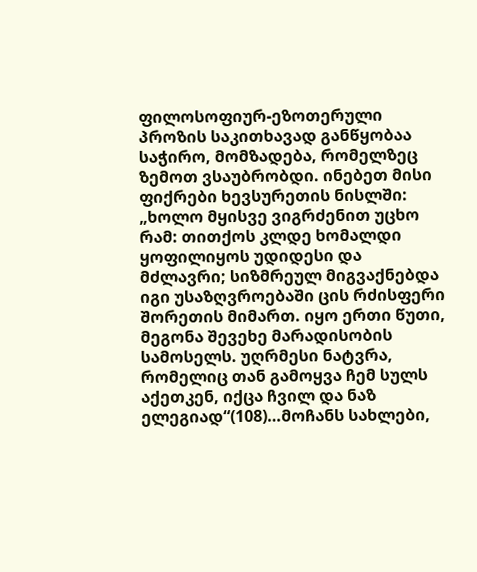ფილოსოფიურ-ეზოთერული პროზის საკითხავად განწყობაა საჭირო, მომზადება, რომელზეც ზემოთ ვსაუბრობდი. ინებეთ მისი ფიქრები ხევსურეთის ნისლში: „ხოლო მყისვე ვიგრძენით უცხო რამ: თითქოს კლდე ხომალდი ყოფილიყოს უდიდესი და მძლავრი; სიზმრეულ მიგვაქნებდა იგი უსაზღვროებაში ცის რძისფერი შორეთის მიმართ. იყო ერთი წუთი, მეგონა შევეხე მარადისობის სამოსელს. უღრმესი ნატვრა, რომელიც თან გამოყვა ჩემ სულს აქეთკენ, იქცა ჩვილ და ნაზ ელეგიად“(108)…მოჩანს სახლები,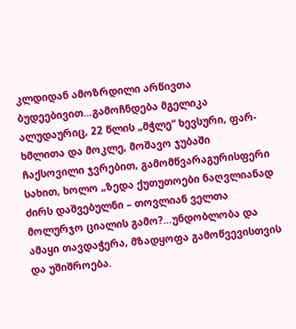კლდიდან ამოზრდილი არწივთა ბუდეებივით…გამოჩნდება მგელიკა ალუდაურიც, 22 წლის „მჭლე“ ხევსური, ფარ-ხმლითა და მოკლე, მოშავო ჯუბაში ჩაქსოვილი ჯვრებით, გამომწვარაგურისფერი სახით, ხოლო „ზედა ქუთუთოები ნაღვლიანად ძირს დაშვებულნი – თოვლიან ველთა მოლურჯო ციალის გამო?…უნდობლობა და ამაყი თავდაჭერა, მზადყოფა გამოწვევისთვის და უშიშროება.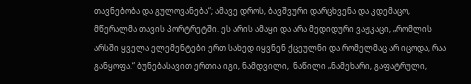თავნებობა და გულოვანება“; ამავე დროს, ბავშვური დარცხვენა და კდემაცო, მწერალმა თავის პორტრეტში. ეს არის ამაყი და არა მედიდური ვაჟკაცი, „რომლის არსში ყველა ელემენტები ერთ სახედ იყვნენ ქცეულნი და რომელმაც არ იცოდა, რაა განყოფა.“ ბუნებასავით ერთია იგი, ნამდვილი,  ნაწილი „ნამეხარი, გაფატრული,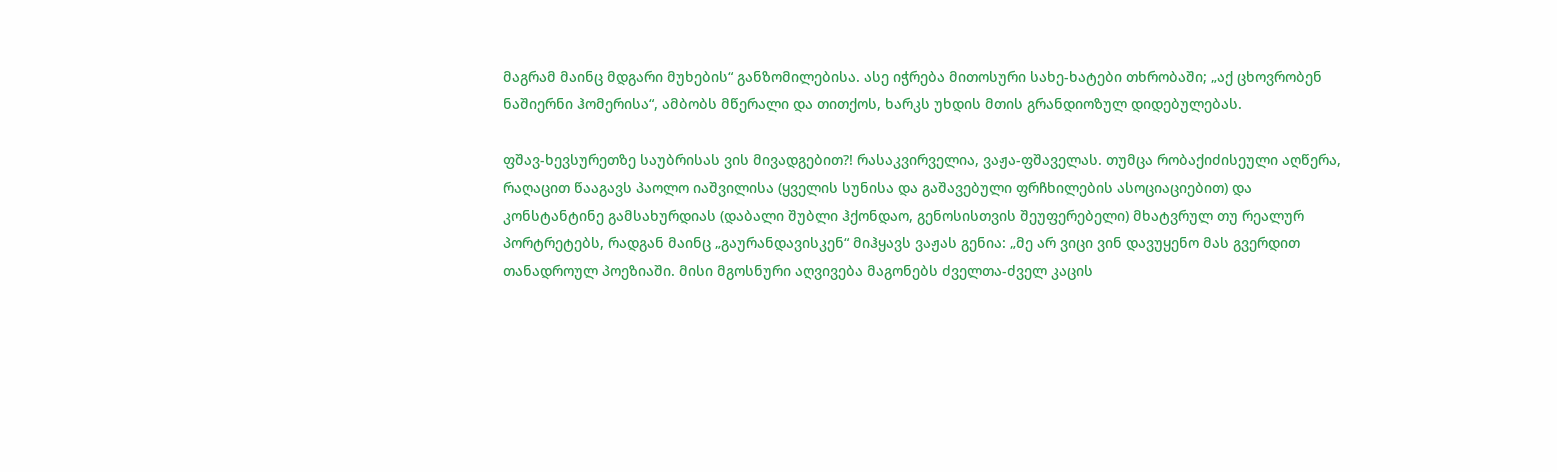მაგრამ მაინც მდგარი მუხების“ განზომილებისა. ასე იჭრება მითოსური სახე-ხატები თხრობაში; „აქ ცხოვრობენ ნაშიერნი ჰომერისა“, ამბობს მწერალი და თითქოს, ხარკს უხდის მთის გრანდიოზულ დიდებულებას.

ფშავ-ხევსურეთზე საუბრისას ვის მივადგებით?! რასაკვირველია, ვაჟა-ფშაველას. თუმცა რობაქიძისეული აღწერა, რაღაცით წააგავს პაოლო იაშვილისა (ყველის სუნისა და გაშავებული ფრჩხილების ასოციაციებით) და კონსტანტინე გამსახურდიას (დაბალი შუბლი ჰქონდაო, გენოსისთვის შეუფერებელი) მხატვრულ თუ რეალურ პორტრეტებს, რადგან მაინც „გაურანდავისკენ“ მიჰყავს ვაჟას გენია: „მე არ ვიცი ვინ დავუყენო მას გვერდით თანადროულ პოეზიაში. მისი მგოსნური აღვივება მაგონებს ძველთა-ძველ კაცის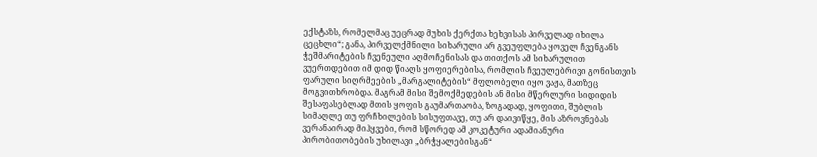ექსტაზს, რომელმაც უეცრად მუხის ქერქთა ხეხვისას პირველად იხილა ცეცხლი“; განა, პირველქმნილი სიხარული არ გვეუფლება ყოველ ჩვენგანს ჭეშმარიტების ჩვენეული აღმოჩენისას და თითქოს ამ სიხარულით ვუერთდებით იმ დიდ წიაღს ყოფიერებისა, რომლის ჩვეულებრივი გონისთვის ფარული სიღრმეების „მარგალიტების“ მფლობელი იყო ვაჟა, მათზეც მოგვითხრობდა. მაგრამ მისი შემოქმედების ან მისი მწერლური სიდიდის შესაფასებლად მთის ყოფის გაუმართაობა, ზოგადად, ყოფითი, შუბლის სიმაღლე თუ ფრჩხილების სისუფთავე, თუ არ დაივიწყე, მის აზროვნებას ვერანაირად მიჰყვები, რომ სწორედ ამ კოკეტური ადამიანური პირობითობების უხილავი „ბრჭყალებისგან“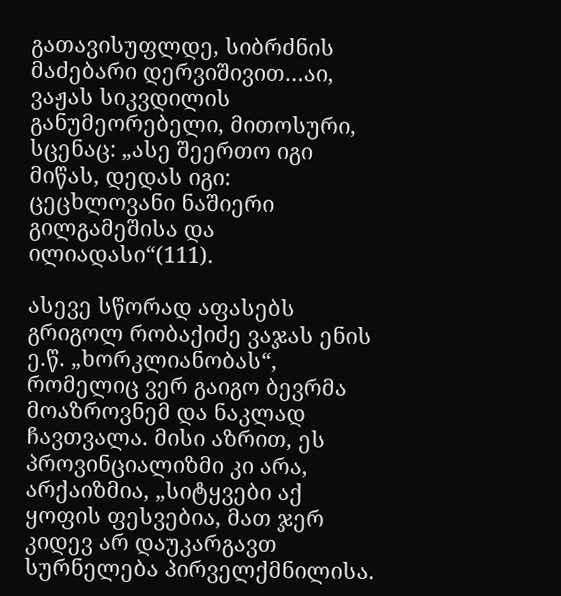გათავისუფლდე, სიბრძნის მაძებარი დერვიშივით…აი, ვაჟას სიკვდილის განუმეორებელი, მითოსური, სცენაც: „ასე შეერთო იგი მიწას, დედას იგი: ცეცხლოვანი ნაშიერი გილგამეშისა და ილიადასი“(111).

ასევე სწორად აფასებს გრიგოლ რობაქიძე ვაჯას ენის ე.წ. „ხორკლიანობას“, რომელიც ვერ გაიგო ბევრმა მოაზროვნემ და ნაკლად ჩავთვალა. მისი აზრით, ეს პროვინციალიზმი კი არა, არქაიზმია, „სიტყვები აქ ყოფის ფესვებია, მათ ჯერ კიდევ არ დაუკარგავთ სურნელება პირველქმნილისა.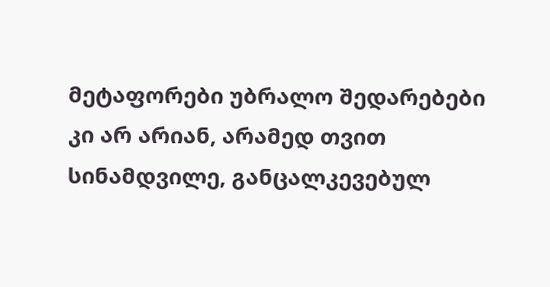მეტაფორები უბრალო შედარებები კი არ არიან, არამედ თვით სინამდვილე, განცალკევებულ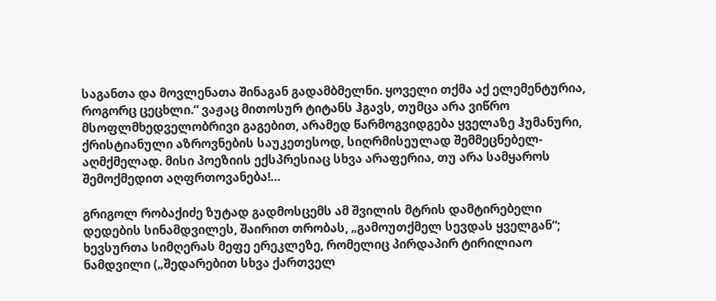საგანთა და მოვლენათა შინაგან გადამბმელნი. ყოველი თქმა აქ ელემენტურია, როგორც ცეცხლი.“ ვაჟაც მითოსურ ტიტანს ჰგავს, თუმცა არა ვიწრო მსოფლმხედველობრივი გაგებით, არამედ წარმოგვიდგება ყველაზე ჰუმანური, ქრისტიანული აზროვნების საუკეთესოდ, სიღრმისეულად შემმეცნებელ-აღმქმელად. მისი პოეზიის ექსპრესიაც სხვა არაფერია, თუ არა სამყაროს შემოქმედით აღფრთოვანება!…

გრიგოლ რობაქიძე ზუტად გადმოსცემს ამ შვილის მტრის დამტირებელი დედების სინამდვილეს, შაირით თრობას, „გამოუთქმელ სევდას ყველგან“; ხევსურთა სიმღერას მეფე ერეკლეზე, რომელიც პირდაპირ ტირილიაო ნამდვილი („შედარებით სხვა ქართველ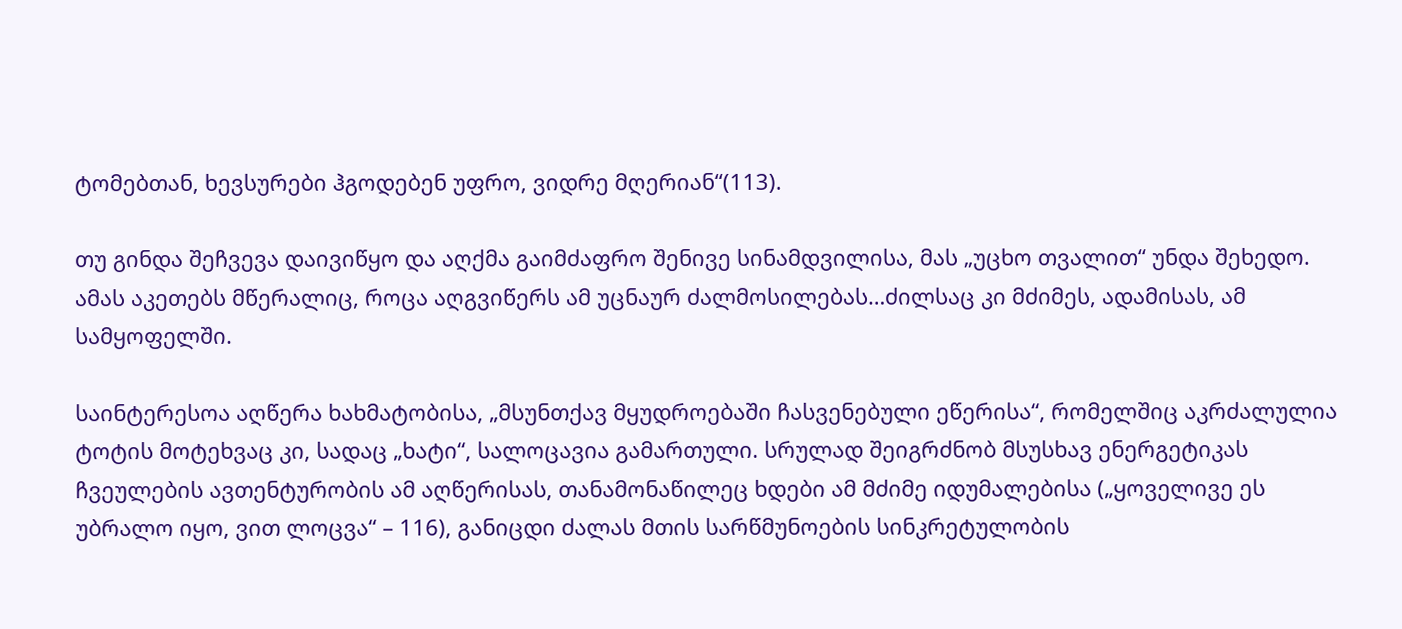ტომებთან, ხევსურები ჰგოდებენ უფრო, ვიდრე მღერიან“(113).

თუ გინდა შეჩვევა დაივიწყო და აღქმა გაიმძაფრო შენივე სინამდვილისა, მას „უცხო თვალით“ უნდა შეხედო. ამას აკეთებს მწერალიც, როცა აღგვიწერს ამ უცნაურ ძალმოსილებას…ძილსაც კი მძიმეს, ადამისას, ამ სამყოფელში.

საინტერესოა აღწერა ხახმატობისა, „მსუნთქავ მყუდროებაში ჩასვენებული ეწერისა“, რომელშიც აკრძალულია ტოტის მოტეხვაც კი, სადაც „ხატი“, სალოცავია გამართული. სრულად შეიგრძნობ მსუსხავ ენერგეტიკას ჩვეულების ავთენტურობის ამ აღწერისას, თანამონაწილეც ხდები ამ მძიმე იდუმალებისა („ყოველივე ეს უბრალო იყო, ვით ლოცვა“ – 116), განიცდი ძალას მთის სარწმუნოების სინკრეტულობის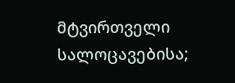მტვირთველი სალოცავებისა;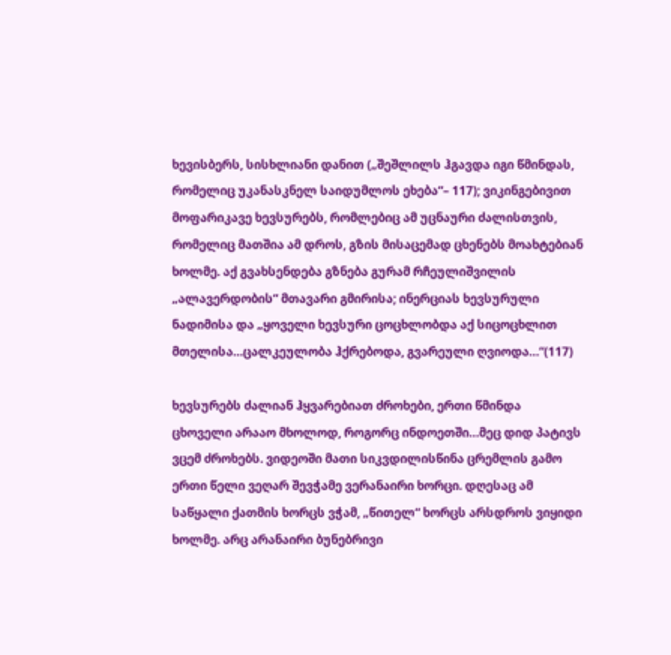ხევისბერს, სისხლიანი დანით („შეშლილს ჰგავდა იგი წმინდას, რომელიც უკანასკნელ საიდუმლოს ეხება“– 117); ვიკინგებივით მოფარიკავე ხევსურებს, რომლებიც ამ უცნაური ძალისთვის, რომელიც მათშია ამ დროს, გზის მისაცემად ცხენებს მოახტებიან ხოლმე. აქ გვახსენდება გზნება გურამ რჩეულიშვილის „ალავერდობის“ მთავარი გმირისა; ინერციას ხევსურული ნადიმისა და „ყოველი ხევსური ცოცხლობდა აქ სიცოცხლით მთელისა…ცალკეულობა ჰქრებოდა, გვარეული ღვიოდა…“(117)

ხევსურებს ძალიან ჰყვარებიათ ძროხები, ერთი წმინდა ცხოველი არააო მხოლოდ, როგორც ინდოეთში…მეც დიდ პატივს ვცემ ძროხებს. ვიდეოში მათი სიკვდილისწინა ცრემლის გამო ერთი წელი ვეღარ შევჭამე ვერანაირი ხორცი. დღესაც ამ საწყალი ქათმის ხორცს ვჭამ, „წითელ“ ხორცს არსდროს ვიყიდი ხოლმე. არც არანაირი ბუნებრივი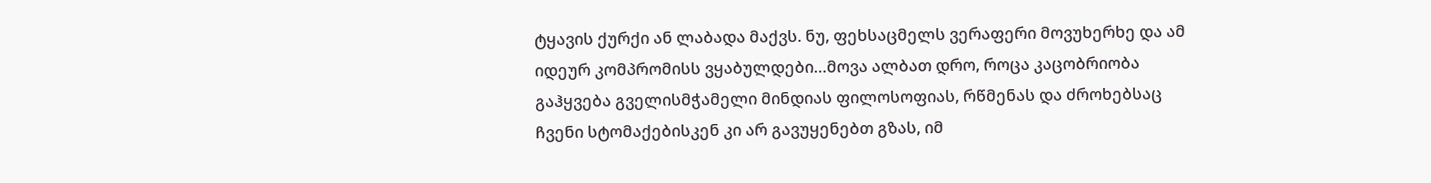ტყავის ქურქი ან ლაბადა მაქვს. ნუ, ფეხსაცმელს ვერაფერი მოვუხერხე და ამ იდეურ კომპრომისს ვყაბულდები…მოვა ალბათ დრო, როცა კაცობრიობა გაჰყვება გველისმჭამელი მინდიას ფილოსოფიას, რწმენას და ძროხებსაც ჩვენი სტომაქებისკენ კი არ გავუყენებთ გზას, იმ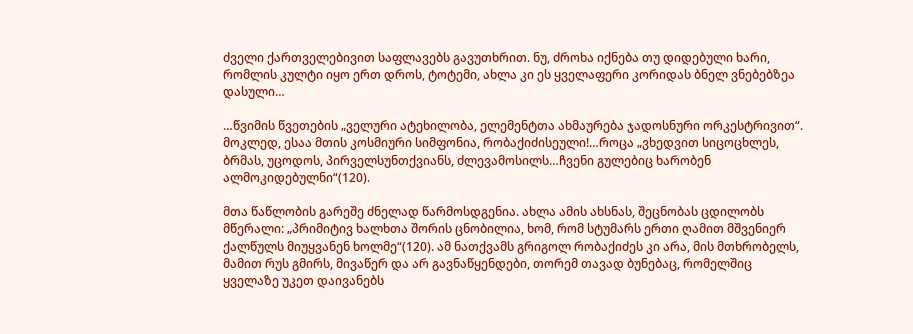ძველი ქართველებივით საფლავებს გავუთხრით. ნუ, ძროხა იქნება თუ დიდებული ხარი, რომლის კულტი იყო ერთ დროს, ტოტემი, ახლა კი ეს ყველაფერი კორიდას ბნელ ვნებებზეა დასული…

…წვიმის წვეთების „ველური ატეხილობა, ელემენტთა ახმაურება ჯადოსნური ორკესტრივით“. მოკლედ, ესაა მთის კოსმიური სიმფონია, რობაქიძისეული!…როცა „ვხედვით სიცოცხლეს, ბრმას, უცოდოს, პირველსუნთქვიანს, ძლევამოსილს…ჩვენი გულებიც ხარობენ ალმოკიდებულნი“(120).

მთა წაწლობის გარეშე ძნელად წარმოსდგენია. ახლა ამის ახსნას, შეცნობას ცდილობს მწერალი: „პრიმიტივ ხალხთა შორის ცნობილია, ხომ, რომ სტუმარს ერთი ღამით მშვენიერ ქალწულს მიუყვანენ ხოლმე“(120). ამ ნათქვამს გრიგოლ რობაქიძეს კი არა, მის მთხრობელს, მამით რუს გმირს, მივაწერ და არ გავნაწყენდები, თორემ თავად ბუნებაც, რომელშიც ყველაზე უკეთ დაივანებს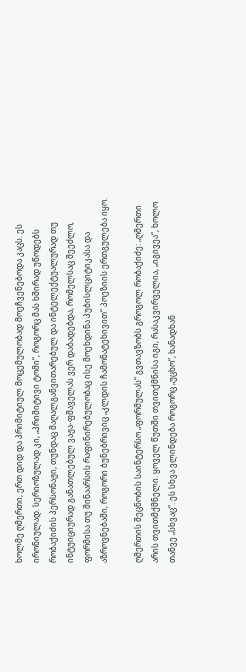ხოლმე ღმერთი, ერთ დიდ და პრიმიტიულ მოცემულობად მოეჩვენებოდა კაცს. ეს ირონიულად. სერიოზულად კი, „პრიმიტივი ტომი“, როგორც მას ხშირად უწოდებს რობაქიძის პერსონაჟი, თუნდაც მაღალგანვითარებულ და ინტელექტუალურად თუ ინტუიციურად განათლებულ ვაჟა-ფშაველას ვერ დაბადებდა, რომელსაც შეეძლო, ფორმისა თუ შინაარსის რაფინირებულობაც ისე მოეხდინა პუბისლციტიკასა და აზროვნებაში, როგორი ბუნებრივიც „კლდის ჩამონატეხივით“ პოეზიის ერთგულება იყო.

ღმერთის შეცნობის საინტერსო „ფორმულას“ გვთავზობს გროგოლ რობაქიძე: „ღმერთი არის თვითმქმნელი. ყოველ წუთში თვითქმნისა იგი, რასაკვირველია, „იგივეა“, ხოლო თანვე „სხვაც“. ეს სხვა ვლინდება როგორც „უცხო“, ხანადხან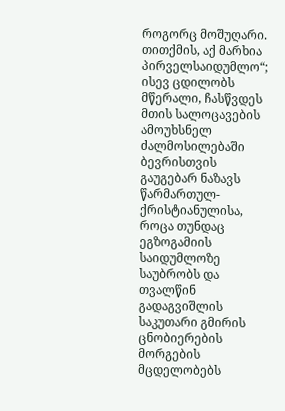როგორც მოშუღარი. თითქმის, აქ მარხია პირველსაიდუმლო“; ისევ ცდილობს მწერალი, ჩასწვდეს მთის სალოცავების ამოუხსნელ ძალმოსილებაში ბევრისთვის გაუგებარ ნაზავს წარმართულ-ქრისტიანულისა, როცა თუნდაც ეგზოგამიის საიდუმლოზე საუბრობს და თვალწინ გადაგვიშლის საკუთარი გმირის ცნობიერების მორგების მცდელობებს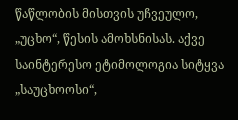წაწლობის მისთვის უჩვეულო, „უცხო“, წესის ამოხსნისას. აქვე საინტერესო ეტიმოლოგია სიტყვა „საუცხოოსი“,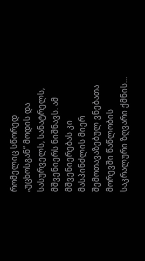რომელიც სწორედ „უცხოსგან“ მოდის და სასურველს, სანატრელს, მშვენიერს ნიშნავს. ამ მშვენიერებას კი მასპინძლის მიერ შემოთავაზებულ ვნებათა მორევში წაწლობის საკრალური ზღვარი ქმნის…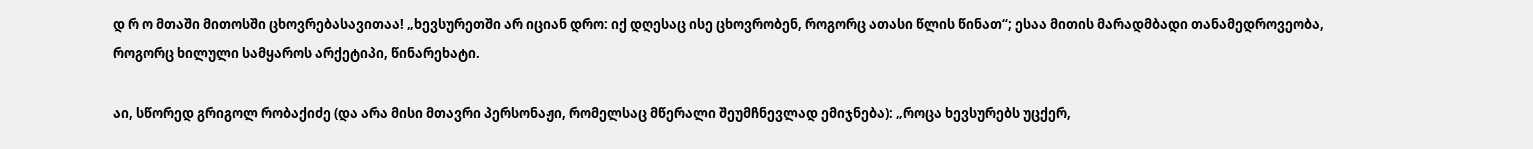დ რ ო მთაში მითოსში ცხოვრებასავითაა! „ხევსურეთში არ იციან დრო: იქ დღესაც ისე ცხოვრობენ, როგორც ათასი წლის წინათ“; ესაა მითის მარადმბადი თანამედროვეობა, როგორც ხილული სამყაროს არქეტიპი, წინარეხატი.

აი, სწორედ გრიგოლ რობაქიძე (და არა მისი მთავრი პერსონაჟი, რომელსაც მწერალი შეუმჩნევლად ემიჯნება): „როცა ხევსურებს უცქერ,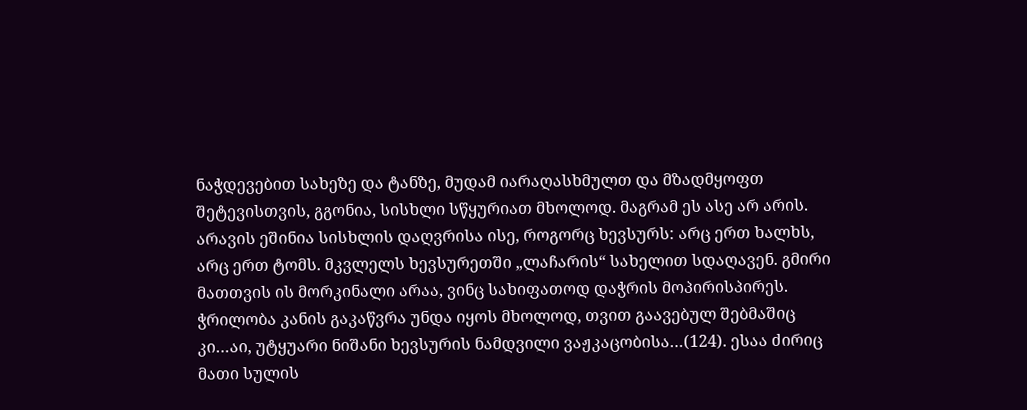ნაჭდევებით სახეზე და ტანზე, მუდამ იარაღასხმულთ და მზადმყოფთ შეტევისთვის, გგონია, სისხლი სწყურიათ მხოლოდ. მაგრამ ეს ასე არ არის. არავის ეშინია სისხლის დაღვრისა ისე, როგორც ხევსურს: არც ერთ ხალხს, არც ერთ ტომს. მკვლელს ხევსურეთში „ლაჩარის“ სახელით სდაღავენ. გმირი მათთვის ის მორკინალი არაა, ვინც სახიფათოდ დაჭრის მოპირისპირეს. ჭრილობა კანის გაკაწვრა უნდა იყოს მხოლოდ, თვით გაავებულ შებმაშიც კი…აი, უტყუარი ნიშანი ხევსურის ნამდვილი ვაჟკაცობისა…(124). ესაა ძირიც მათი სულის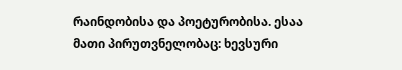რაინდობისა და პოეტურობისა. ესაა მათი პირუთვნელობაც: ხევსური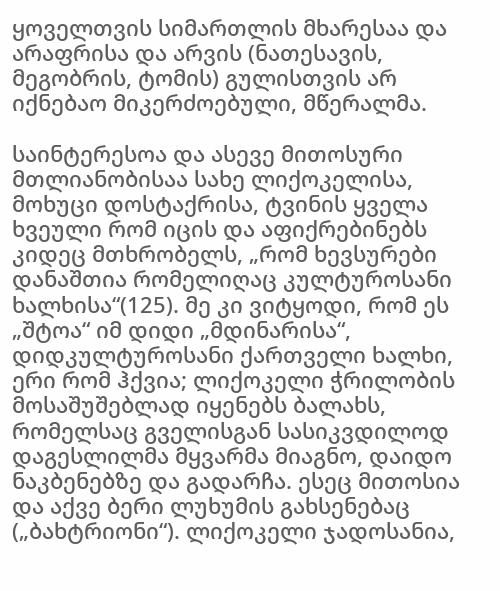ყოველთვის სიმართლის მხარესაა და არაფრისა და არვის (ნათესავის, მეგობრის, ტომის) გულისთვის არ იქნებაო მიკერძოებული, მწერალმა.

საინტერესოა და ასევე მითოსური მთლიანობისაა სახე ლიქოკელისა, მოხუცი დოსტაქრისა, ტვინის ყველა ხვეული რომ იცის და აფიქრებინებს კიდეც მთხრობელს, „რომ ხევსურები დანაშთია რომელიღაც კულტუროსანი ხალხისა“(125). მე კი ვიტყოდი, რომ ეს „შტოა“ იმ დიდი „მდინარისა“, დიდკულტუროსანი ქართველი ხალხი, ერი რომ ჰქვია; ლიქოკელი ჭრილობის მოსაშუშებლად იყენებს ბალახს, რომელსაც გველისგან სასიკვდილოდ დაგესლილმა მყვარმა მიაგნო, დაიდო ნაკბენებზე და გადარჩა. ესეც მითოსია და აქვე ბერი ლუხუმის გახსენებაც („ბახტრიონი“). ლიქოკელი ჯადოსანია,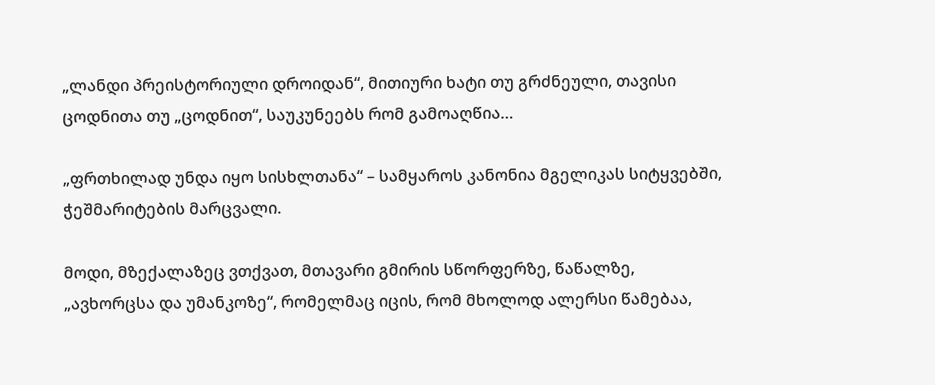„ლანდი პრეისტორიული დროიდან“, მითიური ხატი თუ გრძნეული, თავისი ცოდნითა თუ „ცოდნით“, საუკუნეებს რომ გამოაღწია…

„ფრთხილად უნდა იყო სისხლთანა“ – სამყაროს კანონია მგელიკას სიტყვებში, ჭეშმარიტების მარცვალი.

მოდი, მზექალაზეც ვთქვათ, მთავარი გმირის სწორფერზე, წაწალზე, „ავხორცსა და უმანკოზე“, რომელმაც იცის, რომ მხოლოდ ალერსი წამებაა,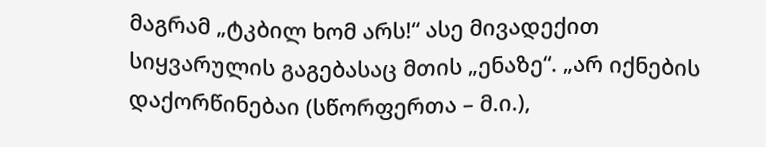მაგრამ „ტკბილ ხომ არს!“ ასე მივადექით სიყვარულის გაგებასაც მთის „ენაზე“. „არ იქნების დაქორწინებაი (სწორფერთა – მ.ი.),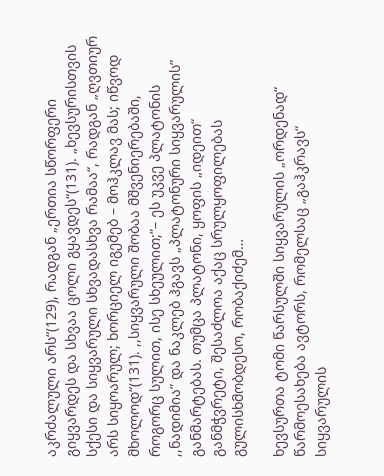აკრძალული არს“(129), რადგან „ერთია სწორფერი გიყვარდეს და სხვაა ცოლი გყავდეს“(131). „ხევსურისთვის სქესი და სიყვარული სხვადასხვა რამაა“, რადგან „ღვთიურ არს სიყოარულ; ხორციელ იგემებ – მოჰკლავ მას; იწვოდ მხოლოდ“(131). ,,სიყვარული შობაა მშვენიერებაში, როგორც სულით, ისე სხეულით;”– ეს უკვე პლატონის ,,ნადიმია” და ნაკლებ ჰგავს „პლატონური სიყვარულის” განმარტებას. თუმცა პლატონი, ყოფის „იდეით“ განმჭვრეტი, შესაძლოა აქაც სრულყოფილებას გულისხმობდესო, რობაქიძემ…

ხევსურთა ტომი წარსულში სიყვარულის „ორდენად“ წარმოესახება ავტორს, რომელსაც „გაჰკრავს“ სიყვარულის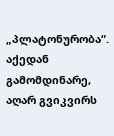„პლატონურობა“. აქედან გამომდინარე, აღარ გვიკვირს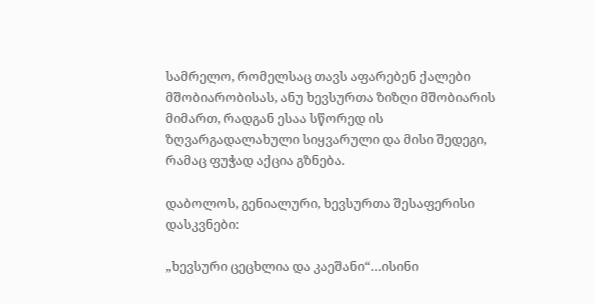სამრელო, რომელსაც თავს აფარებენ ქალები მშობიარობისას, ანუ ხევსურთა ზიზღი მშობიარის მიმართ, რადგან ესაა სწორედ ის ზღვარგადალახული სიყვარული და მისი შედეგი, რამაც ფუჭად აქცია გზნება.

დაბოლოს, გენიალური, ხევსურთა შესაფერისი დასკვნები:

„ხევსური ცეცხლია და კაეშანი“…ისინი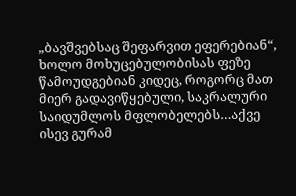„ბავშვებსაც შეფარვით ეფერებიან“, ხოლო მოხუცებულობისას ფეზე წამოუდგებიან კიდეც, როგორც მათ მიერ გადავიწყებული, საკრალური საიდუმლოს მფლობელებს…აქვე ისევ გურამ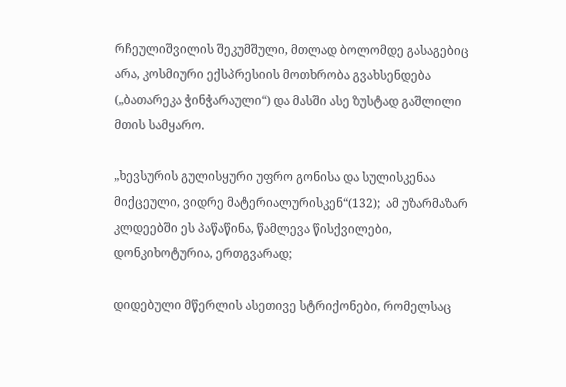რჩეულიშვილის შეკუმშული, მთლად ბოლომდე გასაგებიც არა, კოსმიური ექსპრესიის მოთხრობა გვახსენდება („ბათარეკა ჭინჭარაული“) და მასში ასე ზუსტად გაშლილი მთის სამყარო.

„ხევსურის გულისყური უფრო გონისა და სულისკენაა მიქცეული, ვიდრე მატერიალურისკენ“(132);  ამ უზარმაზარ კლდეებში ეს პაწაწინა, წამლევა წისქვილები, დონკიხოტურია, ერთგვარად;

დიდებული მწერლის ასეთივე სტრიქონები, რომელსაც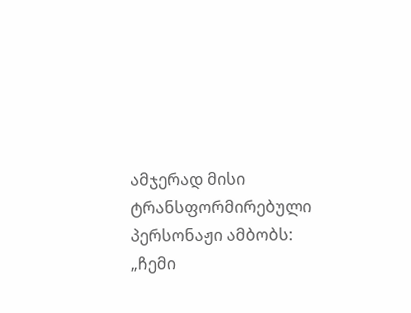ამჯერად მისი ტრანსფორმირებული პერსონაჟი ამბობს: „ჩემი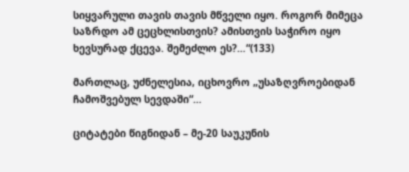სიყვარული თავის თავის მწველი იყო. როგორ მიმეცა საზრდო ამ ცეცხლისთვის? ამისთვის საჭირო იყო ხევსურად ქცევა. შემეძლო ეს?…“(133)

მართლაც, უძნელესია, იცხოვრო „უსაზღვროებიდან ჩამოშვებულ სევდაში“…

ციტატები წიგნიდან – მე-20 საუკუნის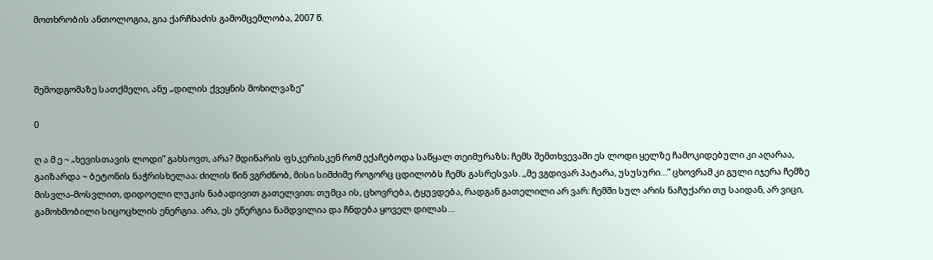მოთხრობის ანთოლოგია, გია ქარჩხაძის გამომცემლობა, 2007 წ.



შემოდგომაზე სათქმელი, ანუ „დილის ქვეყნის მოხილვაზე“

0

ღ ა მ ე ~ „ხევისთავის ლოდი” გახსოვთ, არა? მდინარის ფსკერისკენ რომ ექაჩებოდა საწყალ თეიმურაზს; ჩემს შემთხვევაში ეს ლოდი ყელზე ჩამოკიდებული კი აღარაა, გაიზარდა ~ ბეტონის ნაჭრისხელაა; ძილის წინ ვგრძნობ, მისი სიმძიმე როგორც ცდილობს ჩემს გასრესვას. ,,მე ვგდივარ პატარა, უსუსური…” ცხოვრამ კი გული იჯერა ჩემზე მისვლა-მოსვლით, დიდოელი ლუკის ნაბადივით გათელვით; თუმცა ის, ცხოვრება, ტყუვდება, რადგან გათელილი არ ვარ: ჩემში სულ არის ნაჩუქარი თუ საიდან, არ ვიცი, გამოხმობილი სიცოცხლის ენერგია. არა, ეს ენერგია ნამდვილია და ჩნდება ყოველ დილას…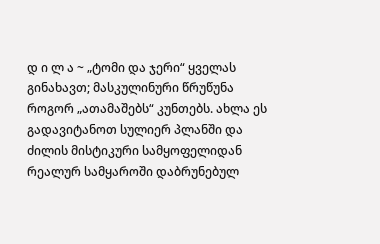დ ი ლ ა ~ „ტომი და ჯერი“ ყველას გინახავთ; მასკულინური წრუწუნა როგორ „ათამაშებს“ კუნთებს. ახლა ეს გადავიტანოთ სულიერ პლანში და ძილის მისტიკური სამყოფელიდან რეალურ სამყაროში დაბრუნებულ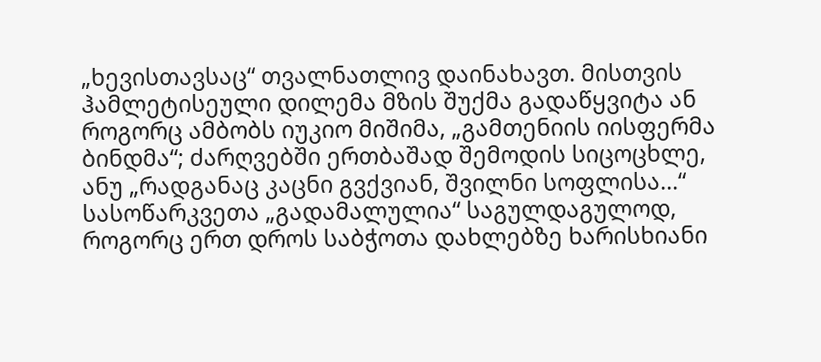„ხევისთავსაც“ თვალნათლივ დაინახავთ. მისთვის ჰამლეტისეული დილემა მზის შუქმა გადაწყვიტა ან როგორც ამბობს იუკიო მიშიმა, „გამთენიის იისფერმა ბინდმა“; ძარღვებში ერთბაშად შემოდის სიცოცხლე, ანუ „რადგანაც კაცნი გვქვიან, შვილნი სოფლისა…“ სასოწარკვეთა „გადამალულია“ საგულდაგულოდ, როგორც ერთ დროს საბჭოთა დახლებზე ხარისხიანი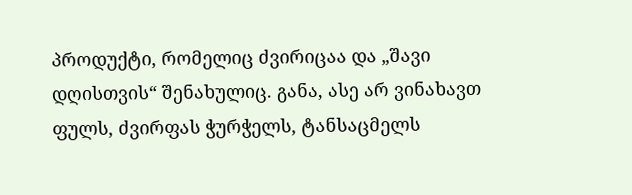პროდუქტი, რომელიც ძვირიცაა და „შავი დღისთვის“ შენახულიც. განა, ასე არ ვინახავთ ფულს, ძვირფას ჭურჭელს, ტანსაცმელს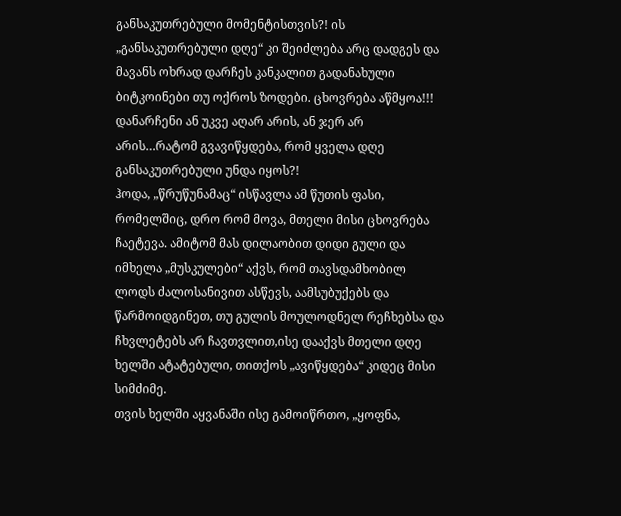განსაკუთრებული მომენტისთვის?! ის „განსაკუთრებული დღე“ კი შეიძლება არც დადგეს და მავანს ოხრად დარჩეს კანკალით გადანახული ბიტკოინები თუ ოქროს ზოდები. ცხოვრება აწმყოა!!! დანარჩენი ან უკვე აღარ არის, ან ჯერ არ არის…რატომ გვავიწყდება, რომ ყველა დღე განსაკუთრებული უნდა იყოს?!
ჰოდა, „წრუწუნამაც“ ისწავლა ამ წუთის ფასი, რომელშიც, დრო რომ მოვა, მთელი მისი ცხოვრება ჩაეტევა. ამიტომ მას დილაობით დიდი გული და იმხელა „მუსკულები“ აქვს, რომ თავსდამხობილ ლოდს ძალოსანივით ასწევს, აამსუბუქებს და წარმოიდგინეთ, თუ გულის მოულოდნელ რეჩხებსა და ჩხვლეტებს არ ჩავთვლით,ისე დააქვს მთელი დღე ხელში ატატებული, თითქოს „ავიწყდება“ კიდეც მისი სიმძიმე.
თვის ხელში აყვანაში ისე გამოიწრთო, „ყოფნა,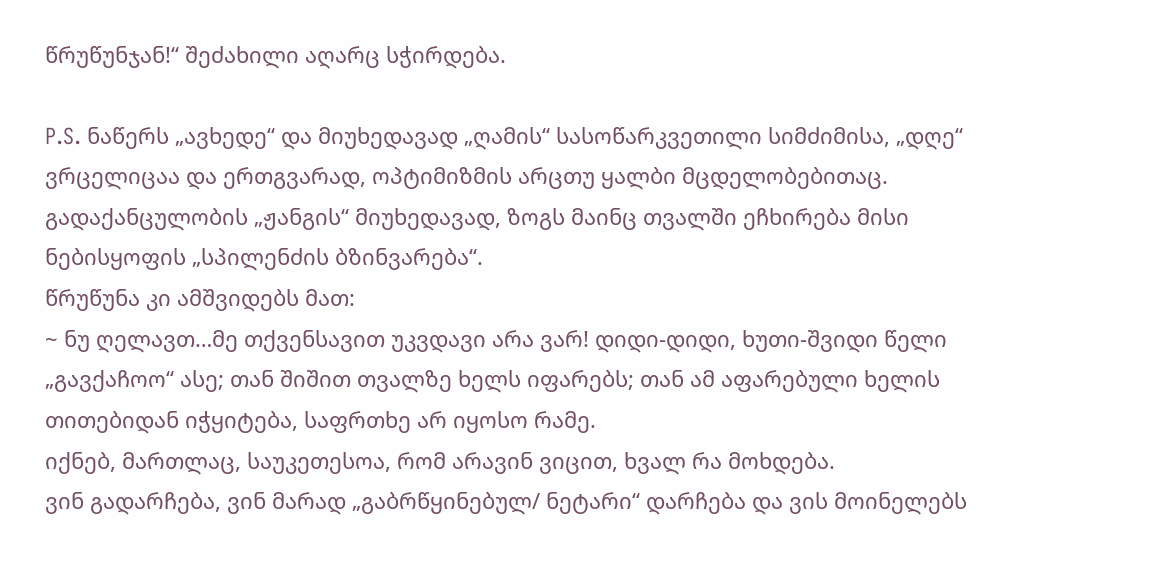წრუწუნჯან!“ შეძახილი აღარც სჭირდება.

P.S. ნაწერს „ავხედე“ და მიუხედავად „ღამის“ სასოწარკვეთილი სიმძიმისა, „დღე“ ვრცელიცაა და ერთგვარად, ოპტიმიზმის არცთუ ყალბი მცდელობებითაც.
გადაქანცულობის „ჟანგის“ მიუხედავად, ზოგს მაინც თვალში ეჩხირება მისი ნებისყოფის „სპილენძის ბზინვარება“.
წრუწუნა კი ამშვიდებს მათ:
~ ნუ ღელავთ…მე თქვენსავით უკვდავი არა ვარ! დიდი-დიდი, ხუთი-შვიდი წელი „გავქაჩოო“ ასე; თან შიშით თვალზე ხელს იფარებს; თან ამ აფარებული ხელის თითებიდან იჭყიტება, საფრთხე არ იყოსო რამე.
იქნებ, მართლაც, საუკეთესოა, რომ არავინ ვიცით, ხვალ რა მოხდება.
ვინ გადარჩება, ვინ მარად „გაბრწყინებულ/ ნეტარი“ დარჩება და ვის მოინელებს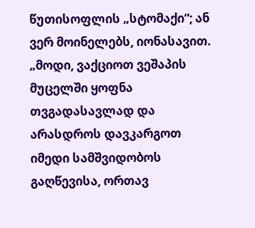წუთისოფლის „სტომაქი“; ან ვერ მოინელებს, იონასავით.
„მოდი, ვაქციოთ ვეშაპის მუცელში ყოფნა თვგადასავლად და არასდროს დავკარგოთ იმედი სამშვიდობოს გაღწევისა, ორთავ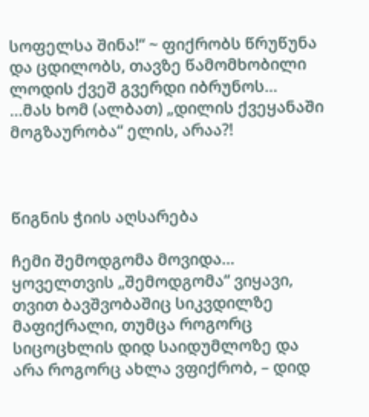სოფელსა შინა!“ ~ ფიქრობს წრუწუნა და ცდილობს, თავზე წამომხობილი ლოდის ქვეშ გვერდი იბრუნოს…
…მას ხომ (ალბათ) „დილის ქვეყანაში მოგზაურობა“ ელის, არაა?!



წიგნის ჭიის აღსარება

ჩემი შემოდგომა მოვიდა…
ყოველთვის „შემოდგომა“ ვიყავი, თვით ბავშვობაშიც სიკვდილზე მაფიქრალი, თუმცა როგორც სიცოცხლის დიდ საიდუმლოზე და არა როგორც ახლა ვფიქრობ, – დიდ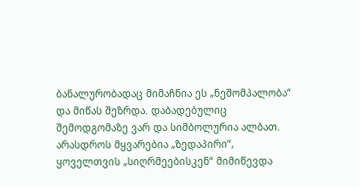ბანალურობადაც მიმაჩნია ეს „ნეშომპალობა“ და მიწას შეზრდა. დაბადებულიც შემოდგომაზე ვარ და სიმბოლურია ალბათ.
არასდროს მყვარებია „ზედაპირი“, ყოველთვის „სიღრმეებისკენ“ მიმიწევდა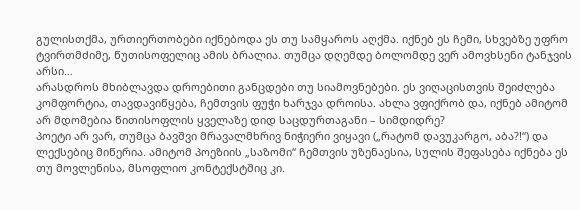გულისთქმა, ურთიერთობები იქნებოდა ეს თუ სამყაროს აღქმა. იქნებ ეს ჩემი, სხვებზე უფრო ტვირთმძიმე, წუთისოფელიც ამის ბრალია. თუმცა დღემდე ბოლომდე ვერ ამოვხსენი ტანჯვის არსი…
არასდროს მხიბლავდა დროებითი განცდები თუ სიამოვნებები. ეს ვიღაცისთვის შეიძლება კომფორტია, თავდავიწყება, ჩემთვის ფუჭი ხარჯვა დროისა. ახლა ვფიქრობ და, იქნებ ამიტომ არ მდომებია წითისოფლის ყველაზე დიდ საცდურთაგანი – სიმდიდრე?
პოეტი არ ვარ, თუმცა ბავშვი მრავალმხრივ ნიჭიერი ვიყავი („რატომ დავუკარგო, აბა?!“) და ლექსებიც მიწერია. ამიტომ პოეზიის „საზომი“ ჩემთვის უზენაესია, სულის შეფასება იქნება ეს თუ მოვლენისა, მსოფლიო კონტექსტშიც კი.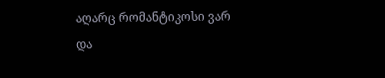აღარც რომანტიკოსი ვარ და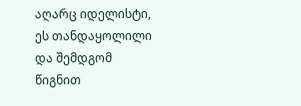აღარც იდელისტი, ეს თანდაყოლილი და შემდგომ წიგნით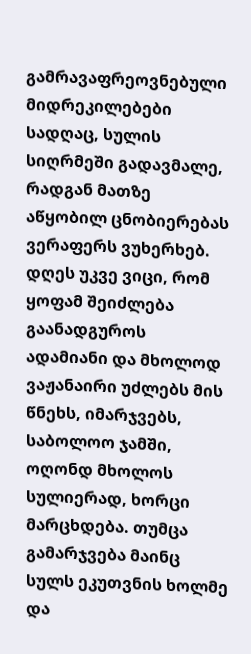გამრავაფრეოვნებული მიდრეკილებები სადღაც, სულის სიღრმეში გადავმალე, რადგან მათზე აწყობილ ცნობიერებას ვერაფერს ვუხერხებ. დღეს უკვე ვიცი, რომ ყოფამ შეიძლება გაანადგუროს ადამიანი და მხოლოდ ვაჟანაირი უძლებს მის წნეხს, იმარჯვებს, საბოლოო ჯამში, ოღონდ მხოლოს სულიერად, ხორცი მარცხდება. თუმცა გამარჯვება მაინც სულს ეკუთვნის ხოლმე და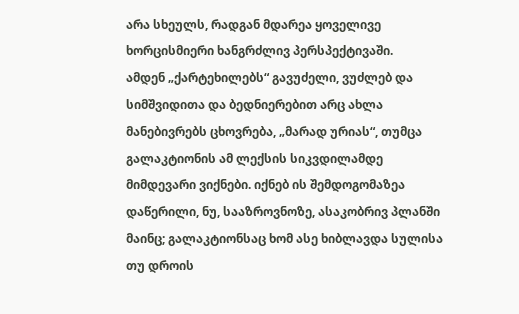არა სხეულს, რადგან მდარეა ყოველივე ხორცისმიერი ხანგრძლივ პერსპექტივაში.
ამდენ „ქარტეხილებს“ გავუძელი, ვუძლებ და სიმშვიდითა და ბედნიერებით არც ახლა მანებივრებს ცხოვრება, „მარად ურიას“, თუმცა გალაკტიონის ამ ლექსის სიკვდილამდე მიმდევარი ვიქნები. იქნებ ის შემდოგომაზეა დაწერილი, ნუ, სააზროვნოზე, ასაკობრივ პლანში მაინც; გალაკტიონსაც ხომ ასე ხიბლავდა სულისა თუ დროის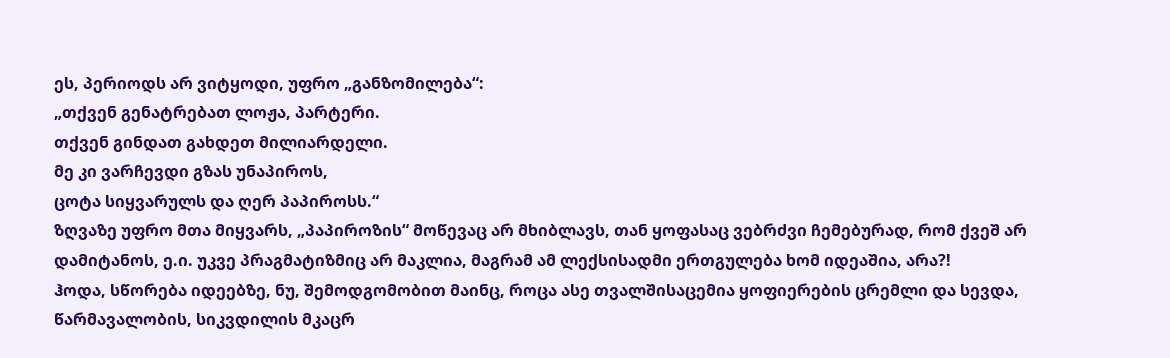ეს, პერიოდს არ ვიტყოდი, უფრო „განზომილება“:
„თქვენ გენატრებათ ლოჟა, პარტერი.
თქვენ გინდათ გახდეთ მილიარდელი.
მე კი ვარჩევდი გზას უნაპიროს,
ცოტა სიყვარულს და ღერ პაპიროსს.“
ზღვაზე უფრო მთა მიყვარს, „პაპიროზის“ მოწევაც არ მხიბლავს, თან ყოფასაც ვებრძვი ჩემებურად, რომ ქვეშ არ დამიტანოს, ე.ი. უკვე პრაგმატიზმიც არ მაკლია, მაგრამ ამ ლექსისადმი ერთგულება ხომ იდეაშია, არა?!
ჰოდა, სწორება იდეებზე, ნუ, შემოდგომობით მაინც, როცა ასე თვალშისაცემია ყოფიერების ცრემლი და სევდა, წარმავალობის, სიკვდილის მკაცრ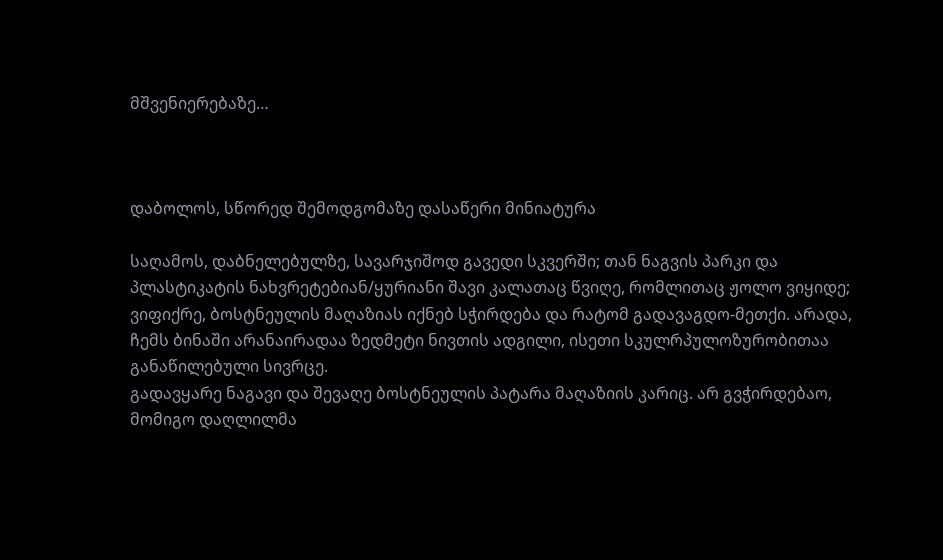მშვენიერებაზე…



დაბოლოს, სწორედ შემოდგომაზე დასაწერი მინიატურა

საღამოს, დაბნელებულზე, სავარჯიშოდ გავედი სკვერში; თან ნაგვის პარკი და პლასტიკატის ნახვრეტებიან/ყურიანი შავი კალათაც წვიღე, რომლითაც ჟოლო ვიყიდე; ვიფიქრე, ბოსტნეულის მაღაზიას იქნებ სჭირდება და რატომ გადავაგდო-მეთქი. არადა, ჩემს ბინაში არანაირადაა ზედმეტი ნივთის ადგილი, ისეთი სკულრპულოზურობითაა განაწილებული სივრცე.
გადავყარე ნაგავი და შევაღე ბოსტნეულის პატარა მაღაზიის კარიც. არ გვჭირდებაო, მომიგო დაღლილმა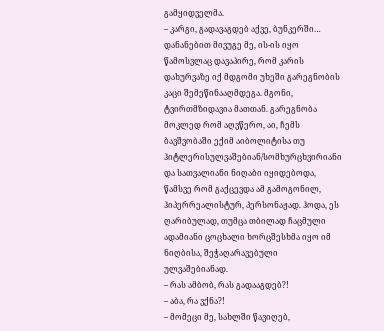გამყიდველმა.
– კარგი, გადავაგდებ აქვე, ბუნკერში…
დანანებით მივუგე მე, ის-ის იყო წამოსვლაც დავაპირე, რომ კარის დახურვაზე იქ მდგომი უხეში გარეგნობის კაცი შემეწინააღმდეგა. მგონი, ტვირთმზიდავია მათთან. გარეგნობა მოკლედ რომ აღვწერო, აი, ჩემს ბავშვობაში ექიმ აიბოლიტისა თუ ჰიტლერისულვაშებიან/სომხურცხვირიანი და სათვალიანი ნიღაბი იყიდებოდა, წამსვე რომ გაქცევდა ამ გამოგონილ, ჰიპერრეალისტურ, პერსონაჟად. ჰოდა, ეს ღარიბულად, თუმცა თბილად ჩაცმული ადამიანი ცოცხალი ხორცშესხმა იყო იმ ნიღბისა, შეჭაღარავებული ულვაშებიანად.
– რას ამბობ, რას გადააგდებ?!
– აბა, რა ვქნა?!
– მომეცი მე, სახლში წავიღებ,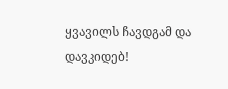ყვავილს ჩავდგამ და დავკიდებ!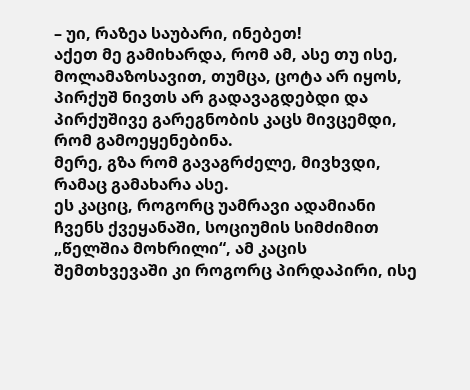– უი, რაზეა საუბარი, ინებეთ!
აქეთ მე გამიხარდა, რომ ამ, ასე თუ ისე, მოლამაზოსავით, თუმცა, ცოტა არ იყოს, პირქუშ ნივთს არ გადავაგდებდი და პირქუშივე გარეგნობის კაცს მივცემდი, რომ გამოეყენებინა.
მერე, გზა რომ გავაგრძელე, მივხვდი, რამაც გამახარა ასე.
ეს კაციც, როგორც უამრავი ადამიანი ჩვენს ქვეყანაში, სოციუმის სიმძიმით „წელშია მოხრილი“, ამ კაცის შემთხვევაში კი როგორც პირდაპირი, ისე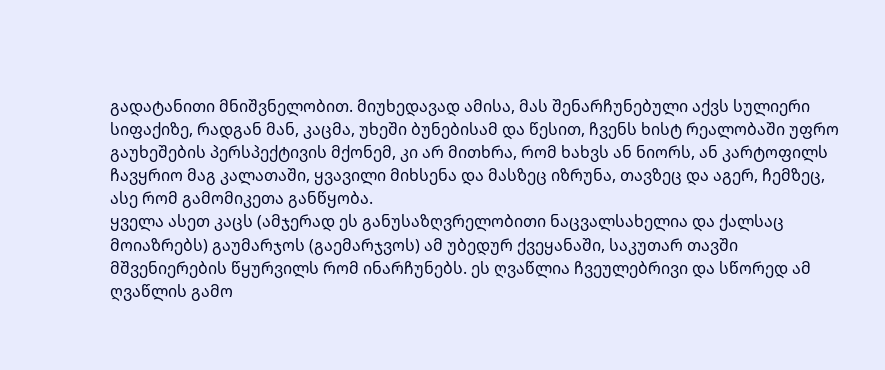გადატანითი მნიშვნელობით. მიუხედავად ამისა, მას შენარჩუნებული აქვს სულიერი სიფაქიზე, რადგან მან, კაცმა, უხეში ბუნებისამ და წესით, ჩვენს ხისტ რეალობაში უფრო გაუხეშების პერსპექტივის მქონემ, კი არ მითხრა, რომ ხახვს ან ნიორს, ან კარტოფილს ჩავყრიო მაგ კალათაში, ყვავილი მიხსენა და მასზეც იზრუნა, თავზეც და აგერ, ჩემზეც, ასე რომ გამომიკეთა განწყობა.
ყველა ასეთ კაცს (ამჯერად ეს განუსაზღვრელობითი ნაცვალსახელია და ქალსაც მოიაზრებს) გაუმარჯოს (გაემარჯვოს) ამ უბედურ ქვეყანაში, საკუთარ თავში მშვენიერების წყურვილს რომ ინარჩუნებს. ეს ღვაწლია ჩვეულებრივი და სწორედ ამ ღვაწლის გამო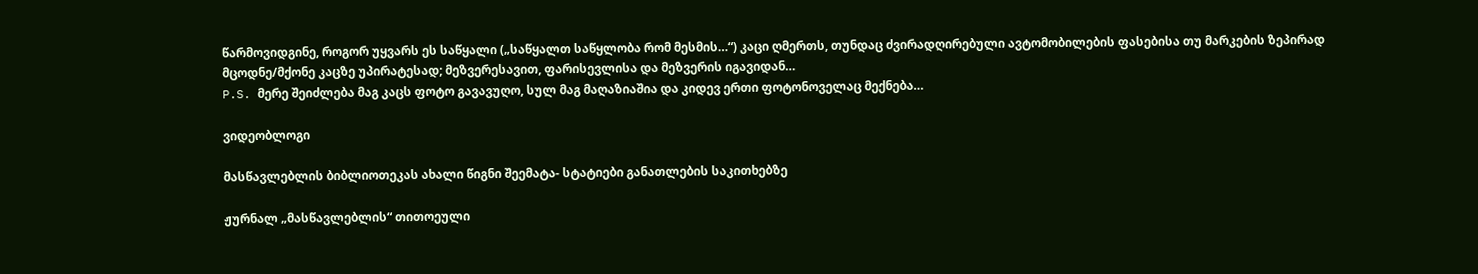წარმოვიდგინე, როგორ უყვარს ეს საწყალი („საწყალთ საწყლობა რომ მესმის…“) კაცი ღმერთს, თუნდაც ძვირადღირებული ავტომობილების ფასებისა თუ მარკების ზეპირად მცოდნე/მქონე კაცზე უპირატესად; მეზვერესავით, ფარისევლისა და მეზვერის იგავიდან…
P.S. მერე შეიძლება მაგ კაცს ფოტო გავავუღო, სულ მაგ მაღაზიაშია და კიდევ ერთი ფოტონოველაც მექნება…

ვიდეობლოგი

მასწავლებლის ბიბლიოთეკას ახალი წიგნი შეემატა- სტატიები განათლების საკითხებზე

ჟურნალ „მასწავლებლის“ თითოეული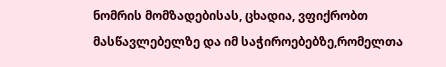ნომრის მომზადებისას, ცხადია, ვფიქრობთ მასწავლებელზე და იმ საჭიროებებზე,რომელთა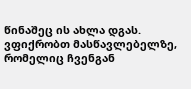წინაშეც ის ახლა დგას. ვფიქრობთ მასწავლებელზე, რომელიც ჩვენგან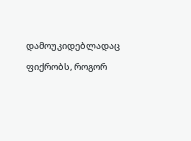დამოუკიდებლადაც ფიქრობს, როგორ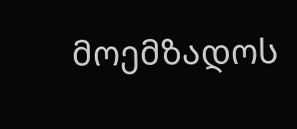მოემზადოს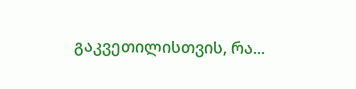გაკვეთილისთვის, რა...